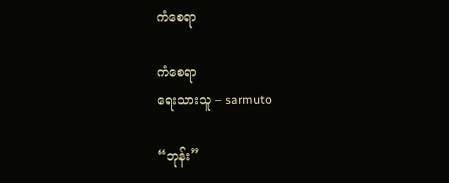ကံစေရာ

ကံစေရာ
ရေးသားသူ – sarmuto

“ဘုန်း”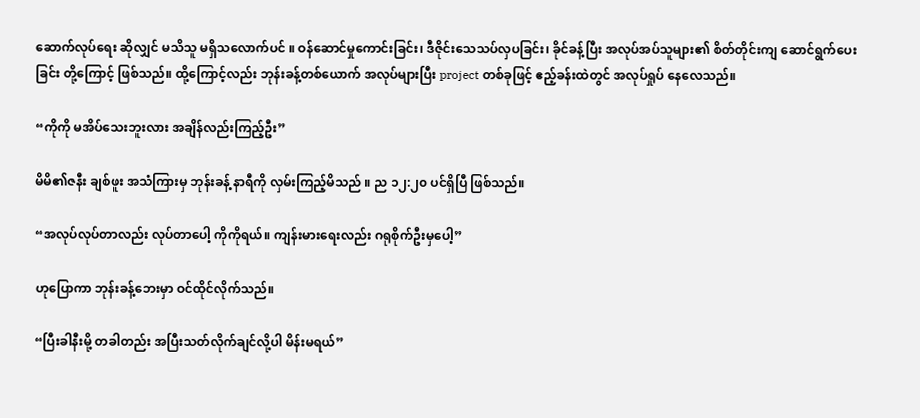ဆောက်လုပ်ရေး ဆိုလျှင် မသိသူ မရှိသလောက်ပင် ။ ဝန်ဆောင်မှုကောင်းခြင်း၊ ဒီဇိုင်းသေသပ်လှပခြင်း၊ ခိုင်ခန့်ပြီး အလုပ်အပ်သူများ၏ စိတ်တိုင်းကျ ဆောင်ရွက်ပေးခြင်း တို့ကြောင့် ဖြစ်သည်။ ထို့ကြောင့်လည်း ဘုန်းခန့်တစ်ယောက် အလုပ်များပြီး project တစ်ခုဖြင့် ဧည့်ခန်းထဲတွင် အလုပ်ရှုပ် နေလေသည်။

“ကိုကို မအိပ်သေးဘူးလား အချိန်လည်းကြည့်ဦး”

မိမိ၏ဇနီး ချစ်ဖူး အသံကြားမှ ဘုန်းခန့် နာရီကို လှမ်းကြည့်မိသည် ။ ည ၁၂:၂၀ ပင်ရှိပြီ ဖြစ်သည်။

“အလုပ်လုပ်တာလည်း လုပ်တာပေါ့ ကိုကိုရယ်။ ကျန်းမားရေးလည်း ဂရုစိုက်ဦးမှပေါ့”

ဟုပြောကာ ဘုန်းခန့်ဘေးမှာ ဝင်ထိုင်လိုက်သည်။

“ပြီးခါနီးမို့ တခါတည်း အပြီးသတ်လိုက်ချင်လို့ပါ မိန်းမရယ်”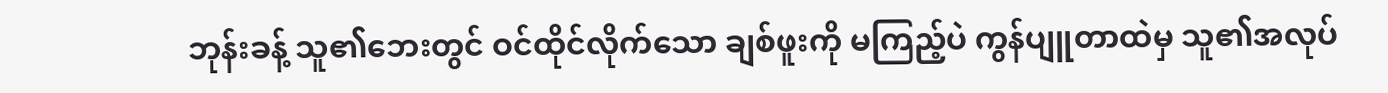ဘုန်းခန့် သူ၏ဘေးတွင် ဝင်ထိုင်လိုက်သော ချစ်ဖူးကို မကြည့်ပဲ ကွန်ပျူတာထဲမှ သူ၏အလုပ်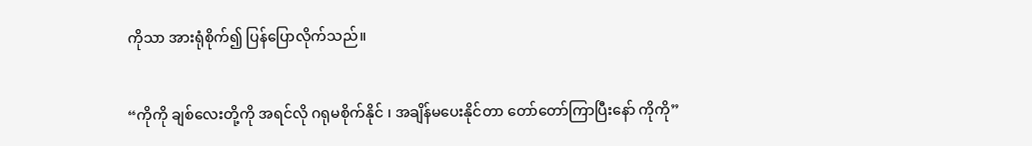ကိုသာ အားရုံစိုက်၍ ပြန်ပြောလိုက်သည်။

“ကိုကို ချစ်လေးတို့ကို အရင်လို ဂရုမစိုက်နိုင် ၊ အချိန်မပေးနိုင်တာ တော်တော်ကြာပြီးနော် ကိုကို”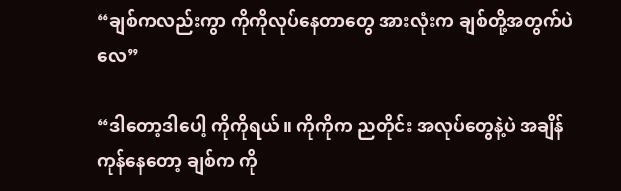“ချစ်ကလည်းကွာ ကိုကိုလုပ်နေတာတွေ အားလုံးက ချစ်တို့အတွက်ပဲလေ”

“ဒါတော့ဒါပေါ့ ကိုကိုရယ်။ ကိုကိုက ညတိုင်း အလုပ်တွေနဲ့ပဲ အချိန်ကုန်နေတော့ ချစ်က ကို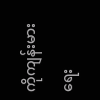ကိုကျန်းမားရေး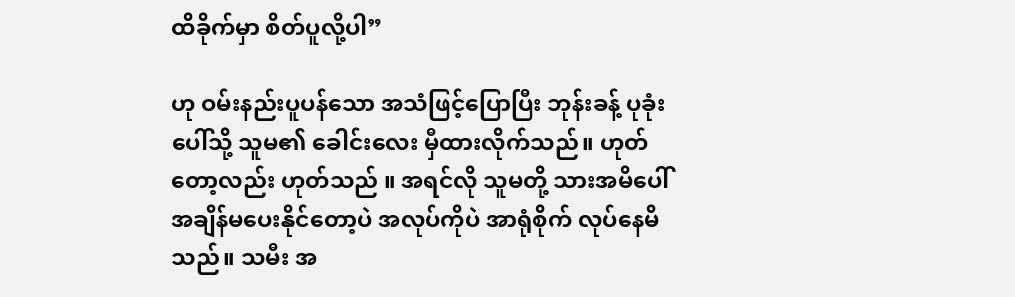ထိခိုက်မှာ စိတ်ပူလို့ပါ”

ဟု ဝမ်းနည်းပူပန်သော အသံဖြင့်ပြောပြီး ဘုန်းခန့် ပုခုံးပေါ်သို့ သူမ၏ ခေါင်းလေး မှီထားလိုက်သည်။ ဟုတ်တော့လည်း ဟုတ်သည် ။ အရင်လို သူမတို့ သားအမိပေါ် အချိန်မပေးနိုင်တော့ပဲ အလုပ်ကိုပဲ အာရုံစိုက် လုပ်နေမိသည်။ သမီး အ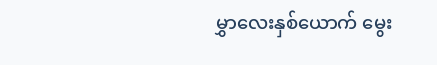မွှာလေးနှစ်ယောက် မွေး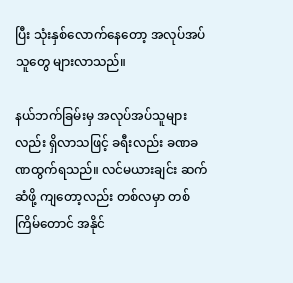ပြီး သုံးနှစ်လောက်နေတော့ အလုပ်အပ်သူတွေ များလာသည်။

နယ်ဘက်ခြမ်းမှ အလုပ်အပ်သူများလည်း ရှိလာသဖြင့် ခရီးလည်း ခဏခဏထွက်ရသည်။ လင်မယားချင်း ဆက်ဆံဖို့ ကျတော့လည်း တစ်လမှာ တစ်ကြိမ်တောင် အနိုင်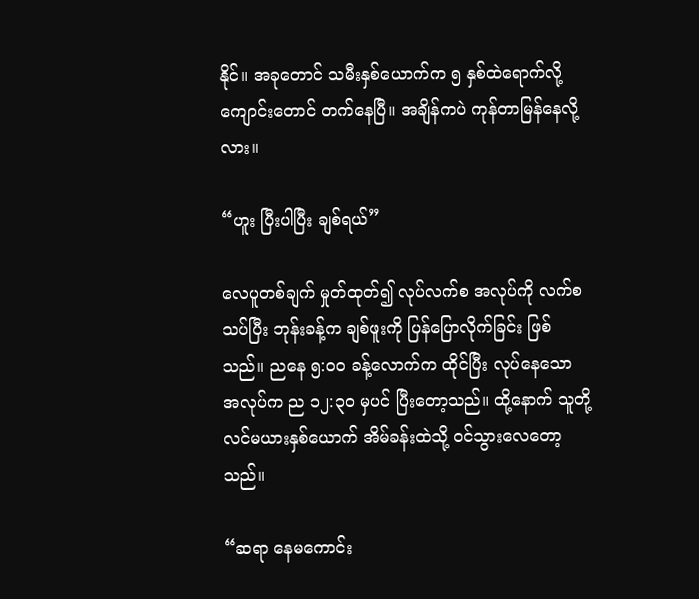နိုင်။ အခုတောင် သမီးနှစ်ယောက်က ၅ နှစ်ထဲရောက်လို့ ကျောင်းတောင် တက်နေပြီ။ အချိန်ကပဲ ကုန်တာမြန်နေလို့လား။

“ဟူး ပြီးပါပြီး ချစ်ရယ်”

လေပူတစ်ချက် မှုတ်ထုတ်၍ လုပ်လက်စ အလုပ်ကို လက်စသပ်ပြီး ဘုန်းခန့်က ချစ်ဖူးကို ပြန်ပြောလိုက်ခြင်း ဖြစ်သည်။ ညနေ ၅:၀၀ ခန့်လောက်က ထိုင်ပြီး လုပ်နေသော အလုပ်က ည ၁၂:၃၀ မှပင် ပြီးတော့သည်။ ထို့နောက် သူတို့ လင်မယားနှစ်ယောက် အိမ်ခန်းထဲသို့ ဝင်သွားလေတော့သည်။

“ဆရာ နေမကောင်း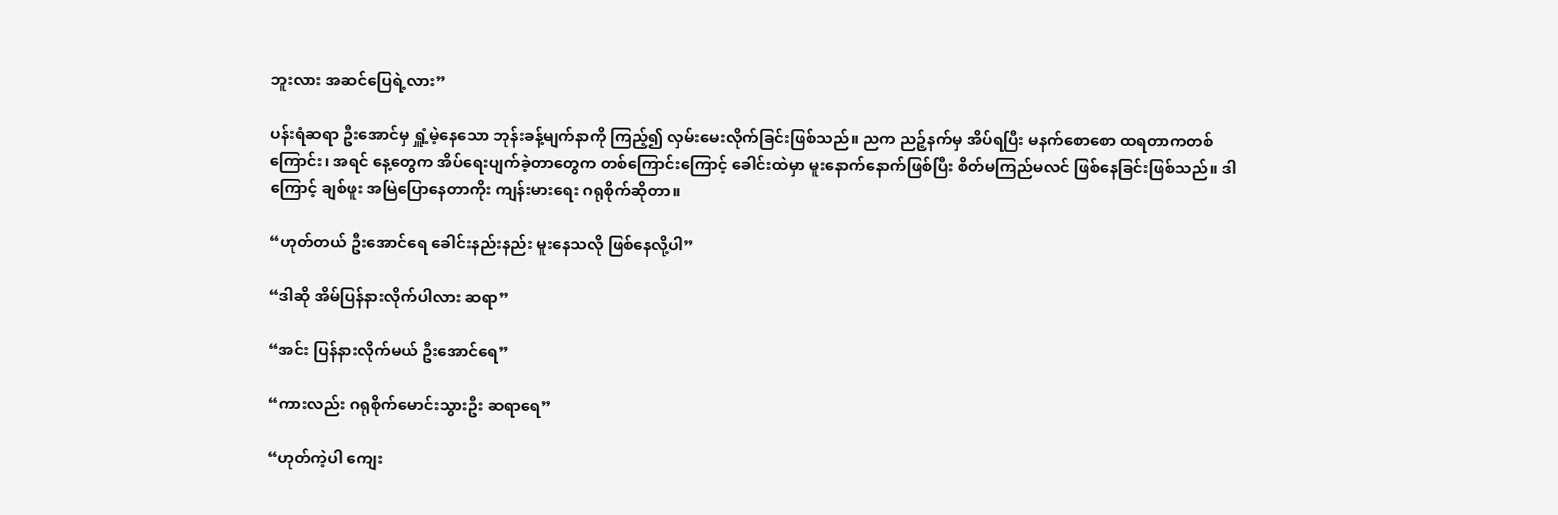ဘူးလား အဆင်ပြေရဲ့လား”

ပန်းရံဆရာ ဦးအောင်မှ ရှူံ့မဲ့နေသော ဘုန်းခန့်မျက်နာကို ကြည့်၍ လှမ်းမေးလိုက်ခြင်းဖြစ်သည်။ ညက ညဉ့်နက်မှ အိပ်ရပြီး မနက်စောစော ထရတာကတစ်ကြောင်း၊ အရင် နေ့တွေက အိပ်ရေးပျက်ခဲ့တာတွေက တစ်ကြောင်းကြောင့် ခေါင်းထဲမှာ မူးနောက်နောက်ဖြစ်ပြီး စိတ်မကြည်မလင် ဖြစ်နေခြင်းဖြစ်သည်။ ဒါကြောင့် ချစ်ဖူး အမြဲပြောနေတာကိုး ကျန်းမားရေး ဂရုစိုက်ဆိုတာ။

“ဟုတ်တယ် ဦးအောင်ရေ ခေါင်းနည်းနည်း မူးနေသလို ဖြစ်နေလို့ပါ”

“ဒါဆို အိမ်ပြန်နားလိုက်ပါလား ဆရာ”

“အင်း ပြန်နားလိုက်မယ် ဦးအောင်ရေ”

“ကားလည်း ဂရုစိုက်မောင်းသွားဦး ဆရာရေ”

“ဟုတ်ကဲ့ပါ ကျေး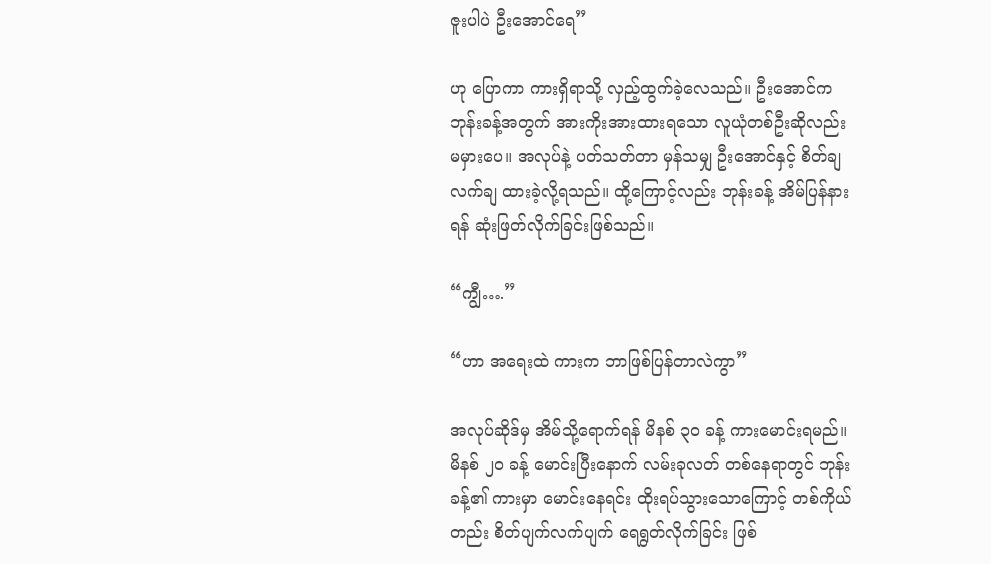ဇူးပါပဲ ဦးအောင်ရေ”

ဟု ပြောကာ ကားရှိရာသို့ လှည့်ထွက်ခဲ့လေသည်။ ဦးအောင်က ဘုန်းခန့်အတွက် အားကိုးအားထားရသော လူယုံတစ်ဦးဆိုလည်း မမှားပေ။ အလုပ်နဲ့ ပတ်သတ်တာ မှန်သမျှ ဦးအောင်နှင့် စိတ်ချလက်ချ ထားခဲ့လို့ရသည်။ ထို့ကြောင့်လည်း ဘုန်းခန့် အိမ်ပြန်နားရန် ဆုံးဖြတ်လိုက်ခြင်းဖြစ်သည်။

“ကျွီ….”

“ဟာ အရေးထဲ ကားက ဘာဖြစ်ပြန်တာလဲကွာ”

အလုပ်ဆိုဒ်မှ အိမ်သို့ရောက်ရန် မိနစ် ၃၀ ခန့် ကားမောင်းရမည်။ မိနစ် ၂၀ ခန့် မောင်းပြီးနောက် လမ်းခုလတ် တစ်နေရာတွင် ဘုန်းခန့်၏ ကားမှာ မောင်းနေရင်း ထိုးရပ်သွားသောကြောင့် တစ်ကိုယ်တည်း စိတ်ပျက်လက်ပျက် ရေရွတ်လိုက်ခြင်း ဖြစ်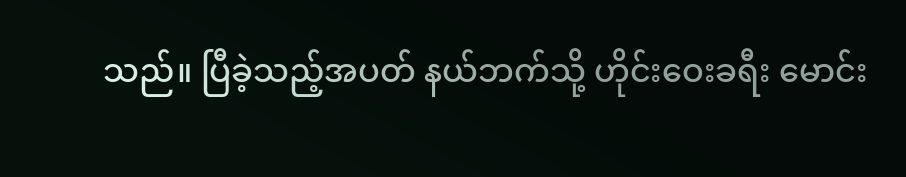သည်။ ပြီခဲ့သည့်အပတ် နယ်ဘက်သို့ ဟိုင်းဝေးခရီး မောင်း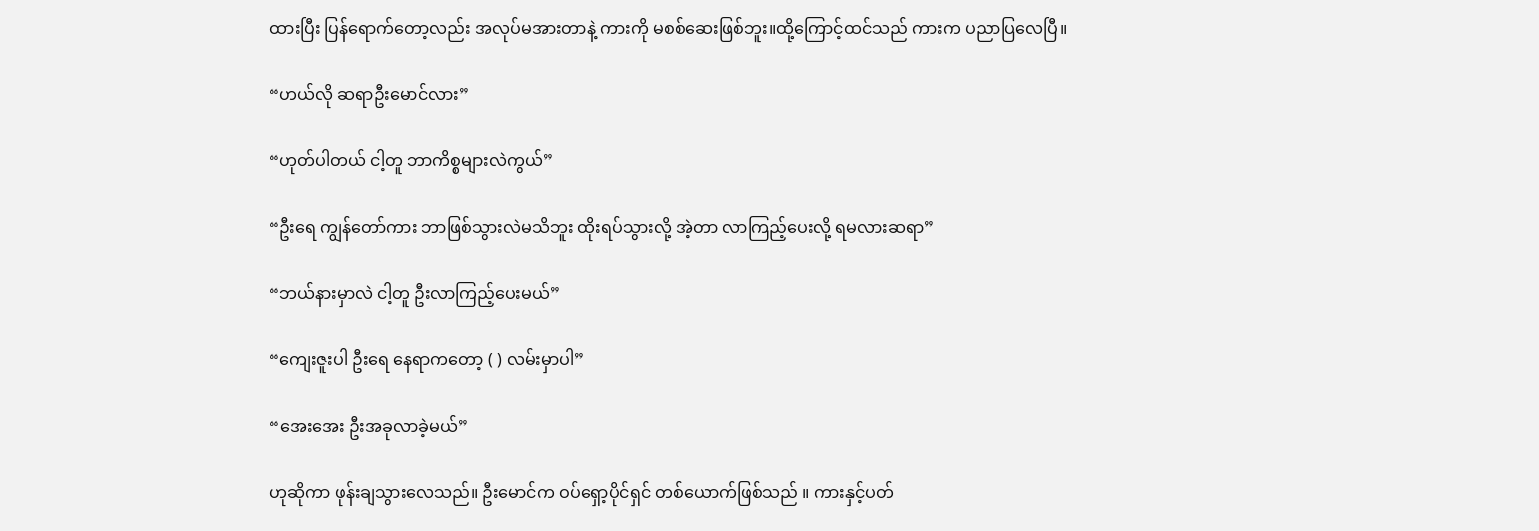ထားပြီး ပြန်ရောက်တော့လည်း အလုပ်မအားတာနဲ့ ကားကို မစစ်ဆေးဖြစ်ဘူး။ထို့ကြောင့်ထင်သည် ကားက ပညာပြလေပြီ။

“ဟယ်လို ဆရာဦးမောင်လား”

“ဟုတ်ပါတယ် ငါ့တူ ဘာကိစ္စများလဲကွယ်”

“ဦးရေ ကျွန်တော်ကား ဘာဖြစ်သွားလဲမသိဘူး ထိုးရပ်သွားလို့ အဲ့တာ လာကြည့်ပေးလို့ ရမလားဆရာ”

“ဘယ်နားမှာလဲ ငါ့တူ ဦးလာကြည့်ပေးမယ်”

“ကျေးဇူးပါ ဦးရေ နေရာကတော့ ( ) လမ်းမှာပါ”

“အေးအေး ဦးအခုလာခဲ့မယ်”

ဟုဆိုကာ ဖုန်းချသွားလေသည်။ ဦးမောင်က ဝပ်ရှော့ပိုင်ရှင် တစ်ယောက်ဖြစ်သည် ။ ကားနှင့်ပတ်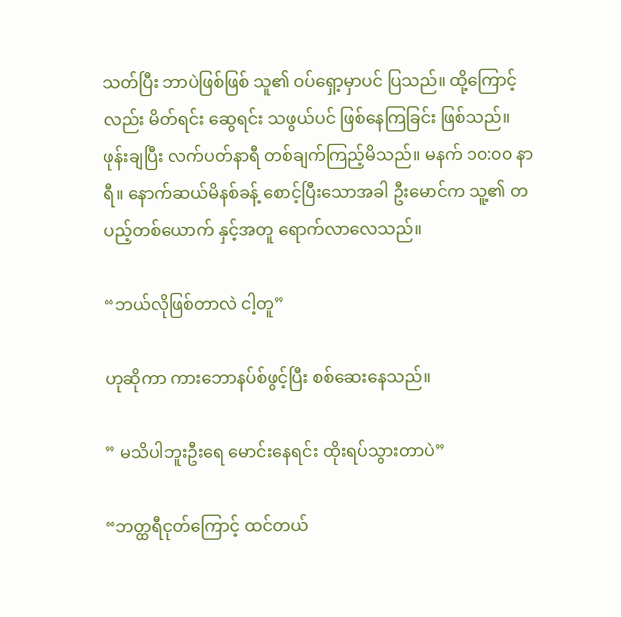သတ်ပြီး ဘာပဲဖြစ်ဖြစ် သူ၏ ဝပ်ရှော့မှာပင် ပြသည်။ ထို့ကြောင့်လည်း မိတ်ရင်း ဆွေရင်း သဖွယ်ပင် ဖြစ်နေကြခြင်း ဖြစ်သည်။ ဖုန်းချပြီး လက်ပတ်နာရီ တစ်ချက်ကြည့်မိသည်။ မနက် ၁၀:၀၀ နာရီ။ နောက်ဆယ်မိနစ်ခန့် စောင့်ပြီးသောအခါ ဦးမောင်က သူ့၏ တပည့်တစ်ယောက် နှင့်အတူ ရောက်လာလေသည်။

“ဘယ်လိုဖြစ်တာလဲ ငါ့တူ”

ဟုဆိုကာ ကားဘောနပ်စ်ဖွင့်ပြီး စစ်ဆေးနေသည်။

” မသိပါဘူးဦးရေ မောင်းနေရင်း ထိုးရပ်သွားတာပဲ”

“ဘတ္ထရီငုတ်ကြောင့် ထင်တယ်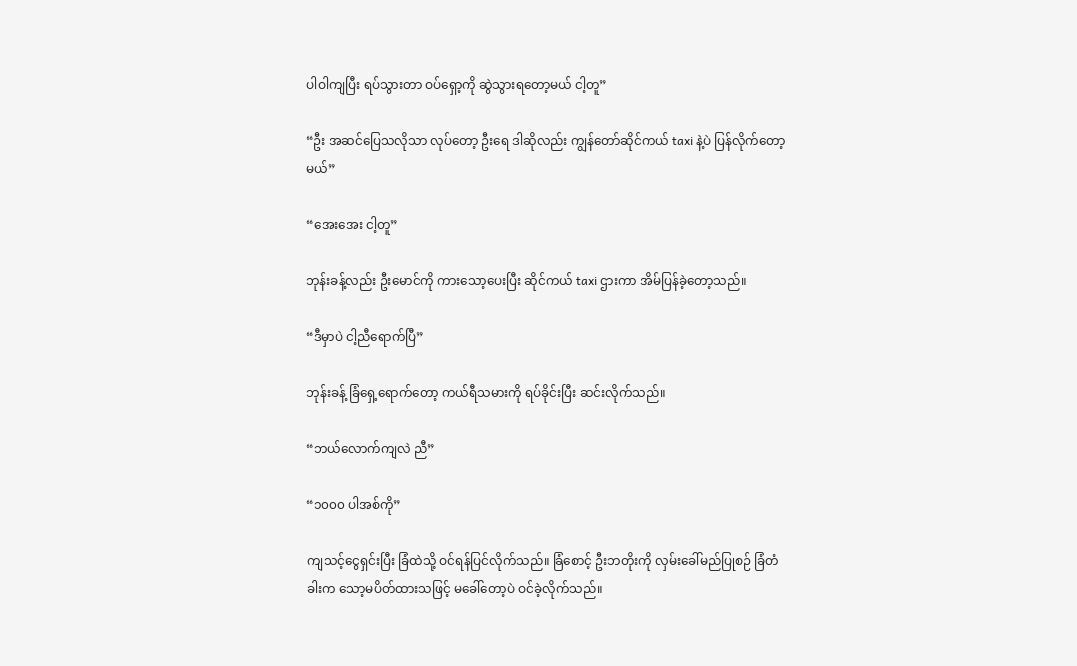ပါဝါကျပြီး ရပ်သွားတာ ဝပ်ရှော့ကို ဆွဲသွားရတော့မယ် ငါ့တူ”

“ဦး အဆင်ပြေသလိုသာ လုပ်တော့ ဦးရေ ဒါဆိုလည်း ကျွန်တော်ဆိုင်ကယ် taxi နဲ့ပဲ ပြန်လိုက်တော့မယ်”

“အေးအေး ငါ့တူ”

ဘုန်းခန့်လည်း ဦးမောင်ကို ကားသော့ပေးပြီး ဆိုင်ကယ် taxi ဌားကာ အိမ်ပြန်ခဲ့တော့သည်။

“ဒီမှာပဲ ငါ့ညီရောက်ပြီ”

ဘုန်းခန့် ခြံရှေ့ရောက်တော့ ကယ်ရီသမားကို ရပ်ခိုင်းပြီး ဆင်းလိုက်သည်။

“ဘယ်လောက်ကျလဲ ညီ”

“၁၀၀၀ ပါအစ်ကို”

ကျသင့်ငွေရှင်းပြီး ခြံထဲသို့ ဝင်ရန်ပြင်လိုက်သည်။ ခြံစောင့် ဦးဘတိုးကို လှမ်းခေါ်မည်ပြုစဉ် ခြံတံခါးက သော့မပိတ်ထားသဖြင့် မခေါ်တော့ပဲ ဝင်ခဲ့လိုက်သည်။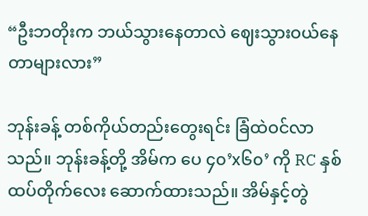“ဦးဘတိုးက ဘယ်သွားနေတာလဲ ဈေးသွားဝယ်နေတာများလား”

ဘုန်းခန့် တစ်ကိုယ်တည်းတွေးရင်း ခြံထဲဝင်လာသည်။ ဘုန်းခန့်တို့ အိမ်က ပေ ၄၀’x၆၀’ ကို RC နှစ်ထပ်တိုက်လေး ဆောက်ထားသည်။ အိမ်နှင့်တွဲ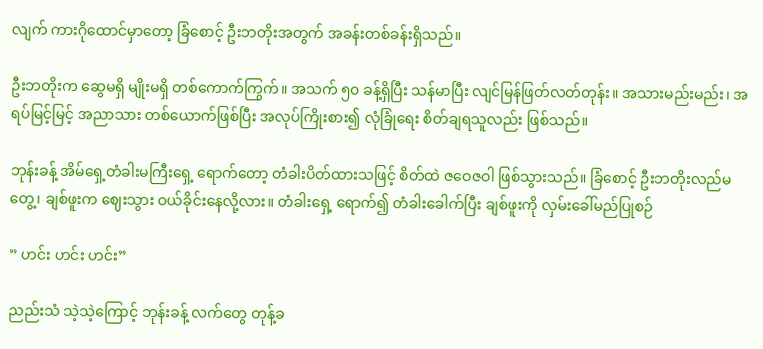လျက် ကားဂိုထောင်မှာတော့ ခြံစောင့် ဦးဘတိုးအတွက် အခန်းတစ်ခန်းရှိသည်။

ဦးဘတိုးက ဆွေမရှိ မျိုးမရှိ တစ်ကောက်ကြွက်။ အသက် ၅၀ ခန့်ရှိပြီး သန်မာပြီး လျင်မြန်ဖြတ်လတ်တုန်း။ အသားမည်းမည်း၊ အရပ်မြင့်မြင့် အညာသား တစ်ယောက်ဖြစ်ပြီး အလုပ်ကြိုးစား၍ လုံခြုံရေး စိတ်ချရသူလည်း ဖြစ်သည်။

ဘုန်းခန့် အိမ်ရှေ့တံခါးမကြီးရှေ့ ရောက်တော့ တံခါးပိတ်ထားသဖြင့် စိတ်ထဲ ဇဝေဇဝါ ဖြစ်သွားသည်။ ခြံစောင့် ဦးဘတိုးလည်မတွေ့၊ ချစ်ဖူးက ဈေးသွား ဝယ်ခိုင်းနေလို့လား။ တံခါးရှေ့ ရောက်၍ တံခါးခေါက်ပြီး ချစ်ဖူးကို လှမ်းခေါ်မည်ပြုစဉ်

” ဟင်း ဟင်း ဟင်း”

ညည်းသံ သဲ့သဲ့ကြောင့် ဘုန်းခန့် လက်တွေ တုန့်ခ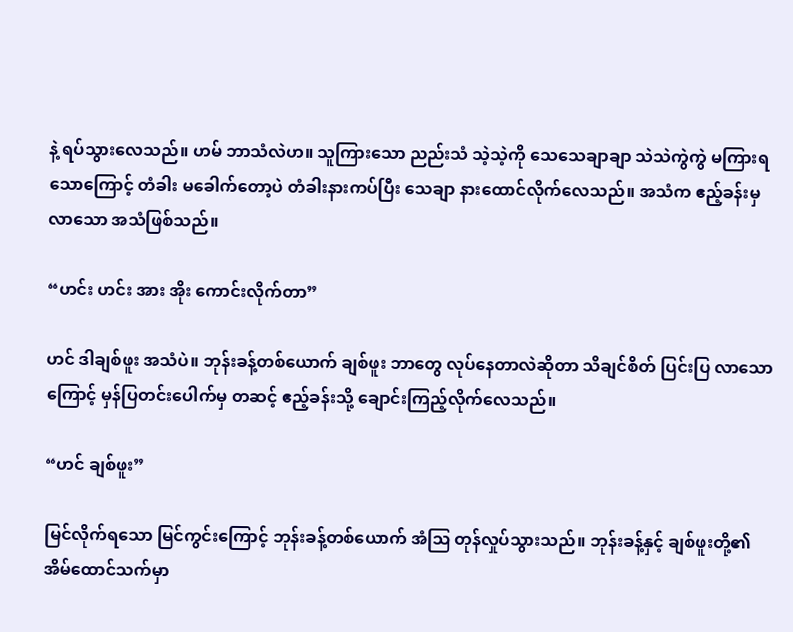နဲ့ ရပ်သွားလေသည်။ ဟမ် ဘာသံလဲဟ။ သူကြားသော ညည်းသံ သဲ့သဲ့ကို သေသေချာချာ သဲသဲကွဲကွဲ မကြားရသောကြောင့် တံခါး မခေါက်တော့ပဲ တံခါးနားကပ်ပြီး သေချာ နားထောင်လိုက်လေသည်။ အသံက ဧည့်ခန်းမှလာသော အသံဖြစ်သည်။

“ဟင်း ဟင်း အား အိုး ကောင်းလိုက်တာ”

ဟင် ဒါချစ်ဖူး အသံပဲ။ ဘုန်းခန့်တစ်ယောက် ချစ်ဖူး ဘာတွေ လုပ်နေတာလဲဆိုတာ သိချင်စိတ် ပြင်းပြ လာသောကြောင့် မှန်ပြတင်းပေါက်မှ တဆင့် ဧည့်ခန်းသို့ ချောင်းကြည့်လိုက်လေသည်။

“ဟင် ချစ်ဖူး”

မြင်လိုက်ရသော မြင်ကွင်းကြောင့် ဘုန်းခန့်တစ်ယောက် အံဩ တုန်လှုပ်သွားသည်။ ဘုန်းခန့်နှင့် ချစ်ဖူးတို့၏ အိမ်ထောင်သက်မှာ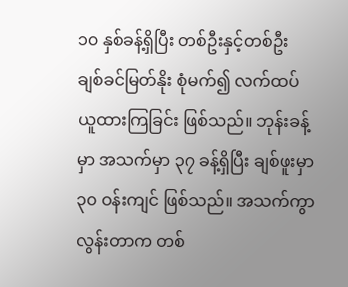၁၀ နှစ်ခန့်ရှိပြီး တစ်ဦးနှင့်တစ်ဦး ချစ်ခင်မြတ်နိုး စုံမက်၍ လက်ထပ် ယူထားကြခြင်း ဖြစ်သည်။ ဘုန်းခန့်မှာ အသက်မှာ ၃၇ ခန့်ရှိပြီး ချစ်ဖူးမှာ ၃၀ ဝန်းကျင် ဖြစ်သည်။ အသက်ကွာလွန်းတာက တစ်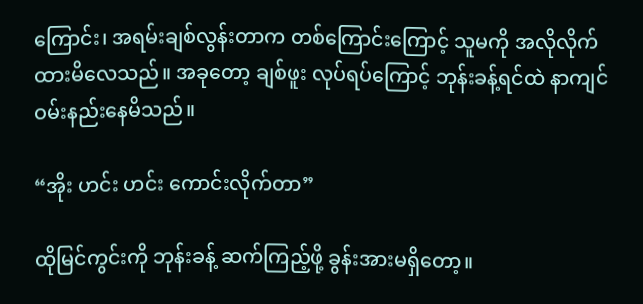ကြောင်း၊ အရမ်းချစ်လွန်းတာက တစ်ကြောင်းကြောင့် သူမကို အလိုလိုက်ထားမိလေသည်။ အခုတော့ ချစ်ဖူး လုပ်ရပ်ကြောင့် ဘုန်းခန့်ရင်ထဲ နာကျင်ဝမ်းနည်းနေမိသည်။

“အိုး ဟင်း ဟင်း ကောင်းလိုက်တာ”

ထိုမြင်ကွင်းကို ဘုန်းခန့် ဆက်ကြည့်ဖို့ ခွန်းအားမရှိတော့။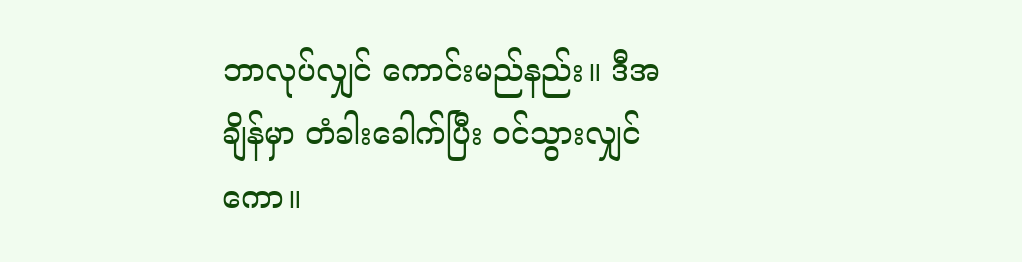ဘာလုပ်လျှင် ကောင်းမည်နည်း။ ဒီအချိန်မှာ တံခါးခေါက်ပြီး ဝင်သွားလျှင်ကော။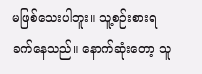မဖြစ်သေးပါဘူး။ သူ့စဉ်းစားရခက်နေသည်။ နောက်ဆုံးတော့ သူ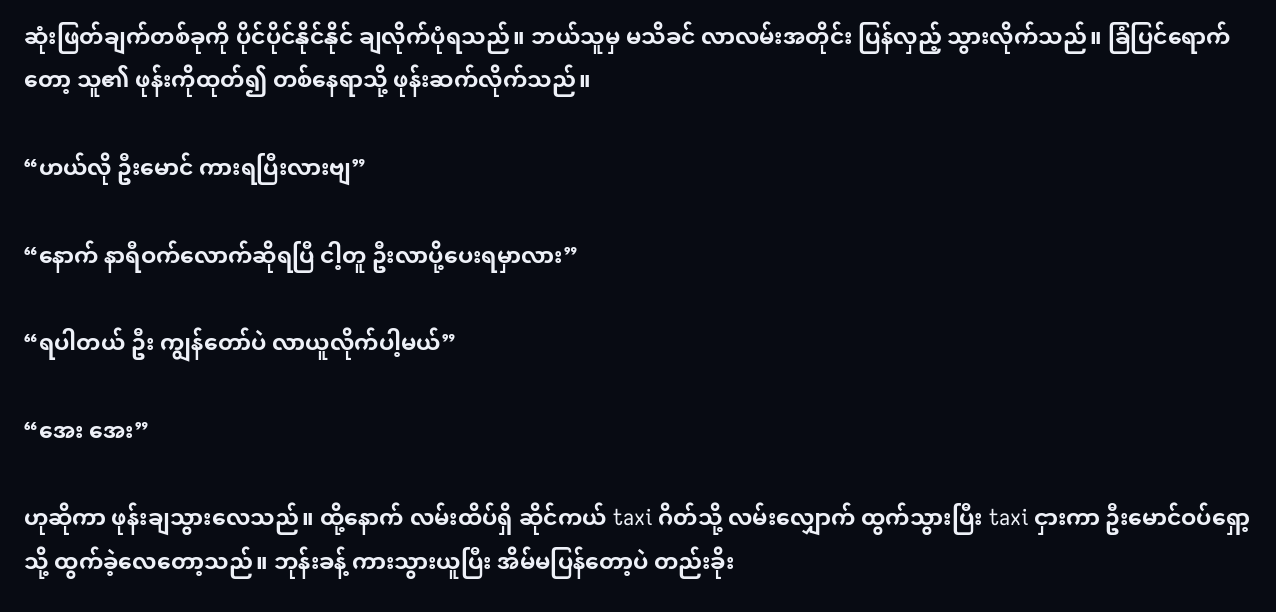ဆုံးဖြတ်ချက်တစ်ခုကို ပိုင်ပိုင်နိုင်နိုင် ချလိုက်ပုံရသည်။ ဘယ်သူမှ မသိခင် လာလမ်းအတိုင်း ပြန်လှည့် သွားလိုက်သည်။ ခြံပြင်ရောက်တော့ သူ၏ ဖုန်းကိုထုတ်၍ တစ်နေရာသို့ ဖုန်းဆက်လိုက်သည်။

“ဟယ်လို ဦးမောင် ကားရပြီးလားဗျ”

“နောက် နာရီဝက်လောက်ဆိုရပြီ ငါ့တူ ဦးလာပို့ပေးရမှာလား”

“ရပါတယ် ဦး ကျွန်တော်ပဲ လာယူလိုက်ပါ့မယ်”

“အေး အေး”

ဟုဆိုကာ ဖုန်းချသွားလေသည်။ ထို့နောက် လမ်းထိပ်ရှိ ဆိုင်ကယ် taxi ဂိတ်သို့ လမ်းလျှောက် ထွက်သွားပြီး taxi ငှားကာ ဦးမောင်ဝပ်ရှော့သို့ ထွက်ခဲ့လေတော့သည်။ ဘုန်းခန့် ကားသွားယူပြီး အိမ်မပြန်တော့ပဲ တည်းခိုး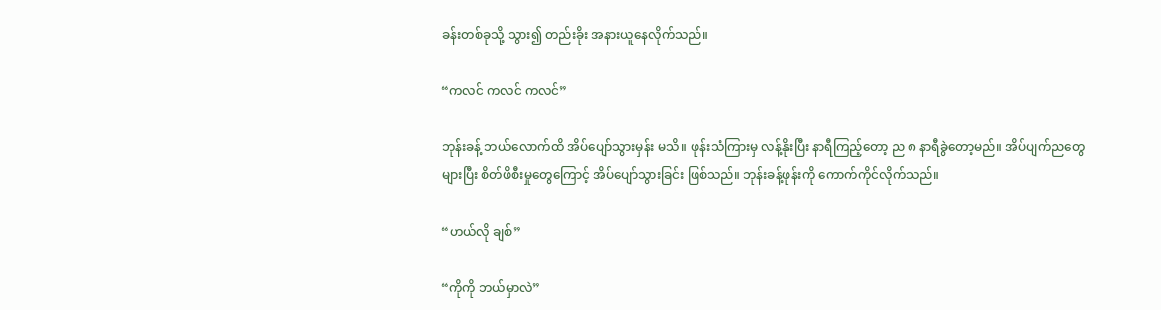ခန်းတစ်ခုသို့ သွား၍ တည်းခိုး အနားယူနေလိုက်သည်။

“ကလင် ကလင် ကလင်”

ဘုန်းခန့် ဘယ်လောက်ထိ အိပ်ပျော်သွားမှန်း မသိ။ ဖုန်းသံကြားမှ လန့်နိုးပြီး နာရီကြည့်တော့ ည ၈ နာရီခွဲတော့မည်။ အိပ်ပျက်ညတွေများပြီး စိတ်ဖိစီးမှုတွေကြောင့် အိပ်ပျော်သွားခြင်း ဖြစ်သည်။ ဘုန်းခန့်ဖုန်းကို ကောက်ကိုင်လိုက်သည်။

“ဟယ်လို ချစ်”

“ကိုကို ဘယ်မှာလဲ”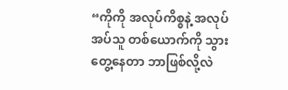“ကိုကို အလုပ်ကိစ္စနဲ့ အလုပ်အပ်သူ တစ်ယောက်ကို သွားတွေ့နေတာ ဘာဖြစ်လို့လဲ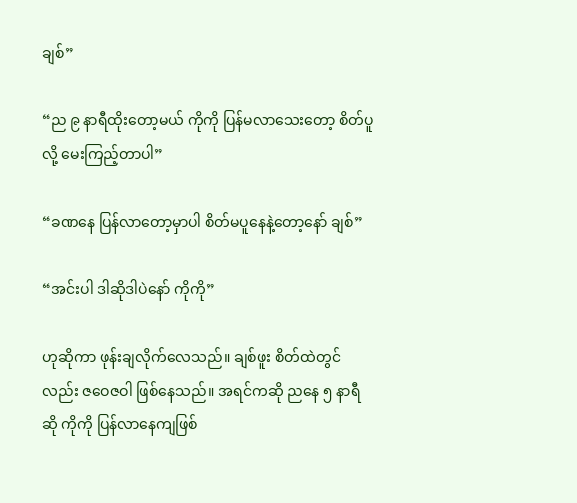ချစ်”

“ည ၉ နာရီထိုးတော့မယ် ကိုကို ပြန်မလာသေးတော့ စိတ်ပူလို့ မေးကြည့်တာပါ”

“ခဏနေ ပြန်လာတော့မှာပါ စိတ်မပူနေနဲ့တော့နော် ချစ်”

“အင်းပါ ဒါဆိုဒါပဲနော် ကိုကို”

ဟုဆိုကာ ဖုန်းချလိုက်လေသည်။ ချစ်ဖူး စိတ်ထဲတွင်လည်း ဇဝေဇဝါ ဖြစ်နေသည်။ အရင်ကဆို ညနေ ၅ နာရီဆို ကိုကို ပြန်လာနေကျဖြစ်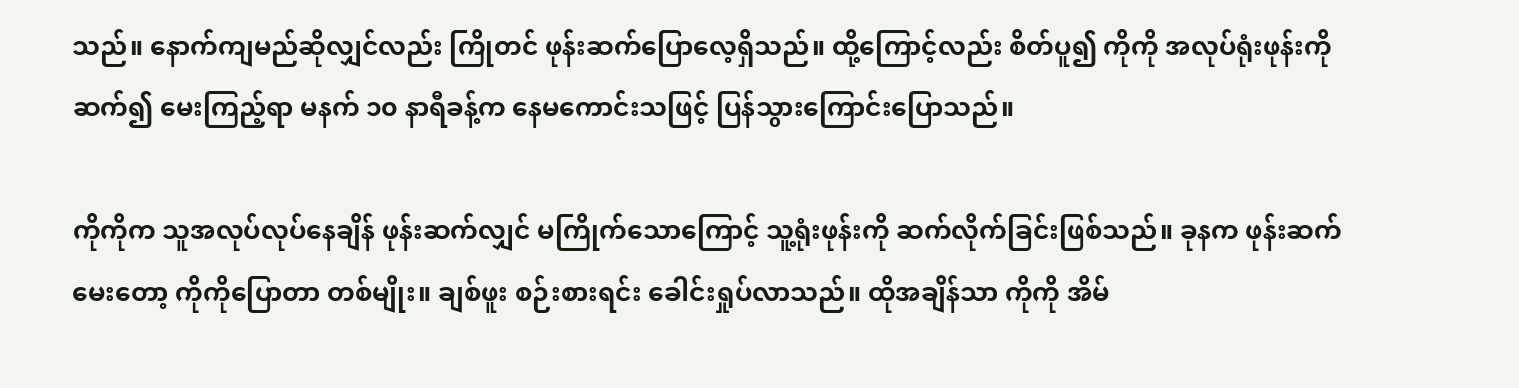သည်။ နောက်ကျမည်ဆိုလျှင်လည်း ကြိုတင် ဖုန်းဆက်ပြောလေ့ရှိသည်။ ထို့ကြောင့်လည်း စိတ်ပူ၍ ကိုကို အလုပ်ရုံးဖုန်းကို ဆက်၍ မေးကြည့်ရာ မနက် ၁၀ နာရီခန့်က နေမကောင်းသဖြင့် ပြန်သွားကြောင်းပြောသည်။

ကိုကိုက သူအလုပ်လုပ်နေချိန် ဖုန်းဆက်လျှင် မကြိုက်သောကြောင့် သူ့ရုံးဖုန်းကို ဆက်လိုက်ခြင်းဖြစ်သည်။ ခုနက ဖုန်းဆက်မေးတော့ ကိုကိုပြောတာ တစ်မျိုး။ ချစ်ဖူး စဉ်းစားရင်း ခေါင်းရှုပ်လာသည်။ ထိုအချိန်သာ ကိုကို အိမ်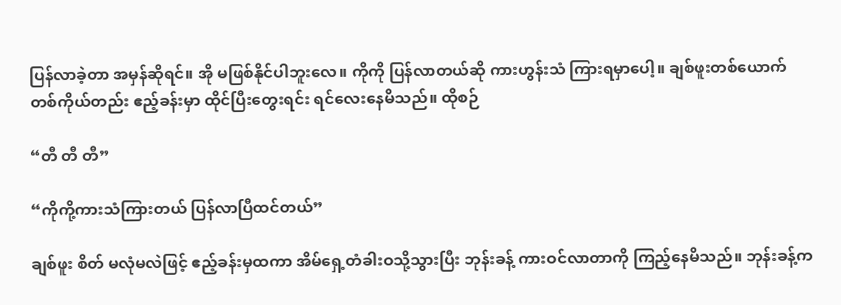ပြန်လာခဲ့တာ အမှန်ဆိုရင်။ အို မဖြစ်နိုင်ပါဘူးလေ။ ကိုကို ပြန်လာတယ်ဆို ကားဟွန်းသံ ကြားရမှာပေါ့။ ချစ်ဖူးတစ်ယောက် တစ်ကိုယ်တည်း ဧည့်ခန်းမှာ ထိုင်ပြီးတွေးရင်း ရင်လေးနေမိသည်။ ထိုစဉ်

“တီ တီ တီ”

“ကိုကို့ကားသံကြားတယ် ပြန်လာပြီထင်တယ်”

ချစ်ဖူး စိတ် မလုံမလဲဖြင့် ဧည့်ခန်းမှထကာ အိမ်ရှေ့တံခါးဝသို့သွားပြီး ဘုန်းခန့် ကားဝင်လာတာကို ကြည့်နေမိသည်။ ဘုန်းခန့်က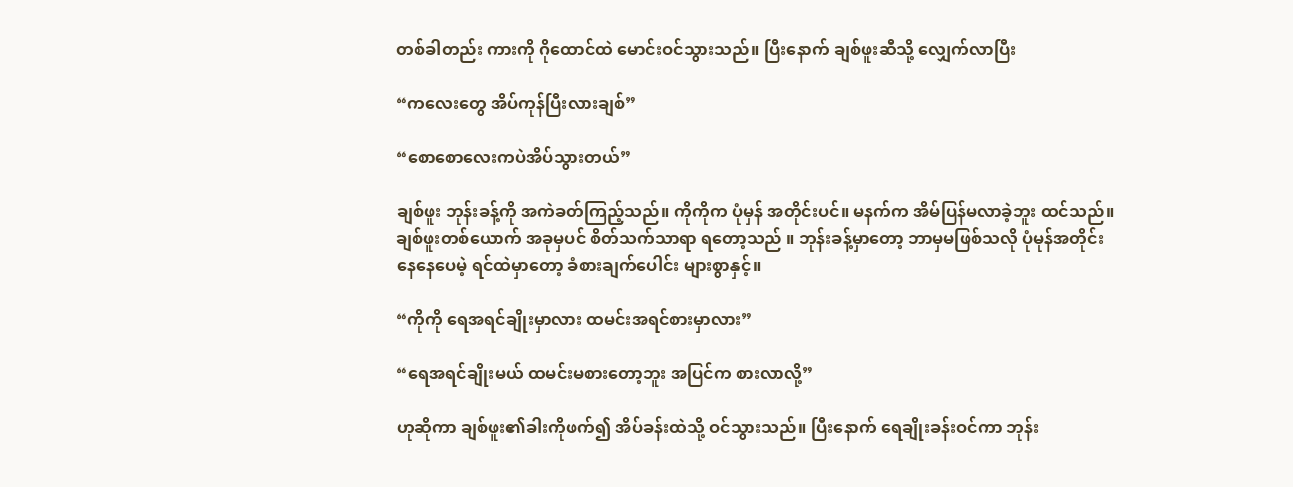တစ်ခါတည်း ကားကို ဂိုထောင်ထဲ မောင်းဝင်သွားသည်။ ပြီးနောက် ချစ်ဖူးဆီသို့ လျှေက်လာပြီး

“ကလေးတွေ အိပ်ကုန်ပြီးလားချစ်”

“စောစောလေးကပဲအိပ်သွားတယ်”

ချစ်ဖူး ဘုန်းခန့်ကို အကဲခတ်ကြည့်သည်။ ကိုကိုက ပုံမှန် အတိုင်းပင်။ မနက်က အိမ်ပြန်မလာခဲ့ဘူး ထင်သည်။ ချစ်ဖူးတစ်ယောက် အခုမှပင် စိတ်သက်သာရာ ရတော့သည် ။ ဘုန်းခန့်မှာတော့ ဘာမှမဖြစ်သလို ပုံမုန်အတိုင်း နေနေပေမဲ့ ရင်ထဲမှာတော့ ခံစားချက်ပေါင်း များစွာနှင့်။

“ကိုကို ရေအရင်ချိုးမှာလား ထမင်းအရင်စားမှာလား”

“ရေအရင်ချိုးမယ် ထမင်းမစား‌တော့ဘူး အပြင်က စားလာလို့”

ဟုဆိုကာ ချစ်ဖူး၏ခါးကိုဖက်၍ အိပ်ခန်းထဲသို့ ဝင်သွားသည်။ ပြီးနောက် ရေချိုးခန်းဝင်ကာ ဘုန်း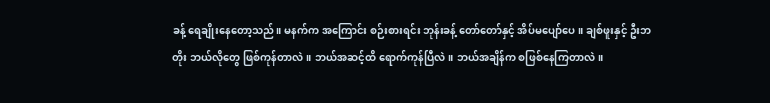ခန့် ရေချိုးနေတော့သည်။ မနက်က အကြောင်း စဉ်းစားရင်း ဘုန်းခန့် တော်တော်နှင့် အိပ်မပျော်ပေ။ ချစ်ဖူးနှင့် ဦးဘတိုး ဘယ်လိုတွေ ဖြစ်ကုန်တာလဲ။ ဘယ်အဆင့်ထိ ရောက်ကုန်ပြီလဲ။ ဘယ်အချိန်က စဖြစ်နေကြတာလဲ။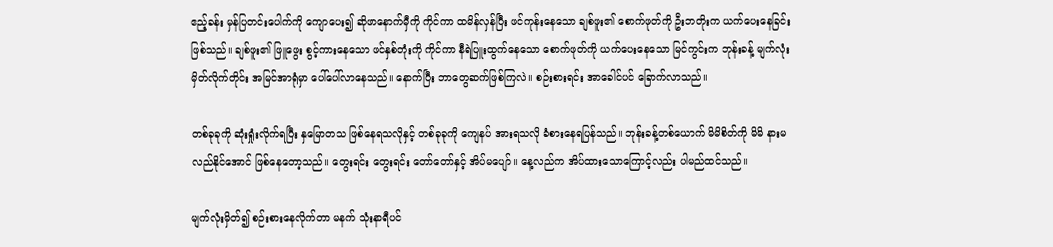ဧည့်ခန်း မှန်ပြတင်းပေါက်ကို ကျောပေး၍ ဆိုဖာနောက်မှီကို ကိုင်ကာ ထမိန်လှန်ပြီး ဖင်ကုန်းနေသော ချစ်ဖူး၏ စောက်ဖုတ်ကို ဦးဘတိုးက ယက်ပေးနေခြင်း ဖြစ်သည်။ ချစ်ဖူး၏ ဖြူဖွေး စွင့်ကားနေသော ဖင်နှစ်တုံးကို ကိုင်ကာ နီရဲပြူးထွက်နေသော စောက်ဖုတ်ကို ယက်ပေးနေသော မြင်ကွင်းက ဘုန်းခန့် မျက်လုံး မှိတ်လိုက်တိုင်း အမြင်အာရုံမှာ ပေါ်ပေါ်လာနေသည်။ နောက်ပြီး ဘာတွေဆက်ဖြစ်ကြလဲ။ စဉ်းစားရင်း အာခေါင်ပင် ခြောက်လာသည်။

တစ်ခုခုကို ဆုံးရှုံးလိုက်ရပြီး နှမြောတသ ဖြစ်နေရသလိုနှင့် တစ်ခုခုကို ကျေနပ် အားရသလို ခံစားနေရပြန်သည်။ ဘုန်းခန့်တစ်ယောက် မိမိစိတ်ကို မိမိ နားမလည်နိုင်အောင် ဖြစ်နေတော့သည်။ တွေးရင်း တွေးရင်း တော်တော်နှင့် အိပ်မပျော်။ နေ့လည်က အိပ်ထားသောကြောင့်လည်း ပါမည်ထင်သည်။

မျက်လုံးမှိတ်၍ စဉ်းစားနေလိုက်တာ မနက် သုံးနာရီပင်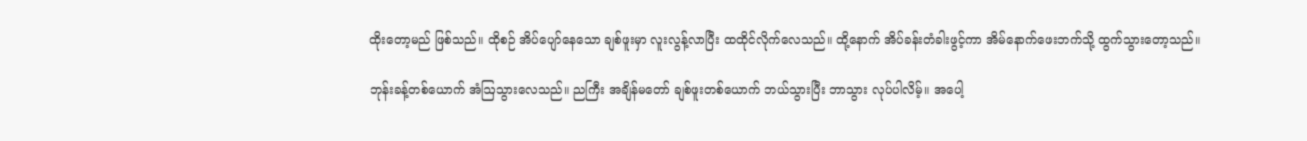ထိုးတော့မည် ဖြစ်သည်။ ထိုစဉ် အိပ်ပျော်နေသော ချစ်ဖူးမှာ လူးလွန့်လာပြီး ထထိုင်လိုက်လေသည်။ ထို့နောက် အိပ်ခန်းတံခါးဖွင့်ကာ အိမ်နောက်ဖေးဘက်သို့ ထွက်သွားတော့သည်။

ဘုန်းခန့်တစ်ယောက် အံဩသွားလေသည်။ ညကြီး အချိန်မတော် ချစ်ဖူးတစ်ယောက် ဘယ်သွားပြီး ဘာသွား လုပ်ပါလိမ့်။ အပေါ့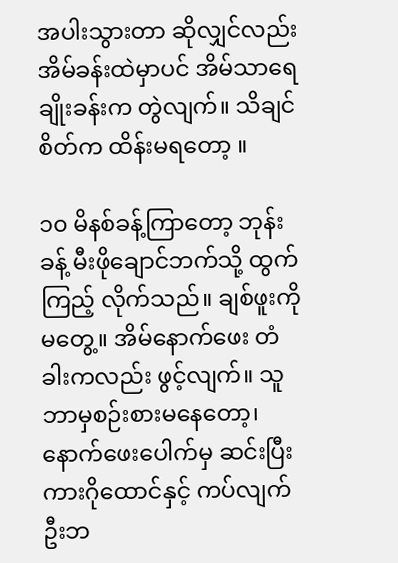အပါးသွားတာ ဆိုလျှင်လည်း အိမ်ခန်းထဲမှာပင် အိမ်သာရေချိုးခန်းက တွဲလျက်။ သိချင်စိတ်က ထိန်းမရတော့ ။

၁၀ မိနစ်ခန့်ကြာတော့ ဘုန်းခန့် မီးဖိုချောင်ဘက်သို့ ထွက်ကြည့် လိုက်သည်။ ချစ်ဖူးကို မတွေ့။ အိမ်နောက်ဖေး တံခါးကလည်း ဖွင့်လျက်။ သူ ဘာမှစဉ်းစားမနေတော့၊ နောက်ဖေးပေါက်မှ ဆင်းပြီး ကားဂိုထောင်နှင့် ကပ်လျက် ဦးဘ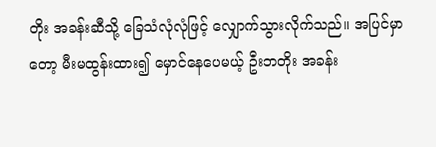တိုး အခန်းဆီသို့ ခြေသံလုံလုံဖြင့် လျှောက်သွားလိုက်သည်။ အပြင်မှာတော့ မီးမထွန်းထား၍ မှောင်နေပေမယ့် ဦးဘတိုး အခန်း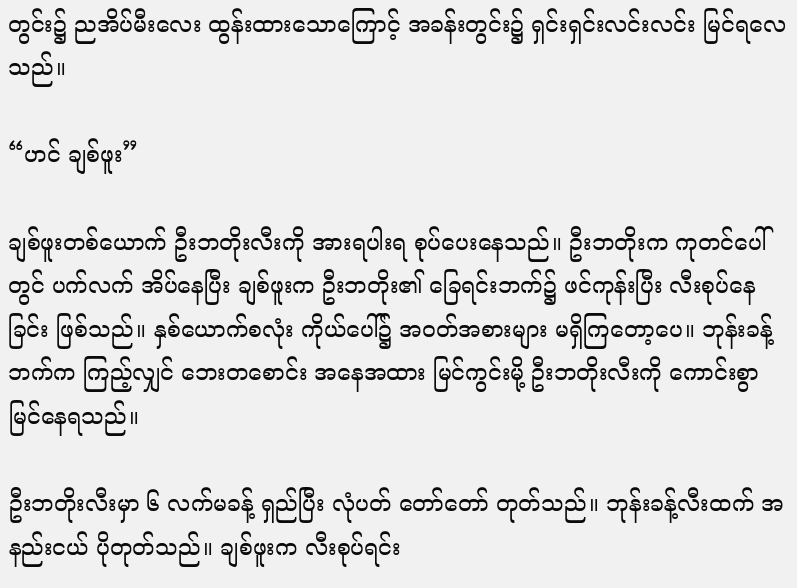တွင်း၌ ညအိပ်မီးလေး ထွန်းထားသောကြောင့် အခန်းတွင်း၌ ရှင်းရှင်းလင်းလင်း မြင်ရလေသည်။

“ဟင် ချစ်ဖူး”

ချစ်ဖူးတစ်ယောက် ဦးဘတိုးလီးကို အားရပါးရ စုပ်ပေးနေသည်။ ဦးဘတိုးက ကုတင်ပေါ်တွင် ပက်လက် အိပ်နေပြီး ချစ်ဖူးက ဦးဘတိုး၏ ခြေရင်းဘက်၌ ဖင်ကုန်းပြီး လီးစုပ်နေခြင်း ဖြစ်သည်။ နှစ်ယောက်စလုံး ကိုယ်ပေါ်၌ အဝတ်အစားများ မရှိကြတော့ပေ။ ဘုန်းခန့်ဘက်က ကြည့်လျှင် ဘေးတစောင်း အနေအထား မြင်ကွင်းမို့ ဦးဘတိုးလီးကို ကောင်းစွာမြင်နေရသည်။

ဦးဘတိုးလီးမှာ ၆ လက်မခန့် ရှည်ပြီး လုံပတ် တော်တော် တုတ်သည်။ ဘုန်းခန့်လီးထက် အနည်းငယ် ပိုတုတ်သည်။ ချစ်ဖူးက လီးစုပ်ရင်း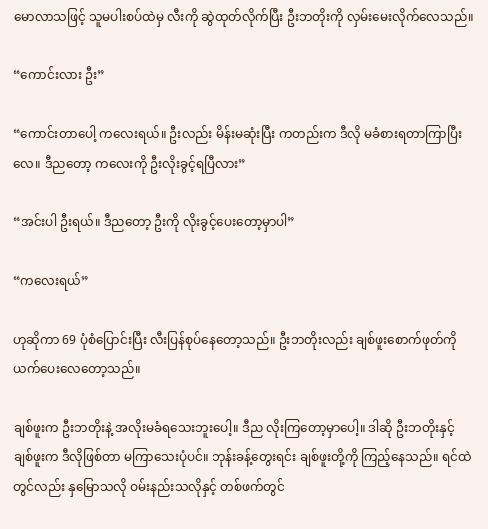မောလာသဖြင့် သူမပါးစပ်ထဲမှ လီးကို ဆွဲထုတ်လိုက်ပြီး ဦးဘတိုးကို လှမ်းမေးလိုက်လေသည်။

“ကောင်းလား ဦး”

“ကောင်းတာပေါ့ ကလေးရယ်။ ဦးလည်း မိန်းမဆုံးပြီး ကတည်းက ဒီလို မခံစားရတာကြာပြီးလေ။ ဒီညတော့ ကလေးကို ဦးလိုးခွင့်ရပြီလား”

“အင်းပါ ဦးရယ်။ ဒီညတော့ ဦးကို လိုးခွင့်ပေးတော့မှာပါ”

“ကလေးရယ်”

ဟုဆိုကာ 69 ပုံစံပြောင်းပြီး လီးပြန်စုပ်နေတော့သည်။ ဦးဘတိုးလည်း ချစ်ဖူးစောက်ဖုတ်ကို ယက်ပေးလေတော့သည်။

ချစ်ဖူးက ဦးဘတိုးနဲ့ အလိုးမခံရသေးဘူးပေါ့။ ဒီည လိုးကြတော့မှာပေါ့။ ဒါဆို ဦးဘတိုးနှင့် ချစ်ဖူးက ဒီလိုဖြစ်တာ မကြာသေးပုံပင်။ ဘုန်းခန့်တွေးရင်း ချစ်ဖူးတို့ကို ကြည့်နေသည်။ ရင်ထဲတွင်လည်း နှမြောသလို ဝမ်းနည်းသလိုနှင့် တစ်ဖက်တွင်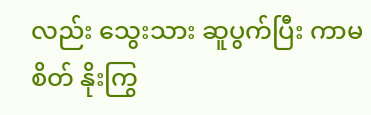လည်း သွေးသား ဆူပွက်ပြီး ကာမစိတ် နိုးကြွ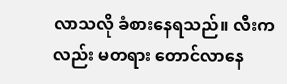လာသလို ခံစားနေရသည်။ လီးကလည်း မတရား တောင်လာနေ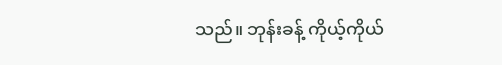သည်။ ဘုန်းခန့် ကိုယ့်ကိုယ်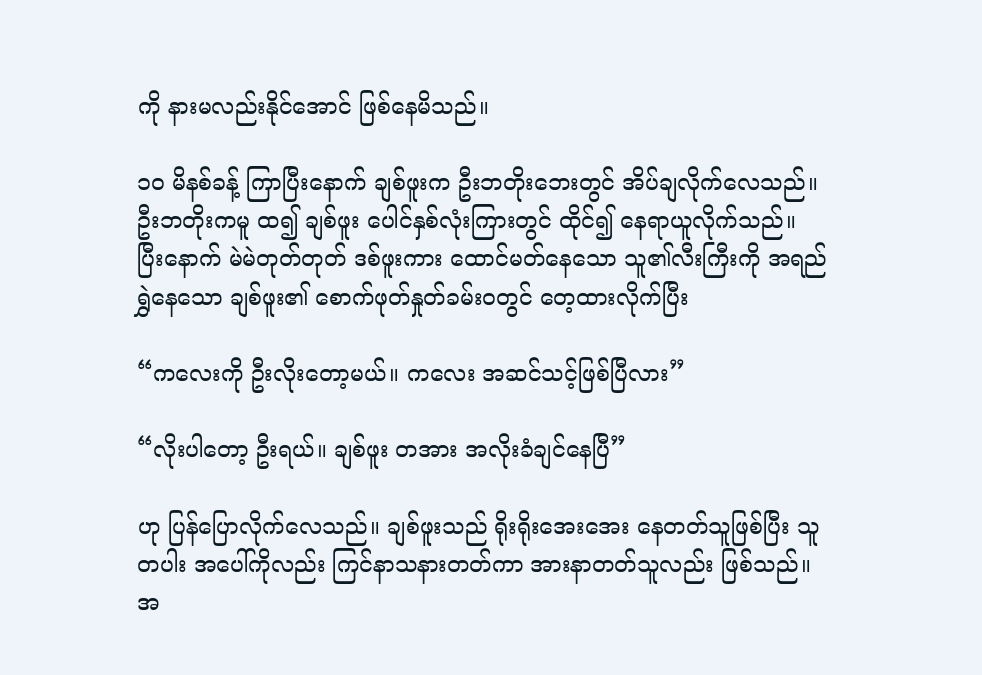ကို နားမလည်းနိုင်အောင် ဖြစ်နေမိသည်။

၁၀ မိနစ်ခန့် ကြာပြီးနောက် ချစ်ဖူးက ဦးဘတိုးဘေးတွင် အိပ်ချလိုက်လေသည်။ ဦးဘတိုးကမူ ထ၍ ချစ်ဖူး ပေါင်နှစ်လုံးကြားတွင် ထိုင်၍ နေရာယူလိုက်သည်။ ပြီးနောက် မဲမဲတုတ်တုတ် ဒစ်ဖူးကား ထောင်မတ်နေသော သူ၏လီးကြီးကို အရည်ရွှဲနေသော ချစ်ဖူး၏ စောက်ဖုတ်နှုတ်ခမ်းဝတွင် တေ့ထားလိုက်ပြီး

“ကလေးကို ဦးလိုးတော့မယ်။ ကလေး အဆင်သင့်ဖြစ်ပြီလား”

“လိုးပါတော့ ဦးရယ်။ ချစ်ဖူး တအား အလိုးခံချင်နေပြီ”

ဟု ပြန်ပြောလိုက်လေသည်။ ချစ်ဖူးသည် ရိုးရိုးအေးအေး နေတတ်သူဖြစ်ပြီး သူတပါး အပေါ်ကိုလည်း ကြင်နာသနားတတ်ကာ အားနာတတ်သူလည်း ဖြစ်သည်။ အ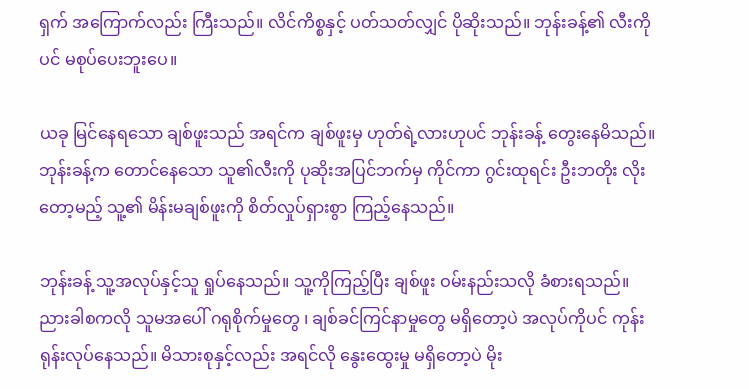ရှက် အကြောက်လည်း ကြီးသည်။ လိင်ကိစ္စနှင့် ပတ်သတ်လျှင် ပိုဆိုးသည်။ ဘုန်းခန့်၏ လီးကိုပင် မစုပ်ပေးဘူးပေ။

ယခု မြင်နေရသော ချစ်ဖူးသည် အရင်က ချစ်ဖူးမှ ဟုတ်ရဲ့လားဟုပင် ဘုန်းခန့် တွေးနေမိသည်။ ဘုန်းခန့်က တောင်နေသော သူ၏လီးကို ပုဆိုးအပြင်ဘက်မှ ကိုင်ကာ ဂွင်းထုရင်း ဦးဘတိုး လိုးတော့မည့် သူ့၏ မိန်းမချစ်ဖူးကို စိတ်လှုပ်ရှားစွာ ကြည့်နေသည်။

ဘုန်းခန့် သူ့အလုပ်နှင့်သူ ရှုပ်နေသည်။ သူ့ကိုကြည့်ပြီး ချစ်ဖူး ဝမ်းနည်းသလို ခံစားရသည်။ ညားခါစကလို သူမအပေါ် ဂရုစိုက်မှုတွေ ၊ ချစ်ခင်ကြင်နာမှုတွေ မရှိတော့ပဲ အလုပ်ကိုပင် ကုန်းရုန်းလုပ်နေသည်။ မိသားစုနှင့်လည်း အရင်လို နွေးထွေးမှု မရှိတော့ပဲ မိုး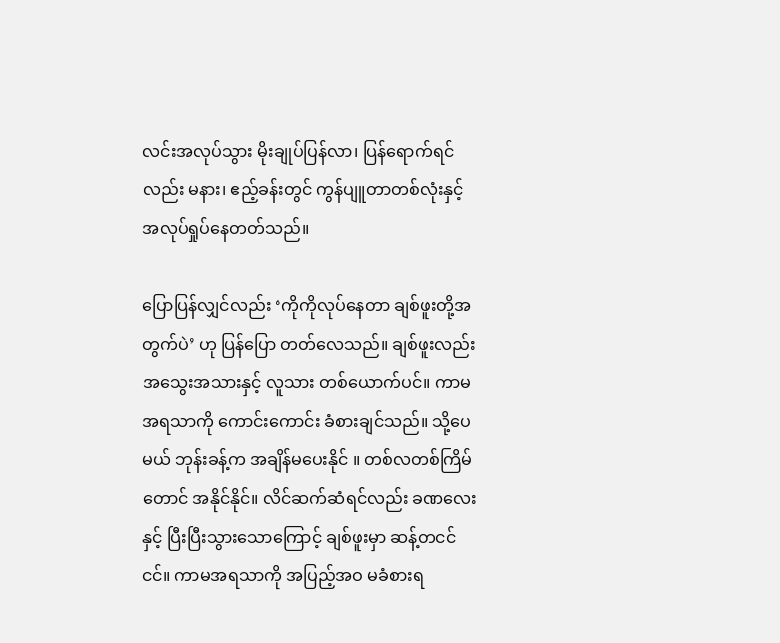လင်းအလုပ်သွား မိုးချုပ်ပြန်လာ၊ ပြန်ရောက်ရင် လည်း မနား၊ ဧည့်ခန်းတွင် ကွန်ပျူတာတစ်လုံးနှင့် အလုပ်ရှုပ်နေတတ်သည်။

ပြောပြန်လျှင်လည်း ‘ကိုကိုလုပ်နေတာ ချစ်ဖူးတို့အတွက်ပဲ’ ဟု ပြန်ပြော တတ်လေသည်။ ချစ်ဖူးလည်း အသွေးအသားနှင့် လူသား တစ်ယောက်ပင်။ ကာမအရသာကို ကောင်းကောင်း ခံစားချင်သည်။ သို့ပေမယ် ဘုန်းခန့်က အချိန်မပေးနိုင် ။ တစ်လတစ်ကြိမ်တောင် အနိုင်နိုင်။ လိင်ဆက်ဆံရင်လည်း ခဏလေးနှင့် ပြီးပြီးသွားသောကြောင့် ချစ်ဖူးမှာ ဆန့်တငင်ငင်။ ကာမအရသာကို အပြည့်အဝ မခံစားရ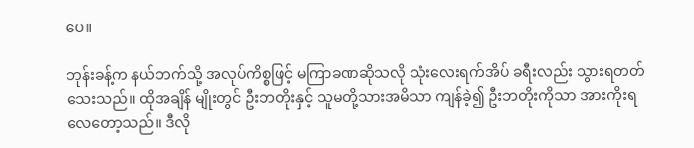ပေ။

ဘုန်းခန့်က နယ်ဘက်သို့ အလုပ်ကိစ္စဖြင့် မကြာခဏဆိုသလို သုံးလေးရက်အိပ် ခရီးလည်း သွားရတတ်သေးသည်။ ထိုအချိန် မျိုးတွင် ဦးဘတိုးနှင့် သူမတို့သားအမိသာ ကျန်ခဲ့၍ ဦးဘတိုးကိုသာ အားကိုးရလေတော့သည်။ ဒီလို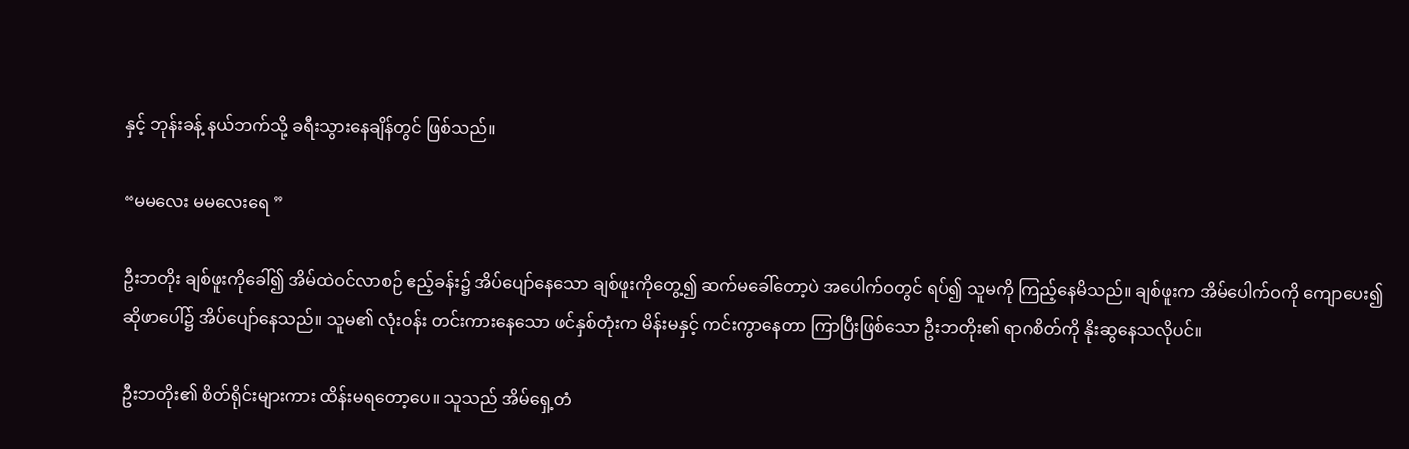နှင့် ဘုန်းခန့် နယ်ဘက်သို့ ခရီးသွားနေချိန်တွင် ဖြစ်သည်။

“မမလေး မမလေးရေ ”

ဦးဘတိုး ချစ်ဖူးကိုခေါ်၍ အိမ်ထဲဝင်လာစဉ် ဧည့်ခန်း၌ အိပ်ပျော်နေသော ချစ်ဖူးကိုတွေ့၍ ဆက်မခေါ်တော့ပဲ အပေါက်ဝတွင် ရပ်၍ သူမကို ကြည့်နေမိသည်။ ချစ်ဖူးက အိမ်ပေါက်ဝကို ကျောပေး၍ ဆိုဖာပေါ်၌ အိပ်ပျော်နေသည်။ သူမ၏ လုံးဝန်း တင်းကားနေသော ဖင်နှစ်တုံးက မိန်းမနှင့် ကင်းကွာနေတာ ကြာပြီးဖြစ်သော ဦးဘတိုး၏ ရာဂစိတ်ကို နိုးဆွနေသလိုပင်။

ဦးဘတိုး၏ စိတ်ရိုင်းများကား ထိန်းမရတော့ပေ။ သူသည် အိမ်ရှေ့တံ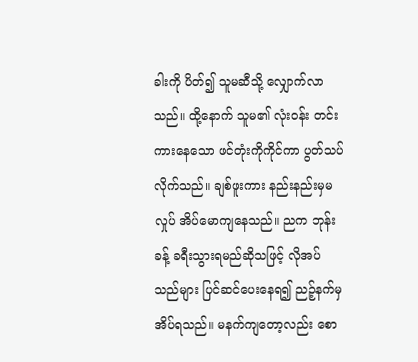ခါးကို ပိတ်၍ သူမဆီသို့ လျှောက်လာသည်။ ထို့နောက် သူမ၏ လုံးဝန်း တင်းကားနေသော ဖင်တုံးကိုကိုင်ကာ ပွတ်သပ်လိုက်သည်။ ချစ်ဖူးကား နည်းနည်းမှမလှုပ် အိပ်မောကျနေသည်။ ညက ဘုန်းခန့် ခရီးသွားရမည်ဆိုသဖြင့် လိုအပ်သည်များ ပြင်ဆင်ပေးနေရ၍ ညဉ့်နက်မှ အိပ်ရသည်။ မနက်ကျတော့လည်း စော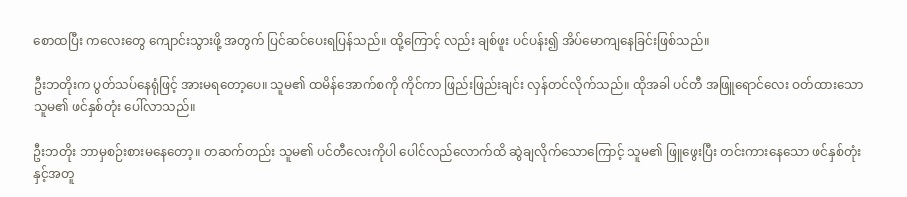စောထပြီး ကလေးတွေ ကျောင်းသွားဖို့ အတွက် ပြင်ဆင်ပေးရပြန်သည်။ ထို့ကြောင့် လည်း ချစ်ဖူး ပင်ပန်း၍ အိပ်မောကျနေခြင်းဖြစ်သည်။

ဦးဘတိုးက ပွတ်သပ်နေရုံဖြင့် အားမရတော့ပေ။ သူမ၏ ထမိန်အောက်စကို ကိုင်ကာ ဖြည်းဖြည်းချင်း လှန်တင်လိုက်သည်။ ထိုအခါ ပင်တီ အဖြူရောင်လေး ဝတ်ထားသော သူမ၏ ဖင်နှစ်တုံး ပေါ်လာသည်။

ဦးဘတိုး ဘာမှစဉ်းစားမနေတော့။ တဆက်တည်း သူမ၏ ပင်တီလေးကိုပါ ပေါင်လည်လောက်ထိ ဆွဲချလိုက်သောကြောင့် သူမ၏ ဖြူဖွေးပြီး တင်းကားနေသော ဖင်နှစ်တုံးနှင့်အတူ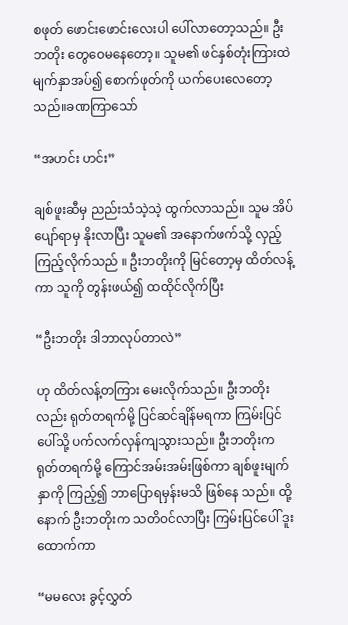စဖုတ် ဖောင်းဖောင်းလေးပါ ပေါ်လာတော့သည်။ ဦးဘတိုး တွေဝေမနေတော့။ သူမ၏ ဖင်နှစ်တုံးကြားထဲ မျက်နှာအပ်၍ စောက်ဖုတ်ကို ယက်ပေးလေတော့သည်။ခဏကြာသော်

“အဟင်း ဟင်း”

ချစ်ဖူးဆီမှ ညည်းသံသဲ့သဲ့ ထွက်လာသည်။ သူမ အိပ်ပျော်ရာမှ နိုးလာပြီး သူမ၏ အနောက်ဖက်သို့ လှည့်ကြည့်လိုက်သည် ။ ဦးဘတိုးကို မြင်တော့မှ ထိတ်လန့်ကာ သူကို တွန်းဖယ်၍ ထထိုင်လိုက်ပြီး

“ဦးဘတိုး ဒါဘာလုပ်တာလဲ”

ဟု ထိတ်လန့်တကြား မေးလိုက်သည်။ ဦးဘတိုးလည်း ရုတ်တရက်မို့ ပြင်ဆင်ချိန်မရကာ ကြမ်းပြင်ပေါ်သို့ ပက်လက်လှန်ကျသွားသည်။ ဦးဘတိုးက ရုတ်တရက်မို့ ကြောင်အမ်းအမ်းဖြစ်ကာ ချစ်ဖူးမျက်နှာကို ကြည့်၍ ဘာပြောရမှန်းမသိ ဖြစ်နေ သည်။ ထို့နောက် ဦးဘတိုးက သတိဝင်လာပြီး ကြမ်းပြင်ပေါ် ဒူးထောက်ကာ

“မမလေး ခွင့်လွှတ်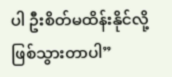ပါ ဦးစိတ်မထိန်းနိုင်လို့ ဖြစ်သွားတာပါ”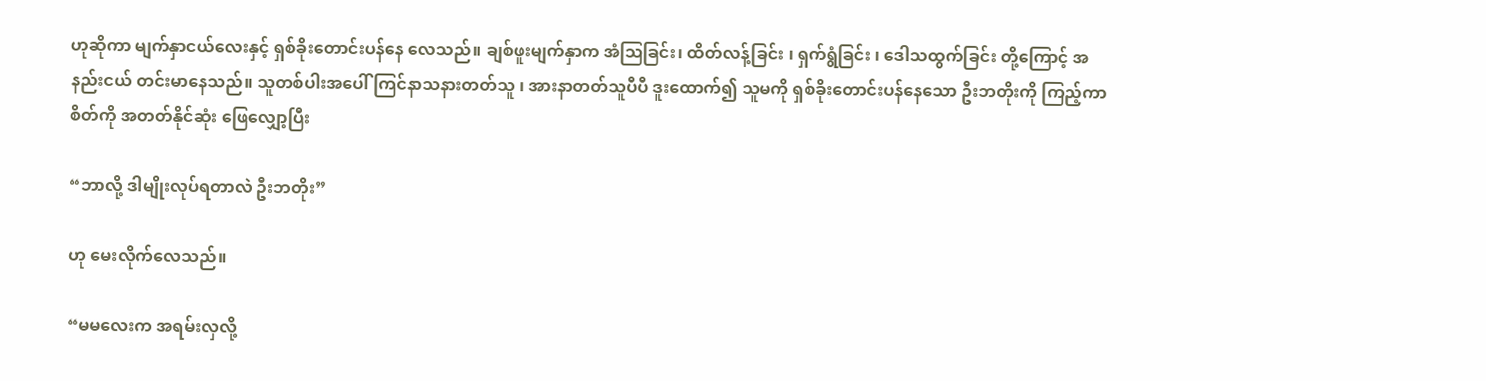ဟုဆိုကာ မျက်နှာငယ်လေးနှင့် ရှစ်ခိုးတောင်းပန်နေ လေသည်။ ချစ်ဖူးမျက်နှာက အံဩခြင်း၊ ထိတ်လန့်ခြင်း ၊ ရှက်ရွံခြင်း ၊ ဒေါသထွက်ခြင်း တို့ကြောင့် အနည်းငယ် တင်းမာနေသည်။ သူတစ်ပါးအပေါ် ကြင်နာသနားတတ်သူ ၊ အားနာတတ်သူပီပီ ဒူးထောက်၍ သူမကို ရှစ်ခိုးတောင်းပန်နေသော ဦးဘတိုးကို ကြည့်ကာ စိတ်ကို အတတ်နိုင်ဆုံး ဖြေလျှော့ပြီး

“ဘာလို့ ဒါမျိုးလုပ်ရတာလဲ ဦးဘတိုး”

ဟု မေးလိုက်လေသည်။

“မမလေးက အရမ်းလှလို့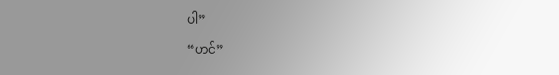ပါ”

“ဟင်”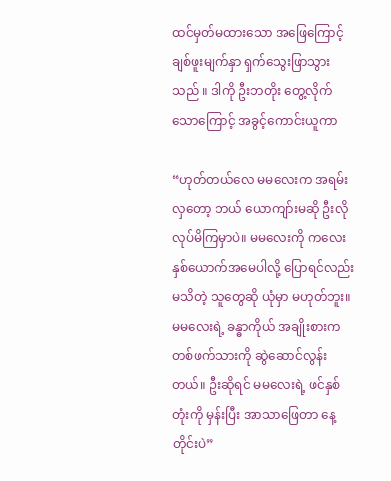ထင်မှတ်မထားသော အဖြေကြောင့် ချစ်ဖူးမျက်နှာ ရှက်သွေးဖြာသွားသည် ။ ဒါကို ဦးဘတိုး တွေ့လိုက်သောကြောင့် အခွင့်ကောင်းယူကာ

“ဟုတ်တယ်လေ မမလေးက အရမ်းလှတော့ ဘယ် ယောကျာ်းမဆို ဦးလို လုပ်မိကြမှာပဲ။ မမလေးကို ကလေးနှစ်ယောက်အမေပါလို့ ပြောရင်လည်း မသိတဲ့ သူတွေဆို ယုံမှာ မဟုတ်ဘူး။ မမလေးရဲ့ ခန္ဓာကိုယ် အချိုးစားက တစ်ဖက်သားကို ဆွဲဆောင်လွန်းတယ်။ ဦးဆိုရင် မမလေးရဲ့ ဖင်နှစ်တုံးကို မှန်းပြီး အာသာဖြေတာ နေ့တိုင်းပဲ”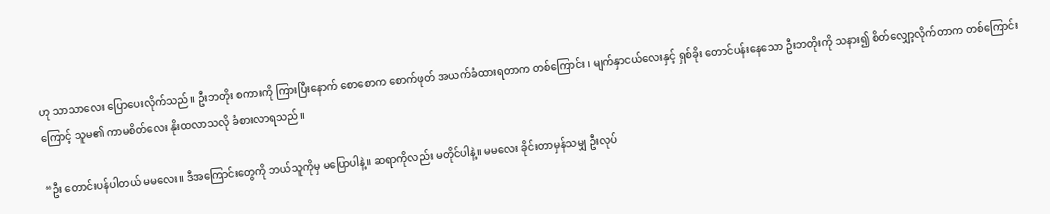ဟု သာသာလေး ပြောပေးလိုက်သည်။ ဦးဘတိုး စကားကို ကြားပြီးနောက် စောစောက စောက်ဖုတ် အယက်ခံထားရတာက တစ်ကြောင်း ၊ မျက်နှာငယ်လေးနှင့် ရှစ်ခိုး တောင်ပန်းနေသော ဦးဘတိုးကို သနား၍ စိတ်လျှော့လိုက်တာက တစ်ကြောင်း ကြောင့် သူမ၏ ကာမစိတ်လေး နိုးထလာသလို ခံစားလာရသည်။

“ဦး တောင်းပန်ပါတယ် မမလေး။ ဒီအကြောင်းတွေကို ဘယ်သူကိုမှ မပြောပါနဲ့။ ဆရာကိုလည်း မတိုင်ပါနဲ့။ မမလေး ခိုင်းတာမှန်သမျှ ဦးလုပ်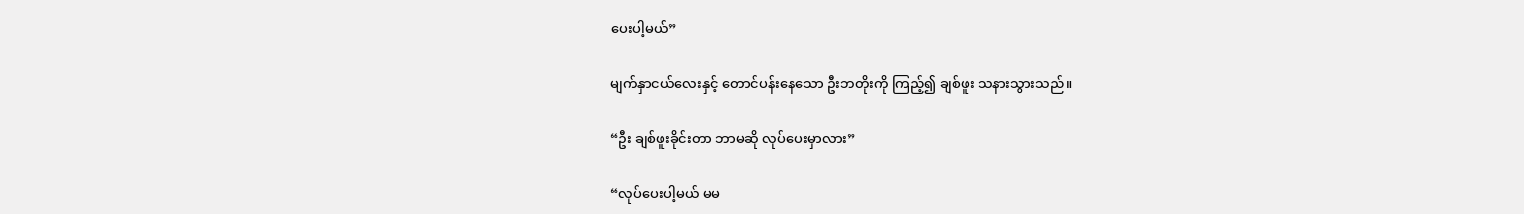ပေးပါ့မယ်”

မျက်နှာငယ်လေးနှင့် တောင်ပန်းနေသော ဦးဘတိုးကို ကြည့်၍ ချစ်ဖူး သနားသွားသည်။

“ဦး ချစ်ဖူးခိုင်းတာ ဘာမဆို လုပ်ပေးမှာလား”

“လုပ်ပေးပါ့မယ် မမ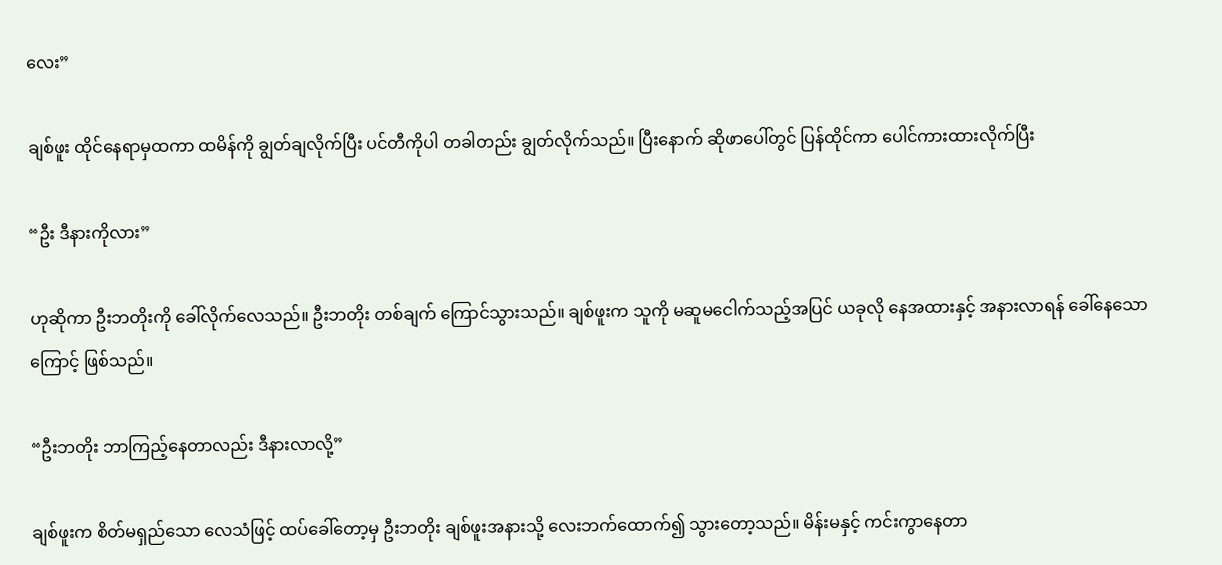လေး”

ချစ်ဖူး ထိုင်နေရာမှထကာ ထမိန်ကို ချွတ်ချလိုက်ပြီး ပင်တီကိုပါ တခါတည်း ချွတ်လိုက်သည်။ ပြီးနောက် ဆိုဖာပေါ်တွင် ပြန်ထိုင်ကာ ပေါင်ကားထားလိုက်ပြီး

“ဦး ဒီနားကိုလား”

ဟုဆိုကာ ဦးဘတိုးကို ခေါ်လိုက်လေသည်။ ဦးဘတိုး တစ်ချက် ကြောင်သွားသည်။ ချစ်ဖူးက သူကို မဆူမငေါက်သည့်အပြင် ယခုလို နေအထားနှင့် အနားလာရန် ခေါ်နေသောကြောင့် ဖြစ်သည်။

“ဦးဘတိုး ဘာကြည့်နေတာလည်း ဒီနားလာလို့”

ချစ်ဖူးက စိတ်မရှည်သော လေသံဖြင့် ထပ်ခေါ်တော့မှ ဦးဘတိုး ချစ်ဖူးအနားသို့ လေးဘက်ထောက်၍ သွားတော့သည်။ မိန်းမနှင့် ကင်းကွာနေတာ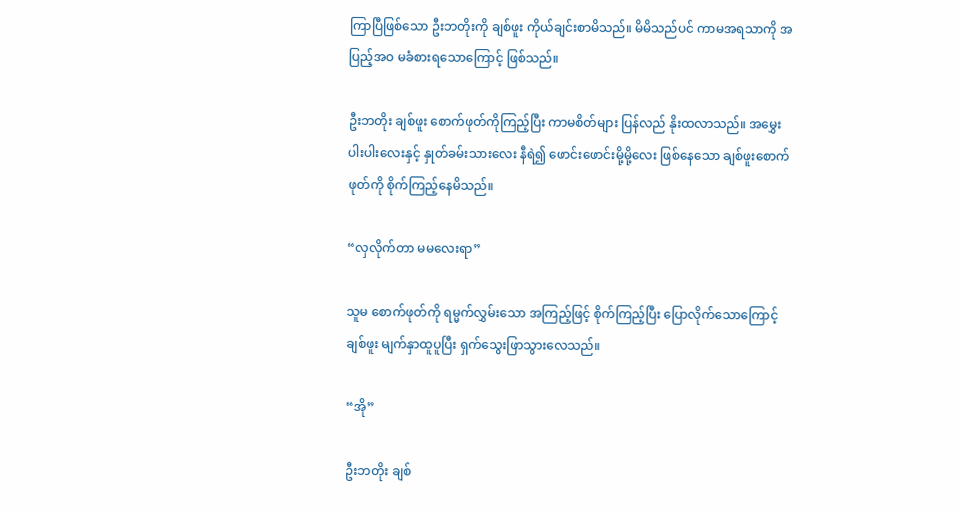ကြာပြီဖြစ်သော ဦးဘတိုးကို ချစ်ဖူး ကိုယ်ချင်းစာမိသည်။ မိမိသည်ပင် ကာမအရသာကို အပြည့်အဝ မခံစားရသောကြောင့် ဖြစ်သည်။

ဦးဘတိုး ချစ်ဖူး စောက်ဖုတ်ကိုကြည့်ပြီး ကာမစိတ်များ ပြန်လည် နိုးထလာသည်။ အမွှေးပါးပါးလေးနှင့် နှုတ်ခမ်းသားလေး နီရဲ၍ ဖောင်းဖောင်းမို့မို့လေး ဖြစ်နေသော ချစ်ဖူးစောက်ဖုတ်ကို စိုက်ကြည့်နေမိသည်။

“လှလိုက်တာ မမလေးရာ”

သူမ စောက်ဖုတ်ကို ရမ္မက်လွှမ်းသော အကြည့်ဖြင့် စိုက်ကြည့်ပြီး ပြောလိုက်သောကြောင့် ချစ်ဖူး မျက်နှာထူပူပြီး ရှက်သွေးဖြာသွားလေသည်။

“အို”

ဦးဘတိုး ချစ်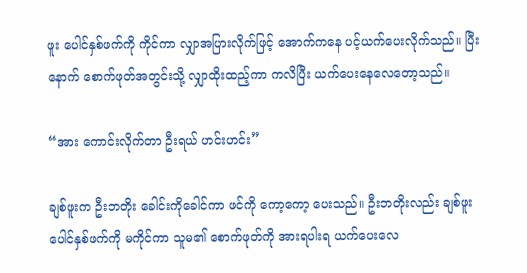ဖူး ပေါင်နှစ်ဖက်ကို ကိုင်ကာ လျှာအပြားလိုက်ဖြင့် အောက်ကနေ ပင့်ယက်ပေးလိုက်သည်။ ပြီးနောက် စောက်ဖုတ်အတွင်းသို့ လျှာထိုးထည့်ကာ ကလိပြီး ယက်ပေးနေလေတော့သည်။

“အား ကောင်းလိုက်တာ ဦးရယ် ဟင်းဟင်း”

ချစ်ဖူးက ဦးဘတိုး ခေါင်းကိုခေါင်ကာ ဖင်ကို ကော့ကော့ ပေးသည်။ ဦးဘတိုးလည်း ချစ်ဖူး ပေါင်နှစ်ဖက်ကို မကိုင်ကာ သူမ၏ စောက်ဖုတ်ကို အားရပါးရ ယက်ပေးလေ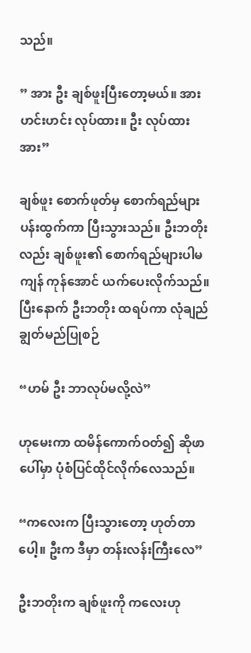သည်။

” အား ဦး ချစ်ဖူးပြီးတော့မယ်။ အား ဟင်းဟင်း လုပ်ထား။ ဦး လုပ်ထား အား”

ချစ်ဖူး စောက်ဖုတ်မှ စောက်ရည်များ ပန်းထွက်ကာ ပြီးသွားသည်။ ဦးဘတိုးလည်း ချစ်ဖူး၏ စောက်ရည်များပါမကျန် ကုန်အောင် ယက်ပေးလိုက်သည်။ ပြီးနောက် ဦးဘတိုး ထရပ်ကာ လုံချည်ချွတ်မည်ပြုစဉ်

“ဟမ် ဦး ဘာလုပ်မလို့လဲ”

ဟုမေးကာ ထမိန်ကောက်ဝတ်၍ ဆိုဖာပေါ်မှာ ပုံစံပြင်ထိုင်လိုက်လေသည်။

“ကလေးက ပြီးသွားတော့ ဟုတ်တာပေါ့။ ဦးက ဒီမှာ တန်းလန်းကြီးလေ”

ဦးဘတိုးက ချစ်ဖူးကို ကလေးဟု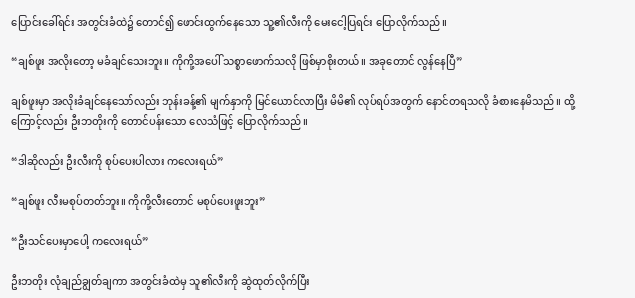ပြောင်းခေါ်ရင်း အတွင်းခံထဲ၌ တောင်၍ ဖောင်းထွက်နေသော သူ့၏လီးကို မေးငေါ့ပြရင်း ပြောလိုက်သည်။

“ချစ်ဖူး အလိုးတော့ မခံချင်သေးဘူး။ ကိုကို့အပေါ် သစ္စာဖောက်သလို ဖြစ်မှာစိုးတယ်။ အခုတောင် လွန်နေပြီ”

ချစ်ဖူးမှာ အလိုးခံချင်နေသော်လည်း ဘုန်းခန့်၏ မျက်နှာကို မြင်ယောင်လာပြီး မိမိ၏ လုပ်ရပ်အတွက် နောင်တရသလို ခံစားနေမိသည်။ ထို့ကြောင့်လည်း ဦးဘတိုးကို တောင်ပန်းသော လေသံဖြင့် ပြောလိုက်သည်။

“ဒါဆိုလည်း ဦးလီးကို စုပ်ပေးပါလား ကလေးရယ်”

“ချစ်ဖူး လီးမစုပ်တတ်ဘူး။ ကိုကို့လီးတောင် မစုပ်ပေးဖူးဘူး”

“ဦးသင်ပေးမှာပေါ့ ကလေးရယ်”

ဦးဘတိုး လုံချည်ချွတ်ချကာ အတွင်းခံထဲမှ သူ၏လီးကို ဆွဲထုတ်လိုက်ပြီး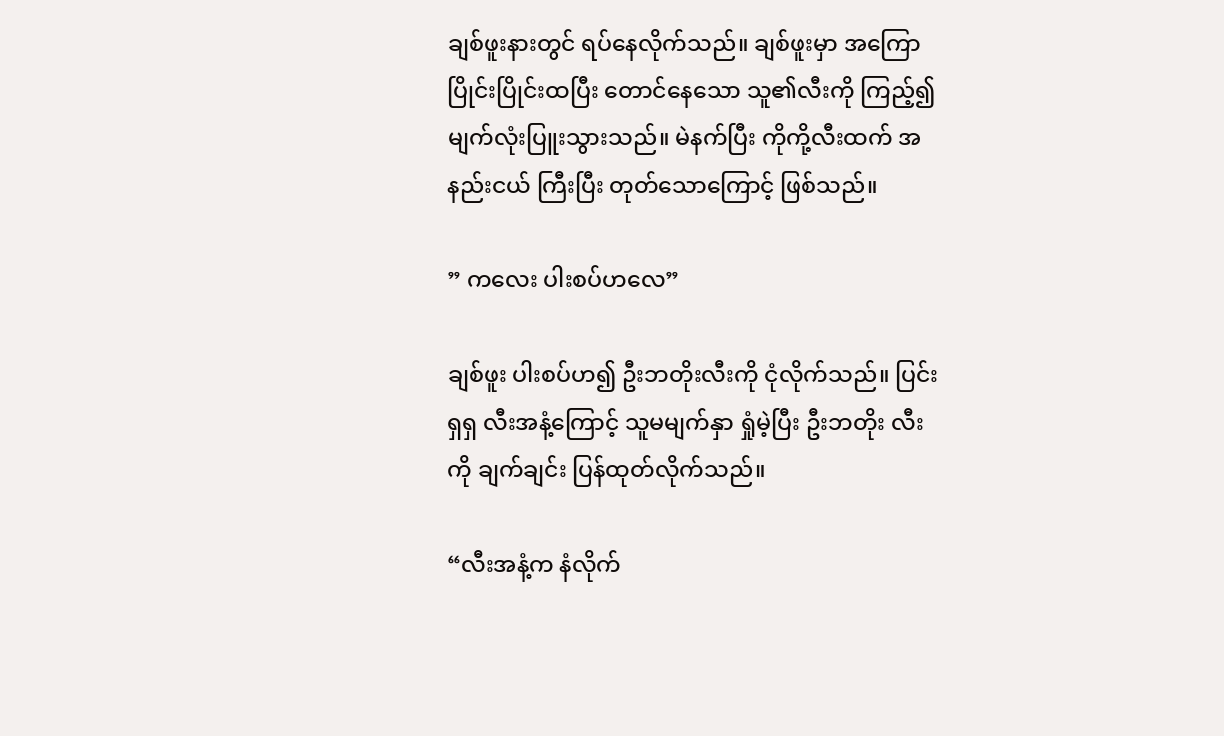ချစ်ဖူးနားတွင် ရပ်နေလိုက်သည်။ ချစ်ဖူးမှာ အကြော ပြိုင်းပြိုင်းထပြီး တောင်နေသော သူ၏လီးကို ကြည့်၍ မျက်လုံးပြူးသွားသည်။ မဲနက်ပြီး ကိုကို့လီးထက် အနည်းငယ် ကြီးပြီး တုတ်သောကြောင့် ဖြစ်သည်။

” ကလေး ပါးစပ်ဟလေ”

ချစ်ဖူး ပါးစပ်ဟ၍ ဦးဘတိုးလီးကို ငုံလိုက်သည်။ ပြင်းရှရှ လီးအနံ့ကြောင့် သူမမျက်နှာ ရှုံမဲ့ပြီး ဦးဘတိုး လီးကို ချက်ချင်း ပြန်ထုတ်လိုက်သည်။

“လီးအနံ့က နံလိုက်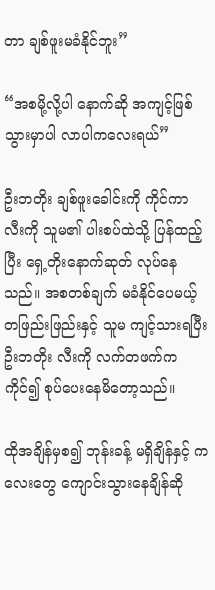တာ ချစ်ဖူးမခံနိုင်ဘူး”

“အစမို့လို့ပါ နောက်ဆို အကျင့်ဖြစ်သွားမှာပါ လာပါကလေးရယ်”

ဦးဘတိုး ချစ်ဖူးခေါင်းကို ကိုင်ကာ လီးကို သူမ၏ ပါးစပ်ထဲသို့ ပြန်ထည့်ပြီး ရှေ့တိုးနောက်ဆုတ် လုပ်နေသည်။ အစတစ်ချက် မခံနိုင်ပေမယ့် တဖြည်းဖြည်းနှင့် သူမ ကျင့်သားရပြီး ဦးဘတိုး လီးကို လက်တဖက်ကကိုင်၍ စုပ်ပေးနေမိတော့သည်။

ထိုအချိန်မှစ၍ ဘုန်းခန့် မရှိချိန်နှင့် ကလေးတွေ ကျောင်းသွားနေချိန်ဆို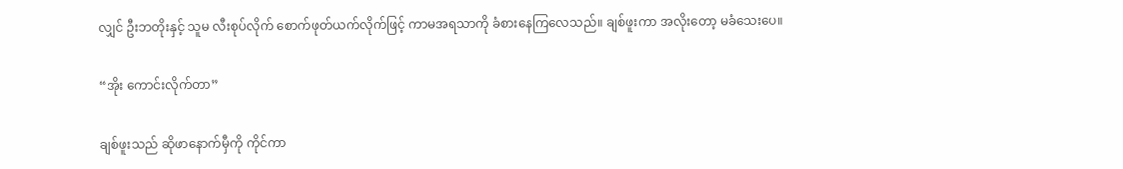လျှင် ဦးဘတိုးနှင့် သူမ လီးစုပ်လိုက် စောက်ဖုတ်ယက်လိုက်ဖြင့် ကာမအရသာကို ခံစားနေကြလေသည်။ ချစ်ဖူးကာ အလိုးတော့ မခံသေးပေ။

“အိုး ကောင်းလိုက်တာ”

ချစ်ဖူးသည် ဆိုဖာနောက်မှီကို ကိုင်ကာ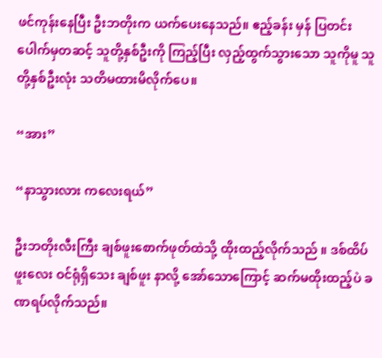ဖင်ကုန်းနေပြီး ဦးဘတိုးက ယက်ပေးနေသည်။ ဧည့်ခန်း မှန် ပြတင်းပေါက်မှတဆင့် သူတို့နှစ်ဦးကို ကြည့်ပြီး လှည့်ထွက်သွားသော သူကိုမူ သူတို့နှစ်ဦးလုံး သတိမထားမိလိုက်ပေ။

“အား”

“နာသွားလား ကလေးရယ်”

ဦးဘတိုးလီးကြီး ချစ်ဖူးစောက်ဖုတ်ထဲသို့ ထိုးထည့်လိုက်သည် ။ ဒစ်ထိပ်ဖူးလေး ဝင်ရုံရှိသေး ချစ်ဖူး နာလို့ အော်သောကြောင့် ဆက်မထိုးထည့်ပဲ ခဏရပ်လိုက်သည်။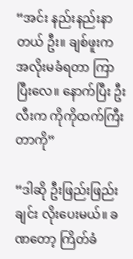“အင်း နည်းနည်းနာတယ် ဦး။ ချစ်ဖူးက အလိုးမခံရတာ ကြာပြီးလေ။ နောက်ပြီး ဦးလီးက ကိုကိုထက်ကြီးတာကို”

“ဒါဆို ဦးဖြည်းဖြည်းချင်း လိုးပေးမယ်။ ခဏတော့ ကြိတ်ခံ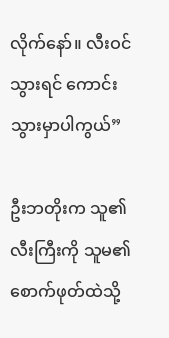လိုက်နော်။ လီးဝင်သွားရင် ကောင်းသွားမှာပါကွယ်”

ဦးဘတိုးက သူ၏လီးကြီးကို သူမ၏ စောက်ဖုတ်ထဲသို့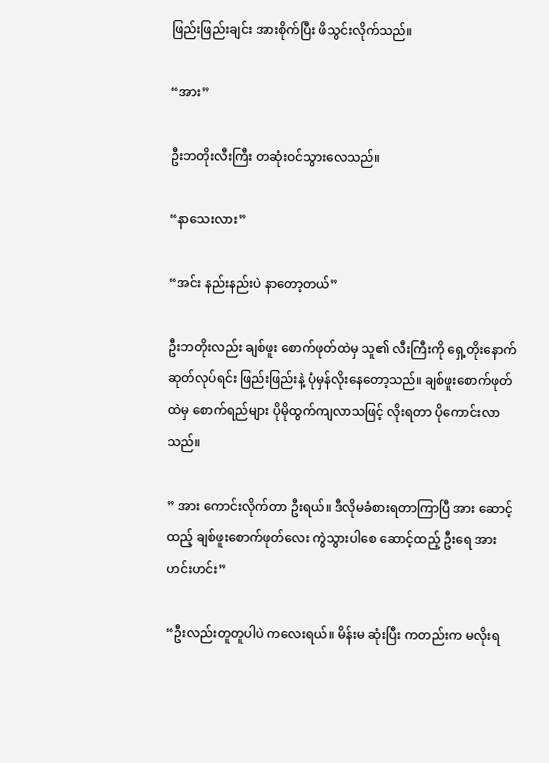ဖြည်းဖြည်းချင်း အားစိုက်ပြီး ဖိသွင်းလိုက်သည်။

“အား”

ဦးဘတိုးလီးကြီး တဆုံးဝင်သွားလေသည်။

“နာသေးလား”

“အင်း နည်းနည်းပဲ နာတော့တယ်”

ဦးဘတိုးလည်း ချစ်ဖူး စောက်ဖုတ်ထဲမှ သူ၏ လီးကြီးကို ရှေ့တိုးနောက်ဆုတ်လုပ်ရင်း ဖြည်းဖြည်းနဲ့ ပုံမှန်လိုးနေတော့သည်။ ချစ်ဖူးစောက်ဖုတ်ထဲမှ စောက်ရည်များ ပိုမိုထွက်ကျလာသဖြင့် လိုးရတာ ပိုကောင်းလာသည်။

” အား ကောင်းလိုက်တာ ဦးရယ်။ ဒီလိုမခံစားရတာကြာပြီ အား ဆောင့်ထည့် ချစ်ဖူးစောက်ဖုတ်လေး ကွဲသွားပါစေ ဆောင့်ထည့် ဦးရေ အား ဟင်းဟင်း”

“ဦးလည်းတူတူပါပဲ ကလေးရယ်။ မိန်းမ ဆုံးပြီး ကတည်းက မလိုးရ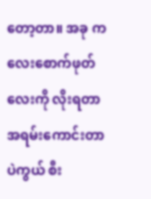တော့တာ။ အခု ကလေးစောက်ဖုတ်လေးကို လိုးရတာ အရမ်းကောင်းတာပဲကွယ် စီး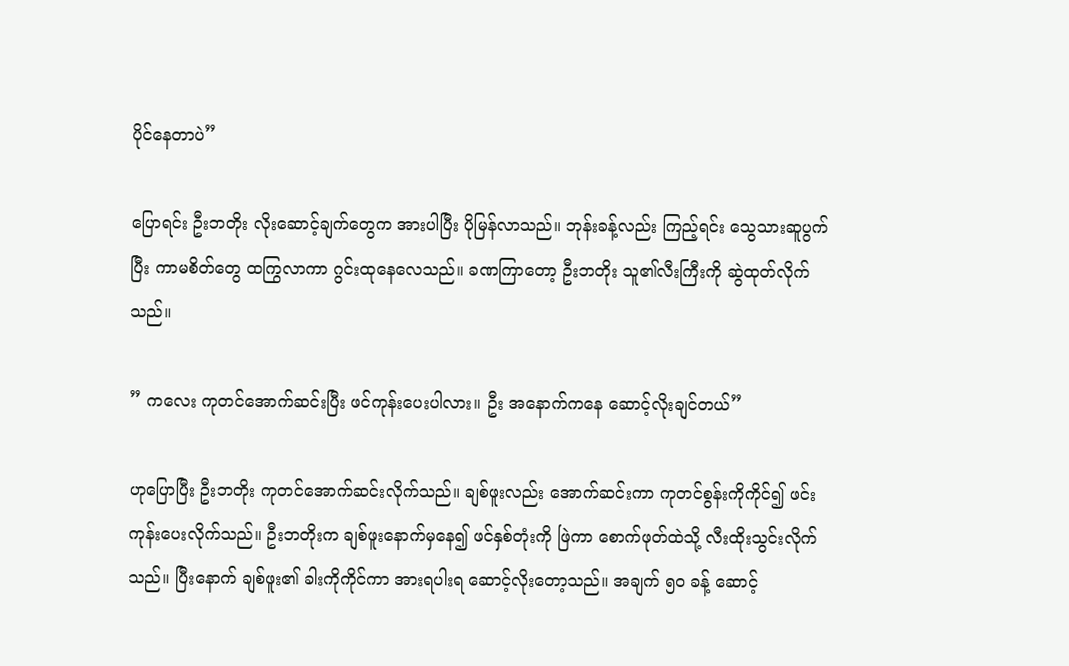ပိုင်နေတာပဲ”

ပြောရင်း ဦးဘတိုး လိုးဆောင့်ချက်တွေက အားပါပြီး ပိုမြန်လာသည်။ ဘုန်းခန့်လည်း ကြည့်ရင်း သွေသားဆူပွက်ပြီး ကာမစိတ်တွေ ထကြွလာကာ ဂွင်းထုနေလေသည်။ ခဏကြာတော့ ဦးဘတိုး သူ၏လီးကြီးကို ဆွဲထုတ်လိုက်သည်။

” ကလေး ကုတင်အောက်ဆင်းပြီး ဖင်ကုန်းပေးပါလား။ ဦး အနောက်ကနေ ဆောင့်လိုးချင်တယ်”

ဟုပြောပြီး ဦးဘတိုး ကုတင်အောက်ဆင်းလိုက်သည်။ ချစ်ဖူးလည်း အောက်ဆင်းကာ ကုတင်စွန်းကိုကိုင်၍ ဖင်းကုန်းပေးလိုက်သည်။ ဦးဘတိုးက ချစ်ဖူးနောက်မှနေ၍ ဖင်နှစ်တုံးကို ဖြဲကာ စောက်ဖုတ်ထဲသို့ လီးထိုးသွင်းလိုက်သည်။ ပြီးနောက် ချစ်ဖူး၏ ခါးကိုကိုင်ကာ အားရပါးရ ဆောင့်လိုးတော့သည်။ အချက် ၅၀ ခန့် ဆောင့်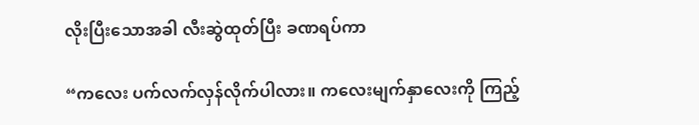လိုးပြီးသောအခါ လီးဆွဲထုတ်ပြီး ခဏရပ်ကာ

“ကလေး ပက်လက်လှန်လိုက်ပါလား။ ကလေးမျက်နှာလေးကို ကြည့်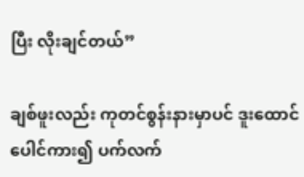ပြီး လိုးချင်တယ်”

ချစ်ဖူးလည်း ကုတင်စွန်းနားမှာပင် ဒူးထောင်ပေါင်ကား၍ ပက်လက်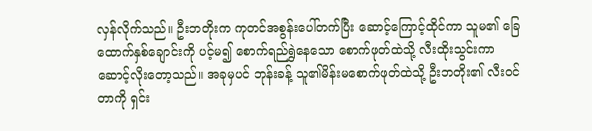လှန်လိုက်သည်။ ဦးဘတိုးက ကုတင်အစွန်းပေါ်တက်ပြီး ဆောင့်ကြောင့်ထိုင်ကာ သူမ၏ ခြေထောက်နှစ်ချောင်းကို ပင့်မ၍ စောက်ရည်ရွှဲနေသော စောက်ဖုတ်ထဲသို့ လီးထိုးသွင်းကာ ဆောင့်လိုးတော့သည်။ အခုမှပင် ဘုန်းခန့် သူ၏မိန်းမစောက်ဖုတ်ထဲသို့ ဦးဘတိုး၏ လီးဝင်တာကို ရှင်း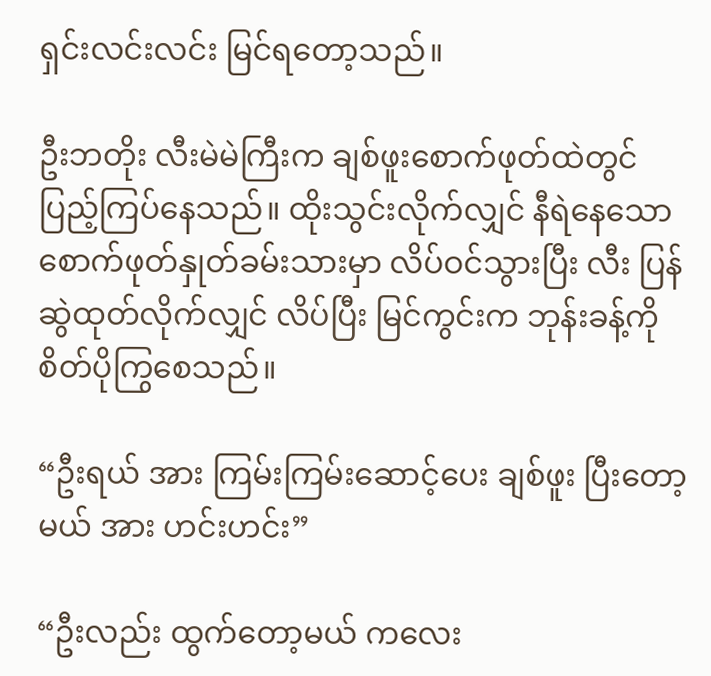ရှင်းလင်းလင်း မြင်ရတော့သည်။

ဦးဘတိုး လီးမဲမဲကြီးက ချစ်ဖူးစောက်ဖုတ်ထဲတွင် ပြည့်ကြပ်နေသည်။ ထိုးသွင်းလိုက်လျှင် နီရဲနေသော စောက်ဖုတ်နှုတ်ခမ်းသားမှာ လိပ်ဝင်သွားပြီး လီး ပြန်ဆွဲထုတ်လိုက်လျှင် လိပ်ပြီး မြင်ကွင်းက ဘုန်းခန့်ကို စိတ်ပိုကြွစေသည်။

“ဦးရယ် အား ကြမ်းကြမ်းဆောင့်ပေး ချစ်ဖူး ပြီးတော့မယ် အား ဟင်းဟင်း”

“ဦးလည်း ထွက်တော့မယ် ကလေး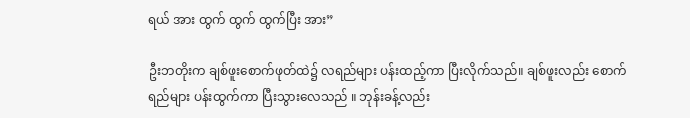ရယ် အား ထွက် ထွက် ထွက်ပြီး အား”

ဦးဘတိုးက ချစ်ဖူးစောက်ဖုတ်ထဲ၌ လရည်များ ပန်းထည့်ကာ ပြီးလိုက်သည်။ ချစ်ဖူးလည်း စောက်ရည်များ ပန်းထွက်ကာ ပြီးသွားလေသည် ။ ဘုန်းခန့်လည်း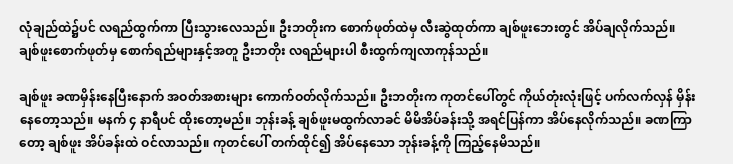လုံချည်ထဲ၌ပင် လရည်ထွက်ကာ ပြီးသွားလေသည်။ ဦးဘတိုးက စောက်ဖုတ်ထဲမှ လီးဆွဲထုတ်ကာ ချစ်ဖူးဘေးတွင် အိပ်ချလိုက်သည်။ ချစ်ဖူးစောက်ဖုတ်မှ စောက်ရည်များနှင့်အတူ ဦးဘတိုး လရည်များပါ စီးထွက်ကျလာကုန်သည်။

ချစ်ဖူး ခဏမှိန်းနေပြီးနောက် အဝတ်အစားများ ကောက်ဝတ်လိုက်သည်။ ဦးဘတိုးက ကုတင်ပေါ်တွင် ကိုယ်တုံးလုံးဖြင့် ပက်လက်လှန် မှိန်းနေတော့သည်။ မနက် ၄ နာရီပင် ထိုးတော့မည်။ ဘုန်းခန့် ချစ်ဖူးမထွက်လာခင် မိမိအိပ်ခန်းသို့ အရင်ပြန်ကာ အိပ်နေလိုက်သည်။ ခဏကြာတော့ ချစ်ဖူး အိပ်ခန်းထဲ ဝင်လာသည်။ ကုတင်ပေါ် တက်ထိုင်၍ အိပ်နေသော ဘုန်းခန့်ကို ကြည့်နေမိသည်။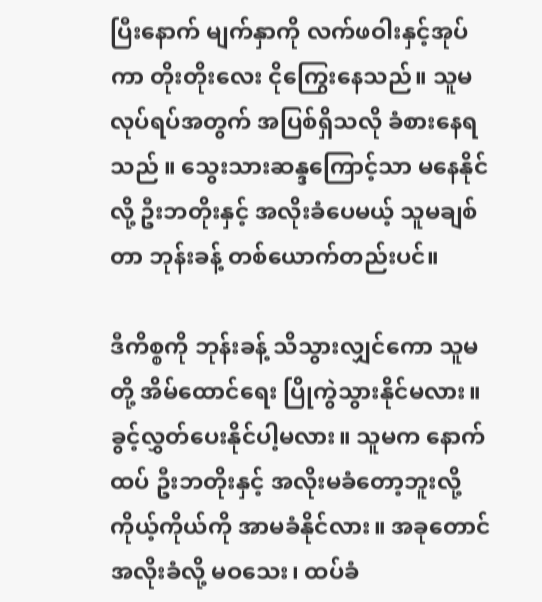ပြီးနောက် မျက်နှာကို လက်ဖဝါးနှင့်အုပ်ကာ တိုးတိုးလေး ငိုကြွေးနေသည်။ သူမ လုပ်ရပ်အတွက် အပြစ်ရှိသလို ခံစားနေရသည် ။ သွေးသားဆန္ဒကြောင့်သာ မနေနိုင်လို့ ဦးဘတိုးနှင့် အလိုးခံပေမယ့် သူမချစ်တာ ဘုန်းခန့် တစ်ယောက်တည်းပင်။

ဒီကိစ္စကို ဘုန်းခန့် သိသွားလျှင်ကော သူမတို့ အိမ်ထောင်ရေး ပြိုကွဲသွားနိုင်မလား။ ခွင့်လွှတ်ပေးနိုင်ပါ့မလား။ သူမက နောက်ထပ် ဦးဘတိုးနှင့် အလိုးမခံတော့ဘူးလို့ ကိုယ့်ကိုယ်ကို အာမခံနိုင်လား။ အခုတောင် အလိုးခံလို့ မဝသေး၊ ထပ်ခံ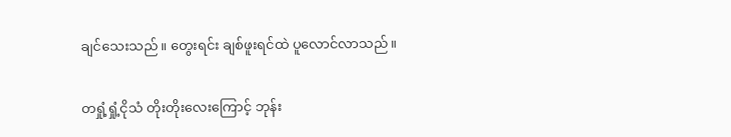ချင်သေးသည်။ တွေးရင်း ချစ်ဖူးရင်ထဲ ပူလောင်လာသည်။

တရှုံ့ရှုံ့ငိုသံ တိုးတိုးလေးကြောင့် ဘုန်း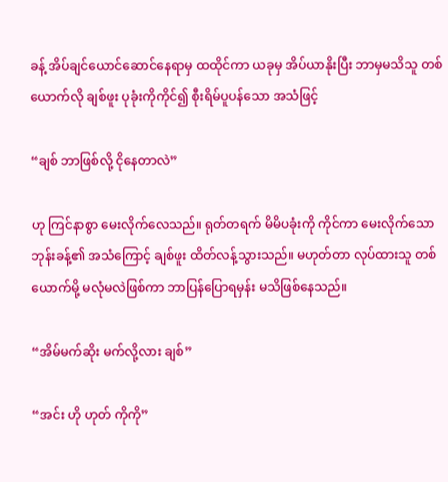ခန့် အိပ်ချင်ယောင်ဆောင်နေရာမှ ထထိုင်ကာ ယခုမှ အိပ်ယာနိုးပြီး ဘာမှမသိသူ တစ်ယောက်လို ချစ်ဖူး ပုခုံးကိုကိုင်၍ စီုးရိမ်ပူပန်သော အသံဖြင့်

“ချစ် ဘာဖြစ်လို့ ငိုနေတာလဲ”

ဟု ကြင်နာစွာ မေးလိုက်လေသည်။ ရုတ်တရက် မိမိပခုံးကို ကိုင်ကာ မေးလိုက်သော ဘုန်းခန့်၏ အသံကြောင့် ချစ်ဖူး ထိတ်လန့်သွားသည်။ မဟုတ်တာ လုပ်ထားသူ တစ်ယောက်မို့ မလုံမလဲဖြစ်ကာ ဘာပြန်ပြောရမှန်း မသိဖြစ်နေသည်။

“အိမ်မက်ဆိုး မက်လို့လား ချစ်”

“အင်း ဟို ဟုတ် ကိုကို”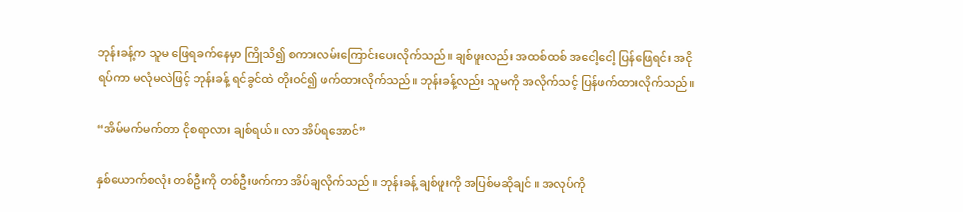ဘုန်းခန့်က သူမ ဖြေရခက်နေမှာ ကြိုသိ၍ စကားလမ်းကြောင်းပေးလိုက်သည်။ ချစ်ဖူးလည်း အထစ်ထစ် အငေါ့ငေါ့ ပြန်ဖြေရင်း အငိုရပ်ကာ မလုံမလဲဖြင့် ဘုန်းခန့် ရင်ခွင်ထဲ တိုးဝင်၍ ဖက်ထားလိုက်သည်။ ဘုန်းခန့်လည်း သူမကို အလိုက်သင့် ပြန်ဖက်ထားလိုက်သည်။

“အိမ်မက်မက်တာ ငိုစရာလား ချစ်ရယ်။ လာ အိပ်ရအောင်”

နှစ်ယောက်စလုံး တစ်ဦးကို တစ်ဦးဖက်ကာ အိပ်ချလိုက်သည် ။ ဘုန်းခန့် ချစ်ဖူးကို အပြစ်မဆိုချင် ။ အလုပ်ကို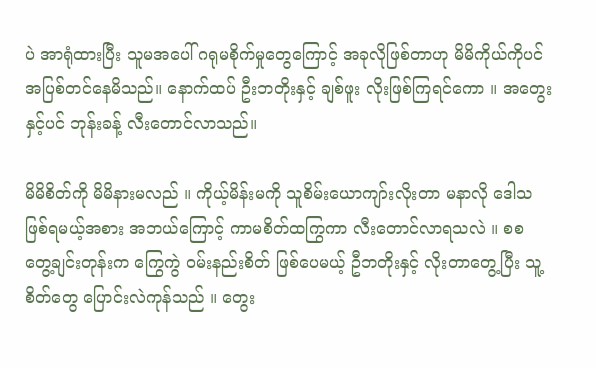ပဲ အာရုံထားပြီး သူမအပေါ် ဂရုမစိုက်မှုတွေကြောင့် အခုလိုဖြစ်တာဟု မိမိကိုယ်ကိုပင် အပြစ်တင်နေမိသည်။ နောက်ထပ် ဦးဘတိုးနှင့် ချစ်ဖူး လိုးဖြစ်ကြရင်ကော ။ အတွေးနှင့်ပင် ဘုန်းခန့် လီးတောင်လာသည်။

မိမိစိတ်ကို မိမိနားမလည် ။ ကိုယ့်မိန်းမကို သူစိမ်းယောကျာ်းလိုးတာ မနာလို ဒေါသဖြစ်ရမယ့်အစား အဘယ်ကြောင့် ကာမစိတ်ထကြွကာ လီးတောင်လာရသလဲ ။ စစ တွေ့ချင်းတုန်းက ကြွေကွဲ ဝမ်းနည်းစိတ် ဖြစ်ပေမယ့် ဦဘတိုးနှင့် လိုးတာတွေ့ပြီး သူ့စိတ်တွေ ပြောင်းလဲကုန်သည် ။ တွေး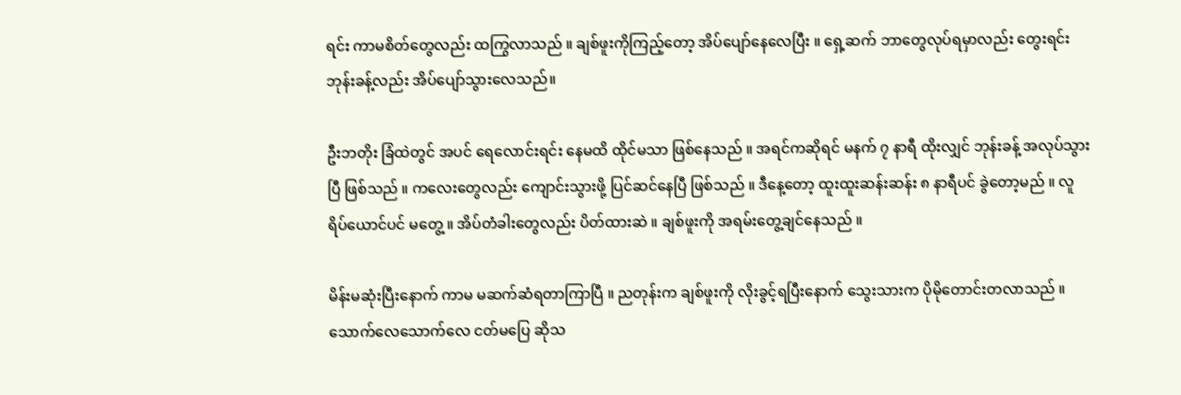ရင်း ကာမစိတ်တွေလည်း ထကြွလာသည် ။ ချစ်ဖူးကိုကြည့်တော့ အိပ်ပျော်နေလေပြီး ။ ရှေ့ဆက် ဘာတွေလုပ်ရမှာလည်း တွေးရင်း ဘုန်းခန့်လည်း အိပ်ပျော်သွားလေသည်။

ဦးဘတိုး ခြံထဲတွင် အပင် ရေလောင်းရင်း နေမထိ ထိုင်မသာ ဖြစ်နေသည် ။ အရင်ကဆိုရင် မနက် ၇ နာရီ ထိုးလျှင် ဘုန်းခန့် အလုပ်သွားပြီ ဖြစ်သည် ။ ကလေးတွေလည်း ကျောင်းသွားဖို့ ပြင်ဆင်နေပြီ ဖြစ်သည် ။ ဒီနေ့တော့ ထူးထူးဆန်းဆန်း ၈ နာရီပင် ခွဲတော့မည် ။ လူရိပ်ယောင်ပင် မတွေ့ ။ အိပ်တံခါးတွေလည်း ပိတ်ထားဆဲ ။ ချစ်ဖူးကို အရမ်းတွေ့ချင်နေသည် ။

မိန်းမဆုံးပြီးနောက် ကာမ မဆက်ဆံရတာကြာပြီ ။ ညတုန်းက ချစ်ဖူးကို လိုးခွင့်ရပြီးနောက် သွေးသားက ပိုမိုတောင်းတလာသည် ။ သောက်လေသောက်လေ ငတ်မပြေ ဆိုသ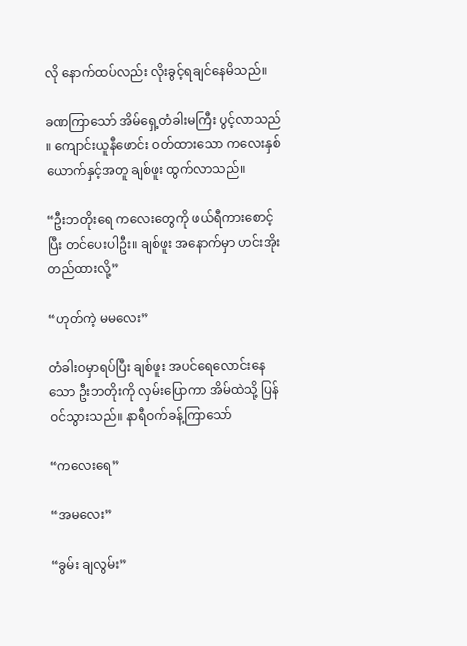လို နောက်ထပ်လည်း လိုးခွင့်ရချင်နေမိသည်။

ခဏကြာသော် အိမ်ရှေ့တံခါးမကြီး ပွင့်လာသည် ။ ကျောင်းယူနီဖောင်း ဝတ်ထားသော ကလေးနှစ်ယောက်နှင့်အတူ ချစ်ဖူး ထွက်လာသည်။

“ဦးဘတိုးရေ ကလေးတွေကို ဖယ်ရီကားစောင့်ပြီး တင်ပေးပါဦး။ ချစ်ဖူး အနောက်မှာ ဟင်းအိုးတည်ထားလို့”

“ဟုတ်ကဲ့ မမလေး”

တံခါးဝမှာရပ်ပြီး ချစ်ဖူး အပင်ရေလောင်းနေသော ဦးဘတိုးကို လှမ်းပြောကာ အိမ်ထဲသို့ ပြန်ဝင်သွားသည်။ နာရီဝက်ခန့်ကြာသော်

“ကလေးရေ”

“အမလေး”

“ခွမ်း ချလွမ်း”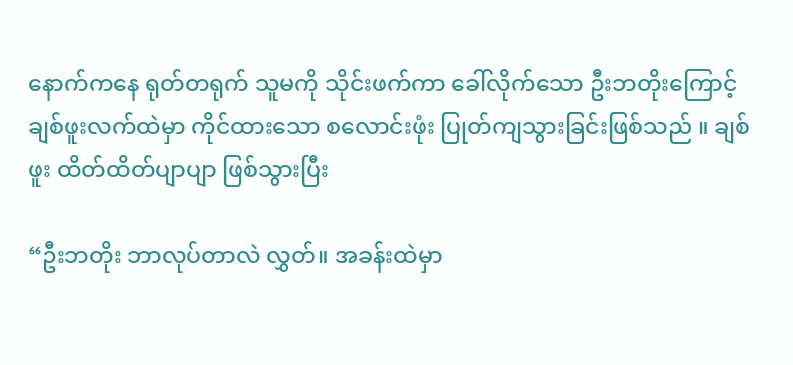နောက်ကနေ ရုတ်တရုက် သူမကို သိုင်းဖက်ကာ ခေါ်လိုက်သော ဦးဘတိုးကြောင့် ချစ်ဖူးလက်ထဲမှာ ကိုင်ထားသော စလောင်းဖုံး ပြုတ်ကျသွားခြင်းဖြစ်သည် ။ ချစ်ဖူး ထိတ်ထိတ်ပျာပျာ ဖြစ်သွားပြီး

“ဦးဘတိုး ဘာလုပ်တာလဲ လွှတ်။ အခန်းထဲမှာ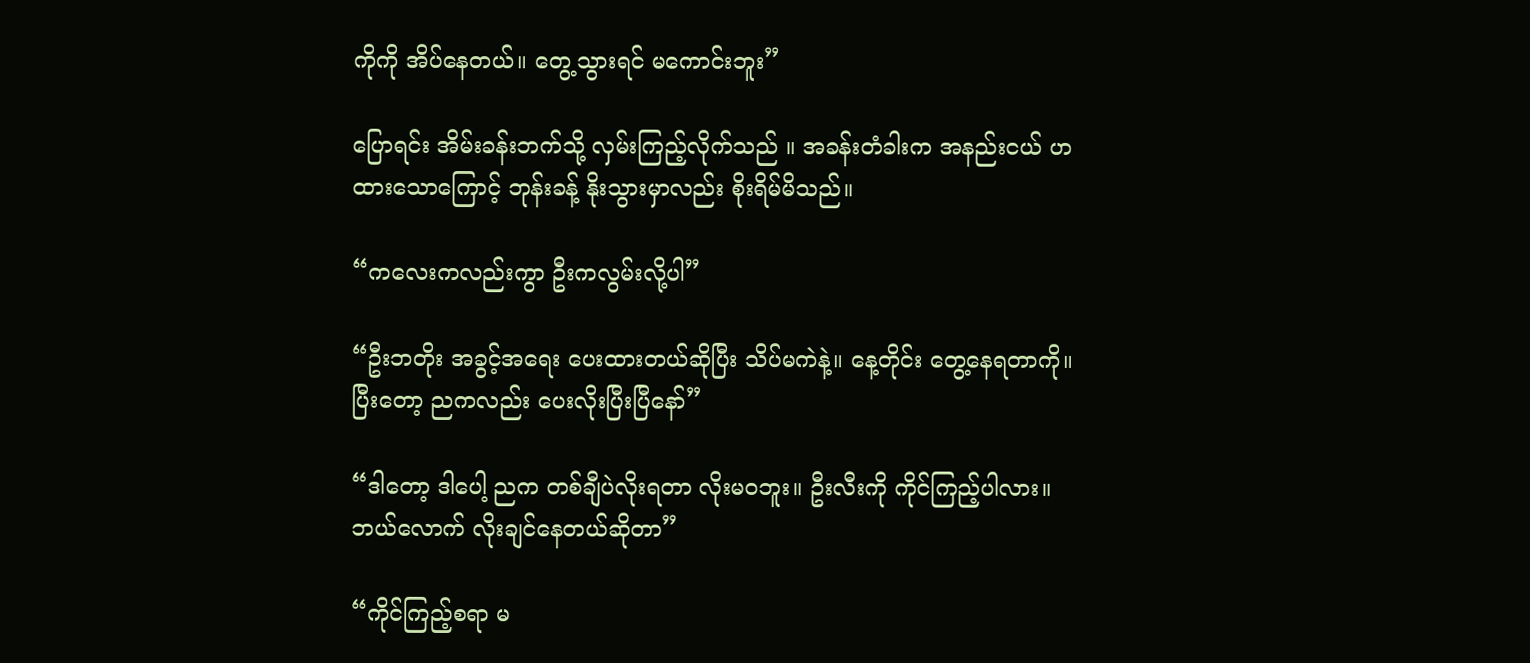ကိုကို အိပ်နေတယ်။ တွေ့သွားရင် မကောင်းဘူး”

ပြောရင်း အိမ်းခန်းဘက်သို့ လှမ်းကြည့်လိုက်သည် ။ အခန်းတံခါးက အနည်းငယ် ဟထားသောကြောင့် ဘုန်းခန့် နိုးသွားမှာလည်း စိုးရိမ်မိသည်။

“ကလေးကလည်းကွာ ဦးကလွမ်းလို့ပါ”

“ဦးဘတိုး အခွင့်အရေး ပေးထားတယ်ဆိုပြီး သိပ်မကဲနဲ့။ နေ့တိုင်း တွေ့နေရတာကို။ ပြီးတော့ ညကလည်း ပေးလိုးပြီးပြီနော်”

“ဒါတော့ ဒါပေါ့ ညက တစ်ချီပဲလိုးရတာ လိုးမဝဘူး။ ဦးလီးကို ကိုင်ကြည့်ပါလား။ ဘယ်လောက် လိုးချင်နေတယ်ဆိုတာ”

“ကိုင်ကြည့်စရာ မ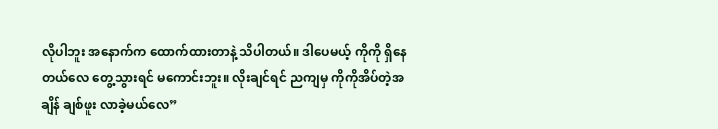လိုပါဘူး အနောက်က ထောက်ထားတာနဲ့ သိပါတယ်။ ဒါပေမယ့် ကိုကို ရှိနေတယ်လေ တွေ့သွားရင် မကောင်းဘူး။ လိုးချင်ရင် ညကျမှ ကိုကိုအိပ်တဲ့အချိန် ချစ်ဖူး လာခဲ့မယ်လေ”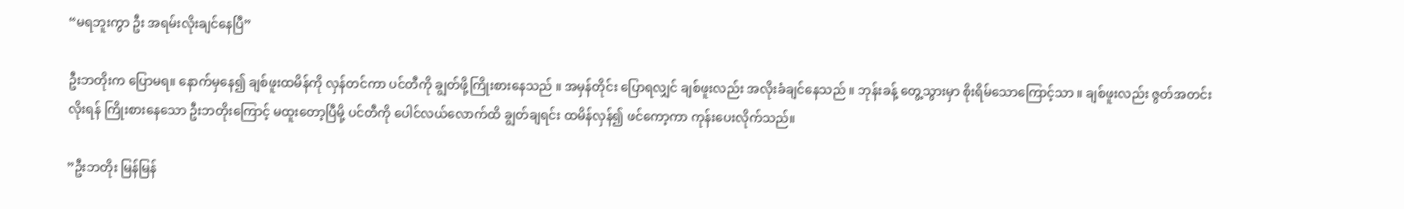“မရဘူးကွာ ဦး အရမ်းလိုးချင်နေပြီ”

ဦးဘတိုးက ပြောမရ။ နောက်မှနေ၍ ချစ်ဖူးထမိန်ကို လှန်တင်ကာ ပင်တီကို ချွတ်ဖို့ကြိုးစားနေသည် ။ အမှန်တိုင်း ပြောရလျှင် ချစ်ဖူးလည်း အလိုးခံချင်နေသည် ။ ဘုန်းခန့် တွေ့သွားမှာ စိုးရိမ်သောကြောင့်သာ ။ ချစ်ဖူးလည်း ဇွတ်အတင်း လိုးရန် ကြိုးစားနေသော ဦးဘတိုးကြောင့် မထူးတော့ပြီမို့ ပင်တီကို ပေါင်လယ်လောက်ထိ ချွတ်ချရင်း ထမိန်လှန်၍ ဖင်ကော့ကာ ကုန်းပေးလိုက်သည်။

”ဦးဘတိုး မြန်မြန်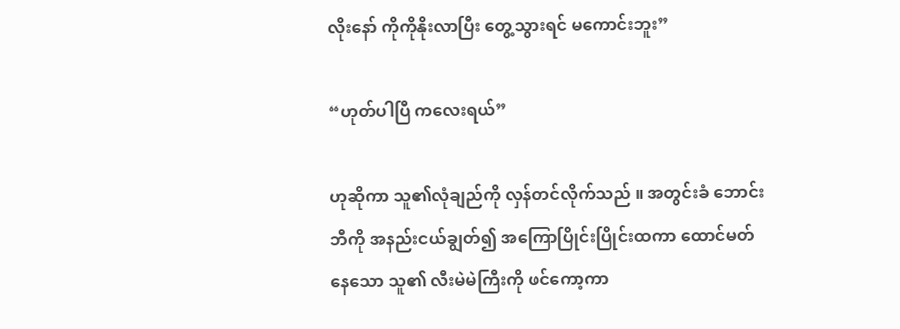လိုးနော် ကိုကိုနိုးလာပြီး တွေ့သွားရင် မကောင်းဘူး”

“ဟုတ်ပါပြီ ကလေးရယ်”

ဟုဆိုကာ သူ၏လုံချည်ကို လှန်တင်လိုက်သည် ။ အတွင်းခံ ဘောင်းဘီကို အနည်းငယ်ချွတ်၍ အကြောပြိုင်းပြိုင်းထကာ ထောင်မတ်နေသော သူ၏ လီးမဲမဲကြီးကို ဖင်ကော့ကာ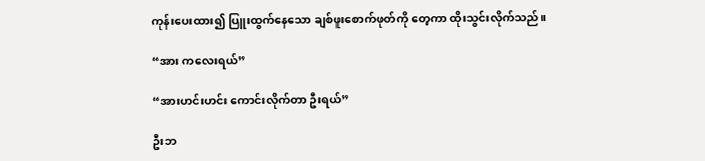ကုန်းပေးထား၍ ပြူးထွက်နေသော ချစ်ဖူးစောက်ဖုတ်ကို တေ့ကာ ထိုးသွင်းလိုက်သည်။

“အား ကလေးရယ်”

“အားဟင်းဟင်း ကောင်းလိုက်တာ ဦးရယ်”

ဦးဘ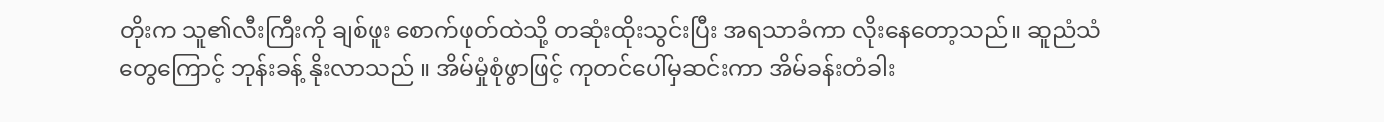တိုးက သူ၏လီးကြီးကို ချစ်ဖူး စောက်ဖုတ်ထဲသို့ တဆုံးထိုးသွင်းပြီး အရသာခံကာ လိုးနေတော့သည်။ ဆူညံသံတွေကြောင့် ဘုန်းခန့် နိုးလာသည် ။ အိမ်မှုံစုံဖွာဖြင့် ကုတင်ပေါ်မှဆင်းကာ အိမ်ခန်းတံခါး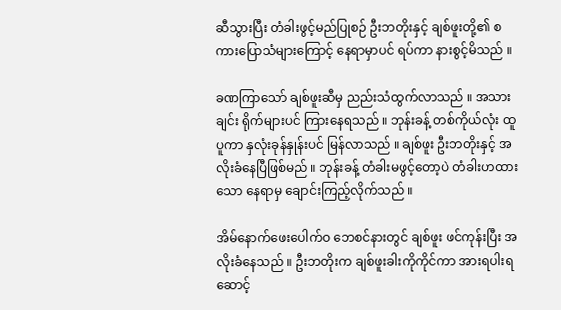ဆီသွားပြီး တံခါးဖွင့်မည်ပြုစဉ် ဦးဘတိုးနှင့် ချစ်ဖူးတို့၏ စကားပြောသံများကြောင့် နေရာမှာပင် ရပ်ကာ နားစွင့်မိသည် ။

ခဏကြာသော် ချစ်ဖူးဆီမှ ညည်းသံထွက်လာသည် ။ အသားချင်း ရိုက်များပင် ကြားနေရသည် ။ ဘုန်းခန့် တစ်ကိုယ်လုံး ထူပူကာ နှလုံးခုန်နှုန်းပင် မြန်လာသည် ။ ချစ်ဖူး ဦးဘတိုးနှင့် အလိုးခံနေပြီဖြစ်မည် ။ ဘုန်းခန့် တံခါးမဖွင့်တော့ပဲ တံခါးဟထားသော နေရာမှ ချောင်းကြည့်လိုက်သည် ။

အိမ်နောက်ဖေးပေါက်ဝ ဘေစင်နားတွင် ချစ်ဖူး ဖင်ကုန်းပြီး အလိုးခံနေသည် ။ ဦးဘတိုးက ချစ်ဖူးခါးကိုကိုင်ကာ အားရပါးရ ဆောင့်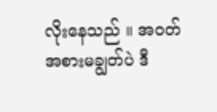လိုးနေသည် ။ အဝတ်အစားမချွတ်ပဲ ဒီ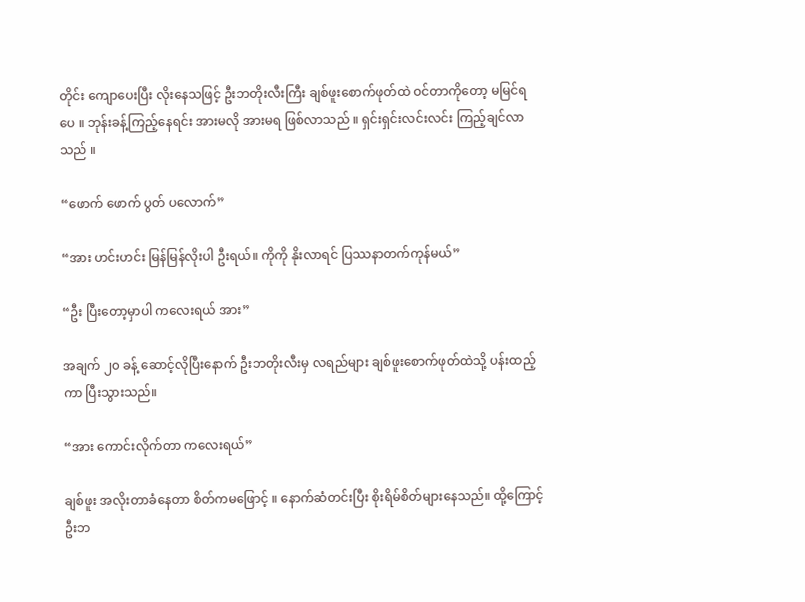တိုင်း ကျောပေးပြီး လိုးနေသဖြင့် ဦးဘတိုးလီးကြီး ချစ်ဖူးစောက်ဖုတ်ထဲ ဝင်တာကိုတော့ မမြင်ရပေ ။ ဘုန်းခန့်ကြည့်နေရင်း အားမလို အားမရ ဖြစ်လာသည် ။ ရှင်းရှင်းလင်းလင်း ကြည့်ချင်လာသည် ။

“ဖောက် ဖောက် ပွတ် ပလောက်”

“အား ဟင်းဟင်း မြန်မြန်လိုးပါ ဦးရယ်။ ကိုကို နိုးလာရင် ပြဿနာတက်ကုန်မယ်”

“ဦး ပြီးတော့မှာပါ ကလေးရယ် အား”

အချက် ၂၀ ခန့် ဆောင့်လိုပြီးနောက် ဦးဘတိုးလီးမှ လရည်များ ချစ်ဖူးစောက်ဖုတ်ထဲသို့ ပန်းထည့်ကာ ပြီးသွားသည်။

“အား ကောင်းလိုက်တာ ကလေးရယ်”

ချစ်ဖူး အလိုးတာခံနေတာ စိတ်ကမဖြောင့် ။ နောက်ဆံတင်းပြီး စိုးရိမ်စိတ်များနေသည်။ ထို့ကြောင့် ဦးဘ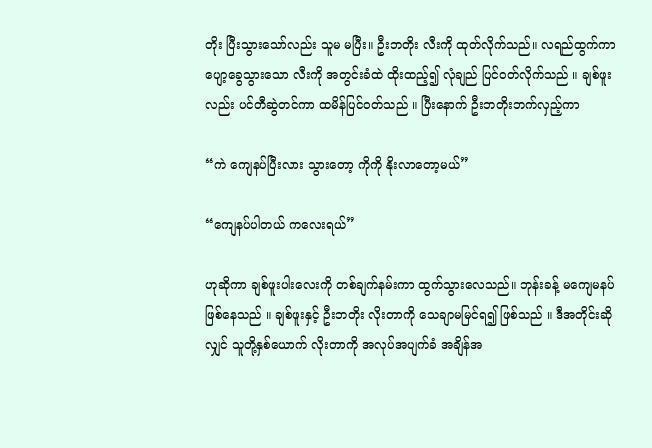တိုး ပြီးသွားသော်လည်း သူမ မပြီး။ ဦးဘတိုး လီးကို ထုတ်လိုက်သည်။ လရည်ထွက်ကာ ပျော့ခွေသွားသော လီးကို အတွင်းခံထဲ ထိုးထည့်၍ လုံချည် ပြင်ဝတ်လိုက်သည် ။ ချစ်ဖူးလည်း ပင်တီဆွဲတင်ကာ ထမိန်ပြင်ဝတ်သည် ။ ပြီးနောက် ဦးဘတိုးဘက်လှည့်ကာ

“ကဲ ကျေနပ်ပြီးလား သွားတော့ ကိုကို နိုးလာတော့မယ်”

“ကျေနပ်ပါတယ် ကလေးရယ်”

ဟုဆိုကာ ချစ်ဖူးပါးလေးကို တစ်ချက်နမ်းကာ ထွက်သွားလေသည်။ ဘုန်းခန့် မကျေမနပ် ဖြစ်နေသည် ။ ချစ်ဖူးနှင့် ဦးဘတိုး လိုးတာကို သေချာမမြင်ရ၍ ဖြစ်သည် ။ ဒီအတိုင်းဆိုလျှင် သူတို့နှစ်ယောက် လိုးတာကို အလုပ်အပျက်ခံ အချိန်အ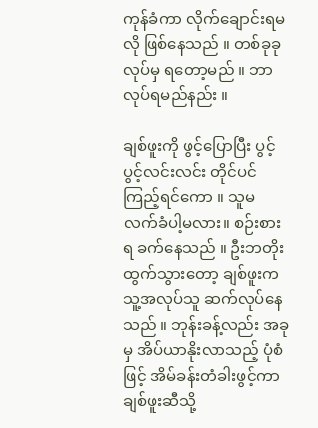ကုန်ခံကာ လိုက်ချောင်းရမလို ဖြစ်နေသည် ။ တစ်ခုခုလုပ်မှ ရတော့မည် ။ ဘာလုပ်ရမည်နည်း ။

ချစ်ဖူးကို ဖွင့်ပြောပြီး ပွင့်ပွင့်လင်းလင်း တိုင်ပင်ကြည့်ရင်ကော ။ သူမ လက်ခံပါ့မလား။ စဉ်းစားရ ခက်နေသည် ။ ဦးဘတိုး ထွက်သွားတော့ ချစ်ဖူးက သူ့အလုပ်သူ ဆက်လုပ်နေသည် ။ ဘုန်းခန့်လည်း အခုမှ အိပ်ယာနိုးလာသည့် ပုံစံဖြင့် အိမ်ခန်းတံခါးဖွင့်ကာ ချစ်ဖူးဆီသို့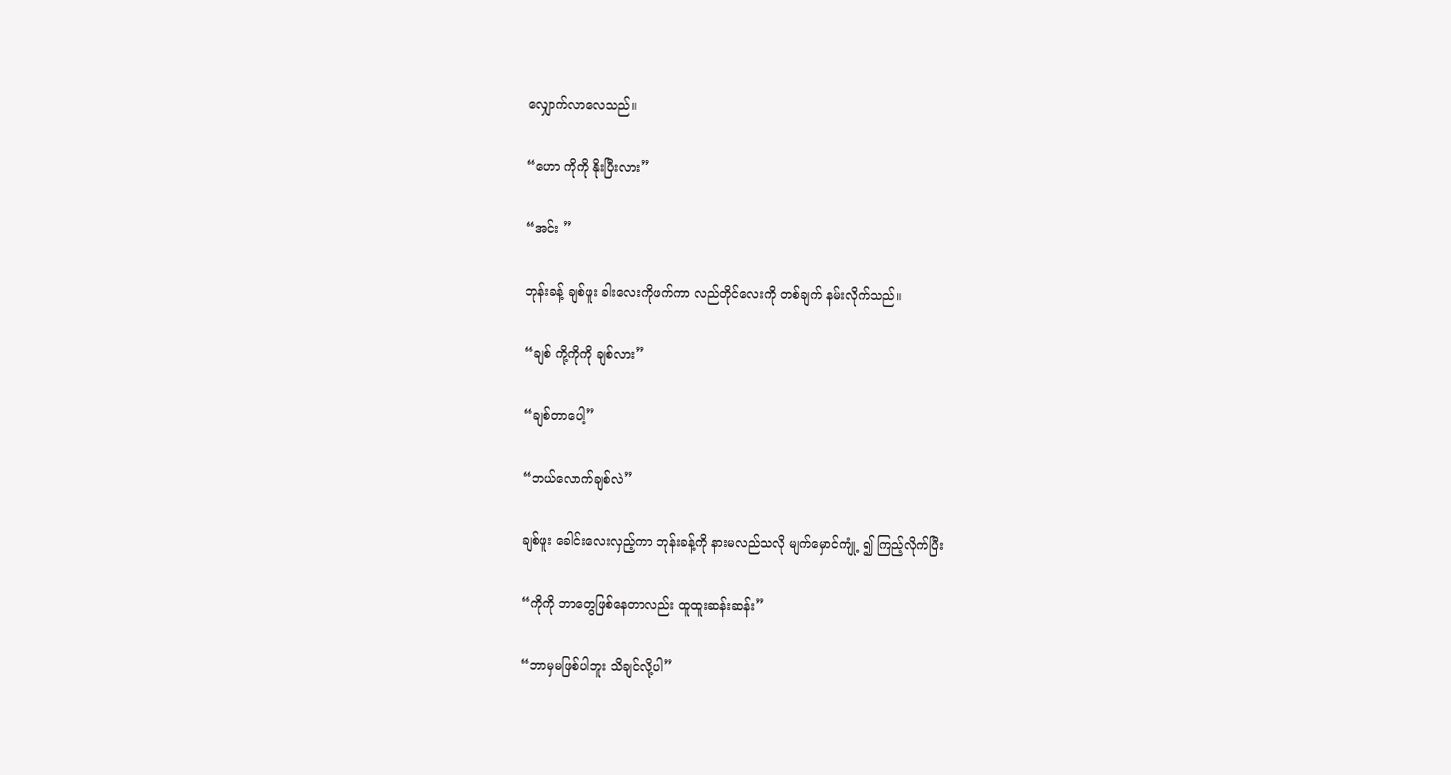လျှောက်လာလေသည်။

“ဟော ကိုကို နိုးပြီးလား”

“အင်း ”

ဘုန်းခန့် ချစ်ဖူး ခါးလေးကိုဖက်ကာ လည်တိုင်လေးကို တစ်ချက် နမ်းလိုက်သည်။

“ချစ် ကို့ကိုကို ချစ်လား”

“ချစ်တာပေါ့”

“ဘယ်လောက်ချစ်လဲ”

ချစ်ဖူး ခေါင်းလေးလှည့်ကာ ဘုန်းခန့်ကို နားမလည်သလို မျက်မှောင်ကျုံ့ ၍ ကြည့်လိုက်ပြီး

“ကိုကို ဘာတွေဖြစ်နေတာလည်း ထူထူးဆန်းဆန်း”

“ဘာမှမဖြစ်ပါဘူး သိချင်လို့ပါ”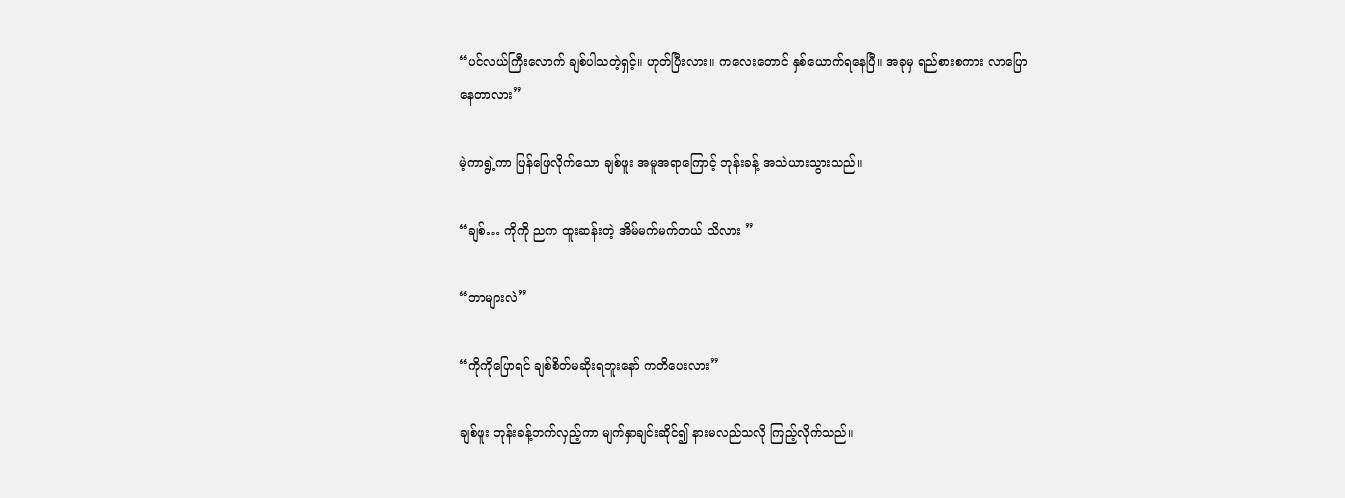“ပင်လယ်ကြီးလောက် ချစ်ပါသတဲ့ရှင့်။ ဟုတ်ပြီးလား။ ကလေးတောင် နှစ်ယောက်ရနေပြီ။ အခုမှ ရည်စားစကား လာပြောနေတာလား”

မဲ့ကာရွဲ့ကာ ပြန်ဖြေလိုက်သော ချစ်ဖူး အမူအရာကြောင့် ဘုန်းခန့် အသဲယားသွားသည်။

“ချစ်… ကိုကို ညက ထူးဆန်းတဲ့ အိမ်မက်မက်တယ် သိလား ”

“ဘာများလဲ”

“ကိုကိုပြောရင် ချစ်စိတ်မဆိုးရဘူးနော် ကတိပေးလား”

ချစ်ဖူး ဘုန်းခန့်ဘက်လှည့်ကာ မျက်နှာချင်းဆိုင်၍ နားမလည်သလို ကြည့်လိုက်သည်။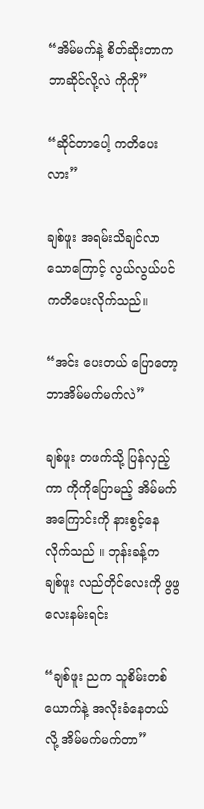“အိမ်မက်နဲ့ စိတ်ဆိုးတာက ဘာဆိုင်လို့လဲ ကိုကို”

“ဆိုင်တာပေါ့ ကတိပေးလား”

ချစ်ဖူး အရမ်းသိချင်လာသောကြောင့် လွယ်လွယ်ပင် ကတိပေးလိုက်သည်။

“အင်း ပေးတယ် ပြောတော့ ဘာအိမ်မက်မက်လဲ”

ချစ်ဖူး တဖက်သို့ ပြန်လှည့်ကာ ကိုကိုပြောမည့် အိမ်မက်အကြောင်းကို နားစွင့်နေလိုက်သည် ။ ဘုန်းခန့်က ချစ်ဖူး လည်တိုင်လေးကို ဖွဖွလေးနမ်းရင်း

“ချစ်ဖူး ညက သူစိမ်းတစ်ယောက်နဲ့ အလိုးခံနေတယ်လို့ အိမ်မက်မက်တာ”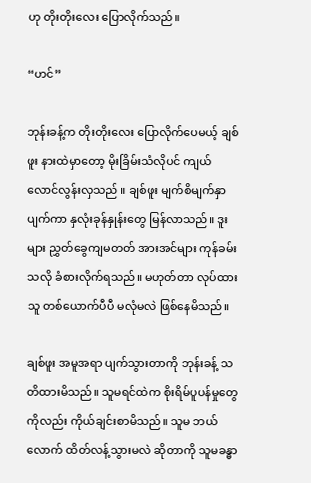ဟု တိုးတိုးလေး ပြောလိုက်သည်။

“ဟင်”

ဘုန်းခန့်က တိုးတိုးလေး ပြောလိုက်ပေမယ့် ချစ်ဖူး နားထဲမှာတော့ မိုးခြိမ်းသံလိုပင် ကျယ်လောင်လွန်းလှသည် ။ ချစ်ဖူး မျက်စိမျက်နှာ ပျက်ကာ နှလုံးခုန်နှုန်းတွေ မြန်လာသည်။ ဒူးများ ညွှတ်ခွေကျမတတ် အားအင်များ ကုန်ခမ်းသလို ခံစားလိုက်ရသည်။ မဟုတ်တာ လုပ်ထားသူ တစ်ယောက်ပီပီ မလုံမလဲ ဖြစ်နေမိသည်။

ချစ်ဖူး အမူအရာ ပျက်သွားတာကို ဘုန်းခန့် သတိထားမိသည်။ သူမရင်ထဲက စိုးရိမ်ပူပန်မှုတွေ ကိုလည်း ကိုယ်ချင်းစာမိသည်။ သူမ ဘယ်လောက် ထိတ်လန့်သွားမလဲ ဆိုတာကို သူမခန္ဓာ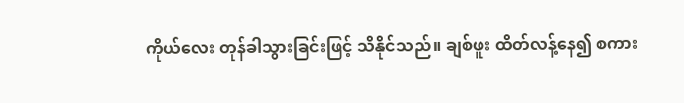ကိုယ်လေး တုန်ခါသွားခြင်းဖြင့် သိနိုင်သည်။ ချစ်ဖူး ထိတ်လန့်နေ၍ စကား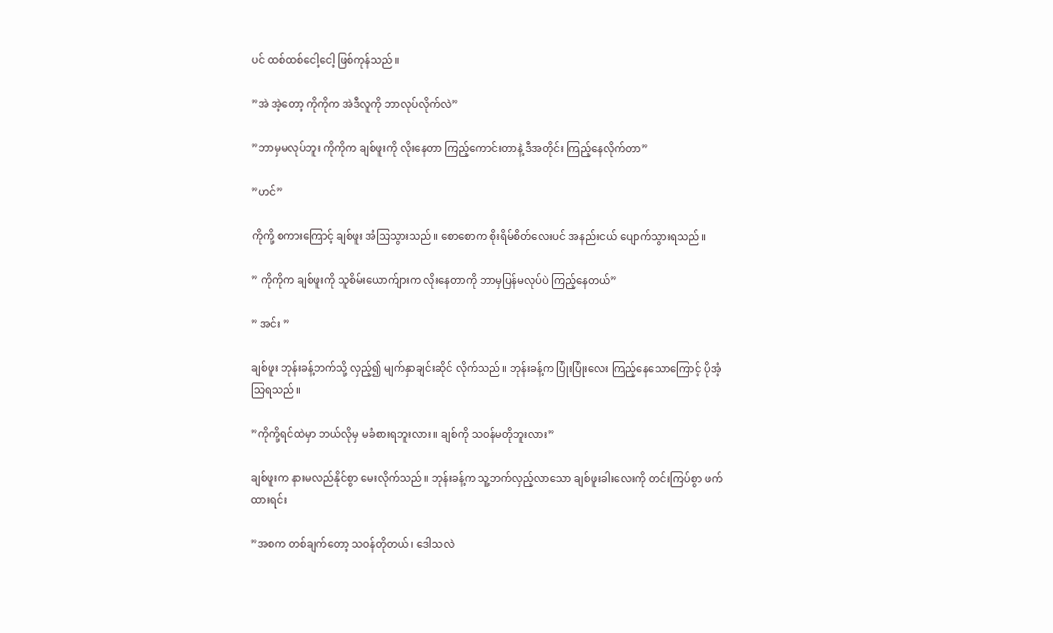ပင် ထစ်ထစ်ငေါ့ငေါ့ ဖြစ်ကုန်သည်။

”အဲ အဲ့တော့ ကိုကိုက အဲဒီလူကို ဘာလုပ်လိုက်လဲ”

”ဘာမှမလုပ်ဘူး ကိုကိုက ချစ်ဖူးကို လိုးနေတာ ကြည့်ကောင်းတာနဲ့ ဒီအတိုင်း ကြည့်နေလိုက်တာ”

”ဟင်”

ကိုကို့ စကားကြောင့် ချစ်ဖူး အံသြသွားသည်။ စောစောက စိုးရိမ်စိတ်လေးပင် အနည်းငယ် ပျောက်သွားရသည်။

” ကိုကိုက ချစ်ဖူးကို သူစိမ်းယောက်ျားက လိုးနေတာကို ဘာမှပြန်မလုပ်ပဲ ကြည့်နေတယ်”

” အင်း ”

ချစ်ဖူး ဘုန်းခန့်ဘက်သို့ လှည့်၍ မျက်နှာချင်းဆိုင် လိုက်သည်။ ဘုန်းခန့်က ပြုံးပြုံးလေး ကြည့်နေသောကြောင့် ပိုအံ့သြရသည်။

”ကိုကို့ရင်ထဲမှာ ဘယ်လိုမှ မခံစားရဘူးလား။ ချစ်ကို သဝန်မတိုဘူးလား”

ချစ်ဖူးက နားမလည်နိုင်စွာ မေးလိုက်သည်။ ဘုန်းခန့်က သူ့ဘက်လှည့်လာသော ချစ်ဖူးခါးလေးကို တင်းကြပ်စွာ ဖက်ထားရင်း

”အစက တစ်ချက်တော့ သဝန်တိုတယ်၊ ဒေါသလဲ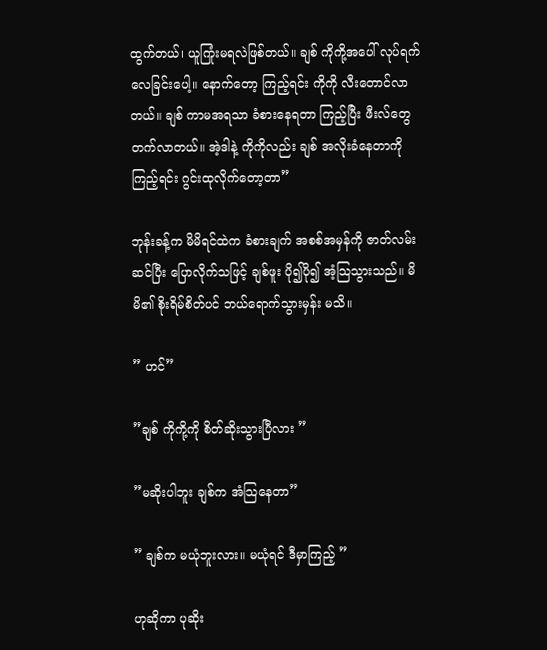ထွက်တယ်၊ ယူကြုံးမရလဲဖြစ်တယ်။ ချစ် ကိုကို့အပေါ် လုပ်ရက်လေခြင်းပေါ့။ နောက်တော့ ကြည့်ရင်း ကိုကို လီးတောင်လာတယ်။ ချစ် ကာမအရသာ ခံစားနေရတာ ကြည့်ပြီး ဖီးလ်တွေ တက်လာတယ်။ အဲ့ဒါနဲ့ ကိုကိုလည်း ချစ် အလိုးခံနေတာကို ကြည့်ရင်း ဂွင်းထုလိုက်တော့တာ”

ဘုန်းခန့်က မိမိရင်ထဲက ခံစားချက် အစစ်အမှန်ကို ဇာတ်လမ်းဆင်ပြီး ပြောလိုက်သဖြင့် ချစ်ဖူး ပို၍ပို၍ အံ့သြသွားသည်။ မိမိ၏ စိုးရိမ်စိတ်ပင် ဘယ်ရောက်သွားမှန်း မသိ။

” ဟင်”

”ချစ် ကိုကို့ကို စိတ်ဆိုးသွားပြီလား ”

”မဆိုးပါဘူး ချစ်က အံသြနေတာ”

” ချစ်က မယုံဘူးလား။ မယုံရင် ဒီမှာကြည့် ”

ဟုဆိုကာ ပုဆိုး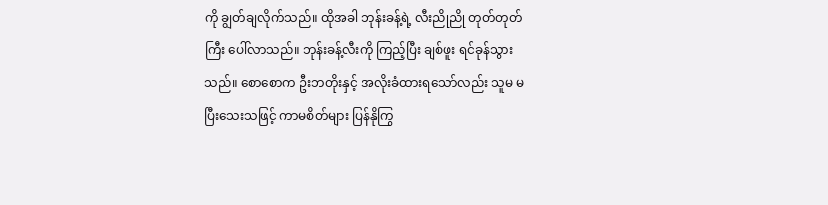ကို ချွတ်ချလိုက်သည်။ ထိုအခါ ဘုန်းခန့်ရဲ့ လီးညိုညို တုတ်တုတ်ကြီး ပေါ်လာသည်။ ဘုန်းခန့်လီးကို ကြည့်ပြီး ချစ်ဖူး ရင်ခုန်သွားသည်။ စောစောက ဦးဘတိုးနှင့် အလိုးခံထားရသော်လည်း သူမ မပြီးသေးသဖြင့် ကာမစိတ်များ ပြန်နိုကြွ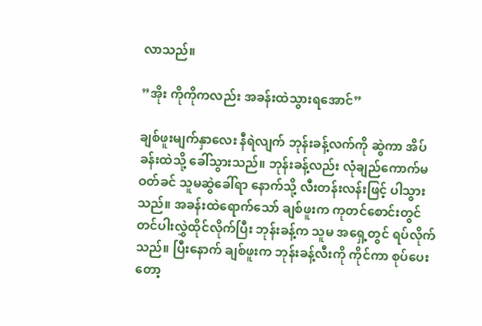လာသည်။

”အိုး ကိုကိုကလည်း အခန်းထဲသွားရအောင်”

ချစ်ဖူးမျက်နှာလေး နီရဲလျက် ဘုန်းခန့်လက်ကို ဆွဲကာ အိပ်ခန်းထဲသို့ ခေါ်သွားသည်။ ဘုန်းခန့်လည်း လုံချည်ကောက်မဝတ်ခင် သူမဆွဲခေါ်ရာ နောက်သို့ လီးတန်းလန်းဖြင့် ပါသွားသည်။ အခန်းထဲရောက်သော် ချစ်ဖူးက ကုတင်စောင်းတွင် တင်ပါးလွှဲထိုင်လိုက်ပြီး ဘုန်းခန့်က သူမ အရှေ့တွင် ရပ်လိုက်သည်။ ပြီးနောက် ချစ်ဖူးက ဘုန်းခန့်လီးကို ကိုင်ကာ စုပ်ပေးတော့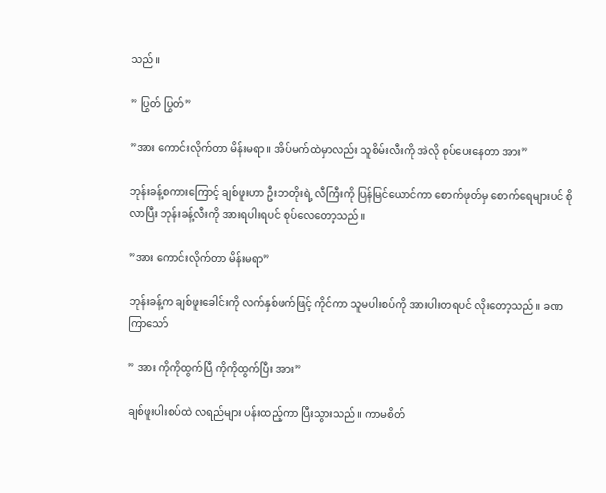သည်။

” ပြွတ် ပြွတ်”

”အား ကောင်းလိုက်တာ မိန်းမရာ။ အိပ်မက်ထဲမှာလည်း သူစိမ်းလီးကို အဲလို စုပ်ပေးနေတာ အား”

ဘုန်းခန့်စကားကြောင့် ချစ်ဖူးဟာ ဦးဘတိုးရဲ့ လီကြီးကို ပြန်မြင်ယောင်ကာ စောက်ဖုတ်မှ စောက်ရေများပင် စိုလာပြီး ဘုန်းခန့်လီးကို အားရပါးရပင် စုပ်လေတော့သည်။

”အား ကောင်းလိုက်တာ မိန်းမရာ”

ဘုန်းခန့်က ချစ်ဖူးခေါင်းကို လက်နှစ်ဖက်ဖြင့် ကိုင်ကာ သူမပါးစပ်ကို အားပါးတရပင် လိုးတော့သည်။ ခဏကြာသော်

” အား ကိုကိုထွက်ပြီ ကိုကိုထွက်ပြီး အား”

ချစ်ဖူးပါးစပ်ထဲ လရည်များ ပန်းထည့်ကာ ပြီးသွားသည်။ ကာမစိတ်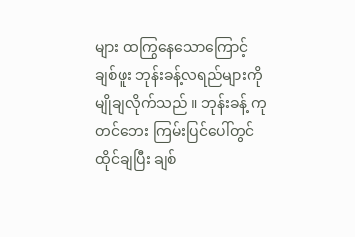များ ထကြွနေသောကြောင့် ချစ်ဖူး ဘုန်းခန့်လရည်များကို မျိုချလိုက်သည် ။ ဘုန်းခန့် ကုတင်ဘေး ကြမ်းပြင်ပေါ်တွင် ထိုင်ချပြီး ချစ်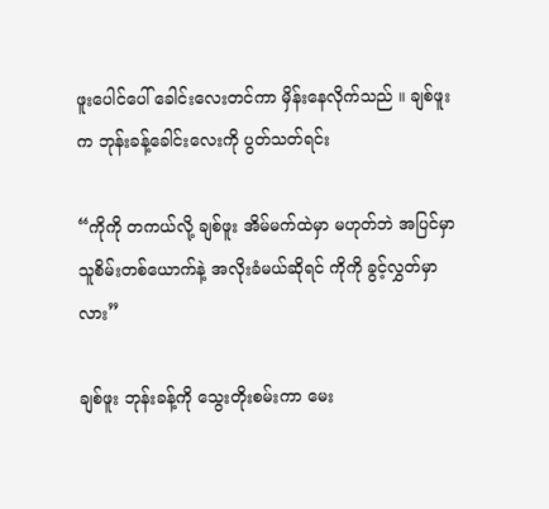ဖူးပေါင်ပေါ် ခေါင်းလေးတင်ကာ မှိန်းနေလိုက်သည် ။ ချစ်ဖူးက ဘုန်းခန့်ခေါင်းလေးကို ပွတ်သတ်ရင်း

“ကိုကို တကယ်လို့ ချစ်ဖူး အိမ်မက်ထဲမှာ မဟုတ်ဘဲ အပြင်မှာ သူစိမ်းတစ်ယောက်နဲ့ အလိုးခံမယ်ဆိုရင် ကိုကို ခွင့်လွှတ်မှာလား”

ချစ်ဖူး ဘုန်းခန့်ကို သွေးတိုးစမ်းကာ မေး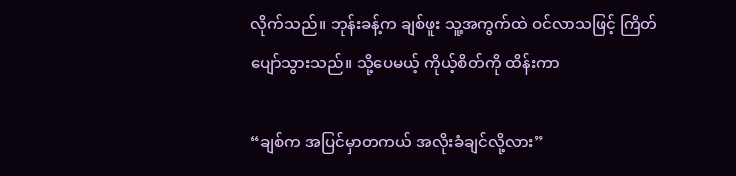လိုက်သည်။ ဘုန်းခန့်က ချစ်ဖူး သူ့အကွက်ထဲ ဝင်လာသဖြင့် ကြိတ်ပျော်သွားသည်။ သို့ပေမယ့် ကိုယ့်စိတ်ကို ထိန်းကာ

“ချစ်က အပြင်မှာတကယ် အလိုးခံချင်လို့လား”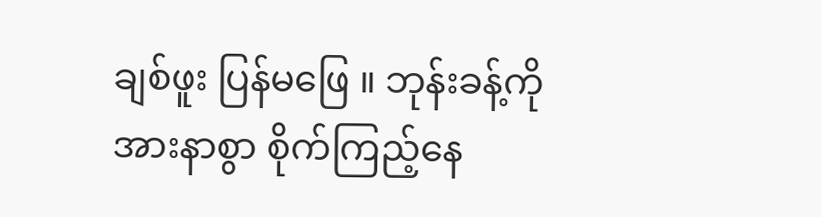ချစ်ဖူး ပြန်မဖြေ ။ ဘုန်းခန့်ကို အားနာစွာ စိုက်ကြည့်နေ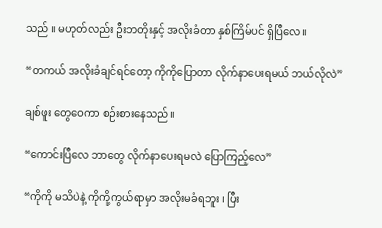သည် ။ မဟုတ်လည်း ဦးဘတိုးနှင့် အလိုးခံတာ နှစ်ကြိမ်ပင် ရှိပြီလေ။

“တကယ် အလိုးခံချင်ရင်တော့ ကိုကိုပြောတာ လိုက်နာပေးရမယ် ဘယ်လိုလဲ”

ချစ်ဖူး တွေဝေကာ စဉ်းစားနေသည်။

“ကောင်းပြီလေ ဘာတွေ လိုက်နာပေးရမလဲ ပြောကြည့်လေ”

“ကိုကို မသိပဲနဲ့ ကိုကို့ကွယ်ရာမှာ အလိုးမခံရဘူး ၊ ပြီး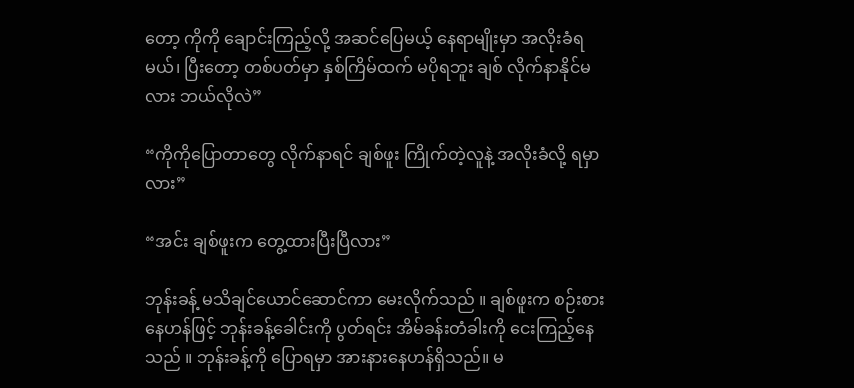တော့ ကိုကို ချောင်းကြည့်လို့ အဆင်ပြေမယ့် နေရာမျိုးမှာ အလိုးခံရမယ်၊ ပြီးတော့ တစ်ပတ်မှာ နှစ်ကြိမ်ထက် မပိုရဘူး ချစ် လိုက်နာနိုင်မလား ဘယ်လိုလဲ”

“ကိုကိုပြောတာတွေ လိုက်နာရင် ချစ်ဖူး ကြိုက်တဲ့လူနဲ့ အလိုးခံလို့ ရမှာလား”

“အင်း ချစ်ဖူးက တွေ့ထားပြီးပြီလား”

ဘုန်းခန့် မသိချင်ယောင်ဆောင်ကာ မေးလိုက်သည် ။ ချစ်ဖူးက စဉ်းစားနေဟန်ဖြင့် ဘုန်းခန့်ခေါင်းကို ပွတ်ရင်း အိမ်ခန်းတံခါးကို ငေးကြည့်နေသည် ။ ဘုန်းခန့်ကို ပြောရမှာ အားနားနေဟန်ရှိသည်။ မ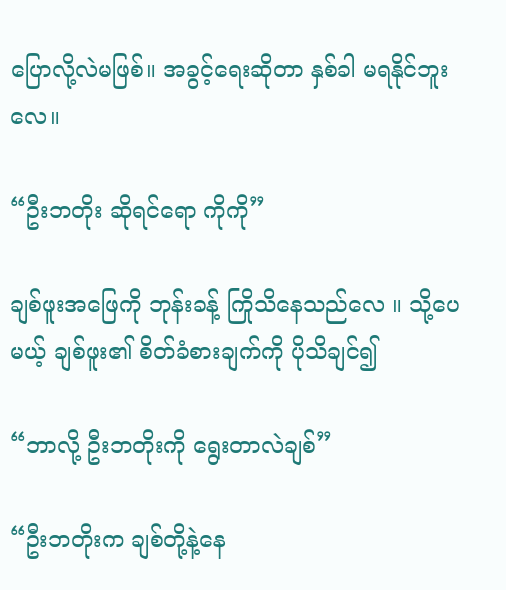ပြောလို့လဲမဖြစ်။ အခွင့်ရေးဆိုတာ နှစ်ခါ မရနိုင်ဘူးလေ။

“ဦးဘတိုး ဆိုရင်ရော ကိုကို”

ချစ်ဖူးအဖြေကို ဘုန်းခန့် ကြိုသိနေသည်လေ ။ သို့ပေမယ့် ချစ်ဖူး၏ စိတ်ခံစားချက်ကို ပိုသိချင်၍

“ဘာလို့ ဦးဘတိုးကို ရွေးတာလဲချစ်”

“ဦးဘတိုးက ချစ်တို့နဲ့နေ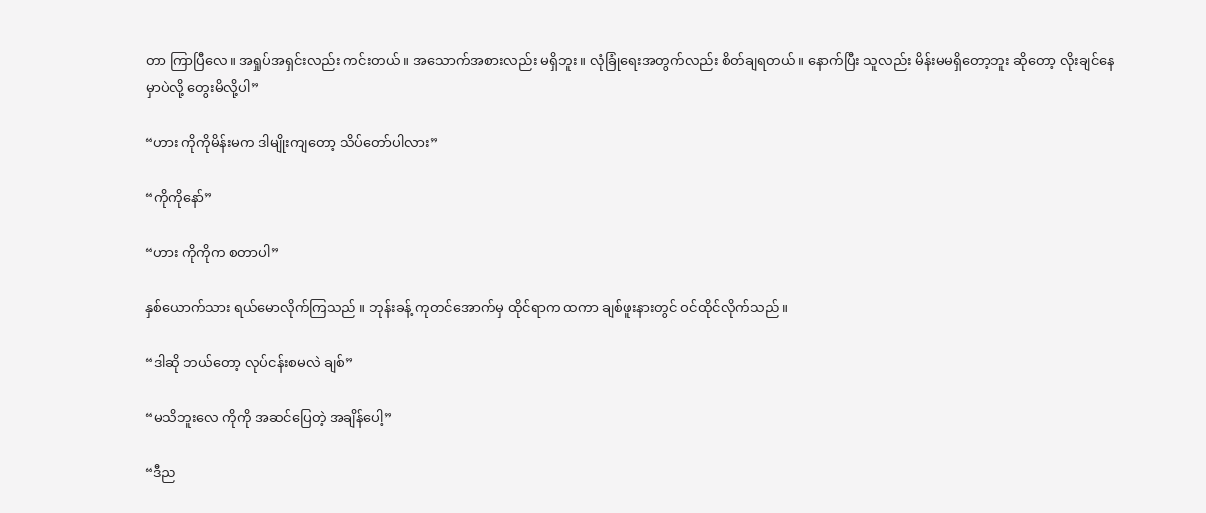တာ ကြာပြီလေ။ အရှုပ်အရှင်းလည်း ကင်းတယ်။ အသောက်အစားလည်း မရှိဘူး။ လုံခြုံရေးအတွက်လည်း စိတ်ချရတယ်။ နောက်ပြီး သူလည်း မိန်းမမရှိတော့ဘူး ဆိုတော့ လိုးချင်နေမှာပဲလို့ တွေးမိလို့ပါ”

“ဟား ကိုကိုမိန်းမက ဒါမျိုးကျတော့ သိပ်တော်ပါလား”

“ကိုကိုနော်”

“ဟား ကိုကိုက စတာပါ”

နှစ်ယောက်သား ရယ်မောလိုက်ကြသည် ။ ဘုန်းခန့် ကုတင်အောက်မှ ထိုင်ရာက ထကာ ချစ်ဖူးနားတွင် ဝင်ထိုင်လိုက်သည်။

“ဒါဆို ဘယ်တော့ လုပ်ငန်းစမလဲ ချစ်”

“မသိဘူးလေ ကိုကို အဆင်ပြေတဲ့ အချိန်ပေါ့”

“ဒီည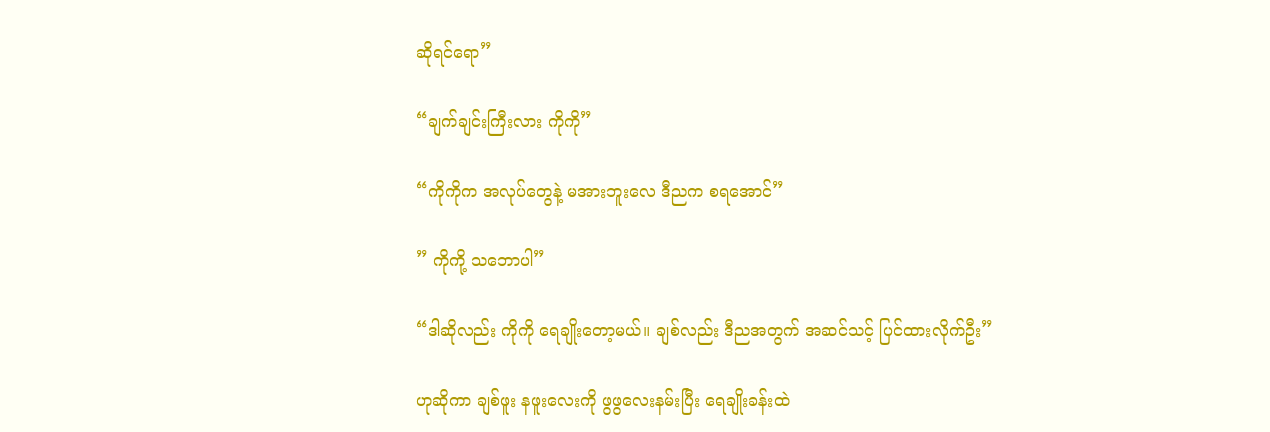ဆိုရင်ရော”

“ချက်ချင်းကြီးလား ကိုကို”

“ကိုကိုက အလုပ်တွေနဲ့ မအားဘူးလေ ဒီညက စရအောင်”

” ကိုကို့ သဘောပါ”

“ဒါဆိုလည်း ကိုကို ရေချိုးတော့မယ်။ ချစ်လည်း ဒီညအတွက် အဆင်သင့် ပြင်ထားလိုက်ဦး”

ဟုဆိုကာ ချစ်ဖူး နဖူးလေးကို ဖွဖွလေးနမ်းပြီး ရေချိုးခန်းထဲ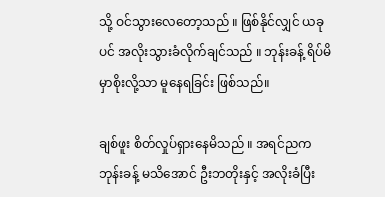သို့ ဝင်သွားလေတော့သည် ။ ဖြစ်နိုင်လျှင် ယခုပင် အလိုးသွားခံလိုက်ချင်သည် ။ ဘုန်းခန့် ရိပ်မိမှာစိုးလို့သာ မူနေရခြင်း ဖြစ်သည်။

ချစ်ဖူး စိတ်လှုပ်ရှားနေမိသည် ။ အရင်ညက ဘုန်းခန့် မသိအောင် ဦးဘတိုးနှင့် အလိုးခံပြီး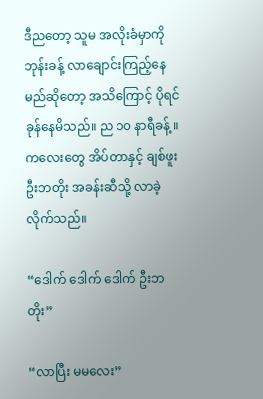ဒီညတော့ သူမ အလိုးခံမှာကို ဘုန်းခန့် လာချောင်းကြည့်နေမည်ဆိုတော့ အသိကြောင့် ပိုရင်ခုန်နေမိသည်။ ည ၁၀ နာရီခန့် ။ ကလေးတွေ အိပ်တာနှင့် ချစ်ဖူး ဦးဘတိုး အခန်းဆီသို့ လာခဲ့လိုက်သည်။

“ဒေါက် ဒေါက် ဒေါက် ဦးဘတိုး”

“လာပြီး မမလေး”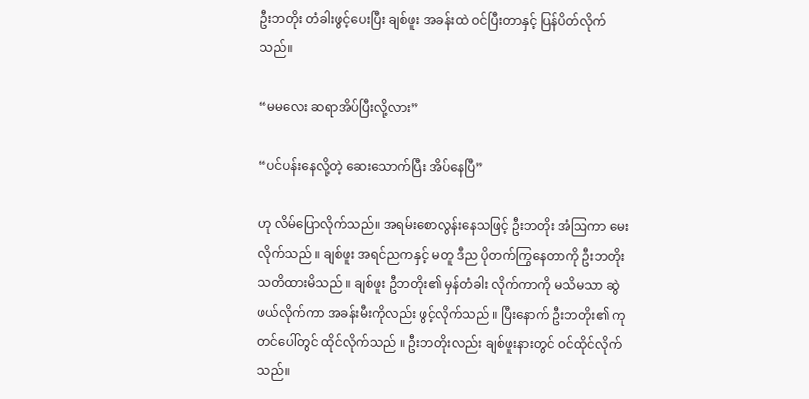ဦးဘတိုး တံခါးဖွင့်ပေးပြီး ချစ်ဖူး အခန်းထဲ ဝင်ပြီးတာနှင့် ပြန်ပိတ်လိုက်သည်။

“မမလေး ဆရာအိပ်ပြီးလို့လား”

“ပင်ပန်းနေလို့တဲ့ ဆေးသောက်ပြီး အိပ်နေပြီ”

ဟု လိမ်ပြောလိုက်သည်။ အရမ်းစောလွန်းနေသဖြင့် ဦးဘတိုး အံဩကာ မေးလိုက်သည် ။ ချစ်ဖူး အရင်ညကနှင့် မတူ ဒီည ပိုတက်ကြွနေတာကို ဦးဘတိုး သတိထားမိသည် ။ ချစ်ဖူး ဦဘတိုး၏ မှန်တံခါး လိုက်ကာကို မသိမသာ ဆွဲဖယ်လိုက်ကာ အခန်းမီးကိုလည်း ဖွင့်လိုက်သည် ။ ပြီးနောက် ဦးဘတိုး၏ ကုတင်ပေါ်တွင် ထိုင်လိုက်သည် ။ ဦးဘတိုးလည်း ချစ်ဖူးနားတွင် ဝင်ထိုင်လိုက်သည်။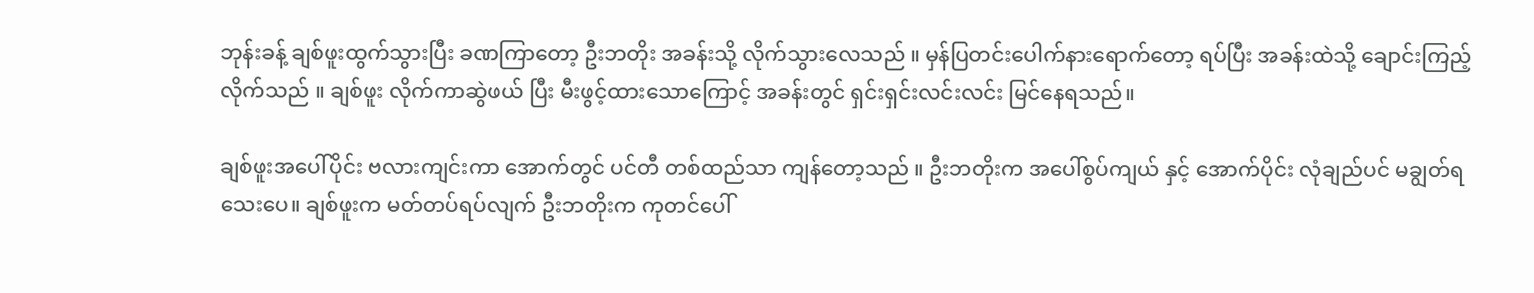ဘုန်းခန့် ချစ်ဖူးထွက်သွားပြီး ခဏကြာတော့ ဦးဘတိုး အခန်းသို့ လိုက်သွားလေသည် ။ မှန်ပြတင်းပေါက်နားရောက်တော့ ရပ်ပြီး အခန်းထဲသို့ ချောင်းကြည့်လိုက်သည် ။ ချစ်ဖူး လိုက်ကာဆွဲဖယ် ပြီး မီးဖွင့်ထားသောကြောင့် အခန်းတွင် ရှင်းရှင်းလင်းလင်း မြင်နေရသည်။

ချစ်ဖူးအပေါ်ပိုင်း ဗလားကျင်းကာ အောက်တွင် ပင်တီ တစ်ထည်သာ ကျန်တော့သည် ။ ဦးဘတိုးက အပေါ်စွပ်ကျယ် နှင့် အောက်ပိုင်း လုံချည်ပင် မချွတ်ရသေးပေ။ ချစ်ဖူးက မတ်တပ်ရပ်လျက် ဦးဘတိုးက ကုတင်ပေါ်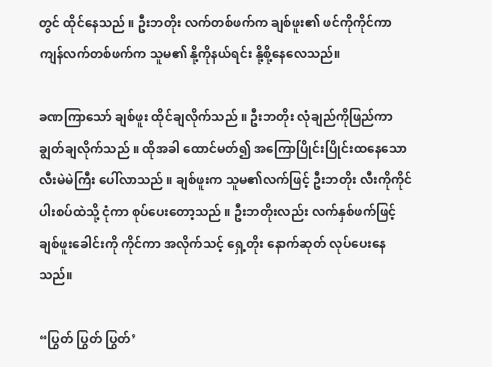တွင် ထိုင်နေသည် ။ ဦးဘတိုး လက်တစ်ဖက်က ချစ်ဖူး၏ ဖင်ကိုကိုင်ကာ ကျန်လက်တစ်ဖက်က သူမ၏ နို့ကိုနယ်ရင်း နို့စို့နေလေသည်။

ခဏကြာသော် ချစ်ဖူး ထိုင်ချလိုက်သည် ။ ဦးဘတိုး လုံချည်ကိုဖြည်ကာ ချွတ်ချလိုက်သည် ။ ထိုအခါ ထောင်မတ်၍ အကြောပြိုင်းပြိုင်းထနေသော လီးမဲမဲကြီး ပေါ်လာသည် ။ ချစ်ဖူးက သူမ၏လက်ဖြင့် ဦးဘတိုး လီးကိုကိုင် ပါးစပ်ထဲသို့ ငုံကာ စုပ်ပေးတော့သည် ။ ဦးဘတိုးလည်း လက်နှစ်ဖက်ဖြင့် ချစ်ဖူးခေါင်းကို ကိုင်ကာ အလိုက်သင့် ရှေ့တိုး နောက်ဆုတ် လုပ်ပေးနေသည်။

“ပြွတ် ပြွတ် ပြွတ်’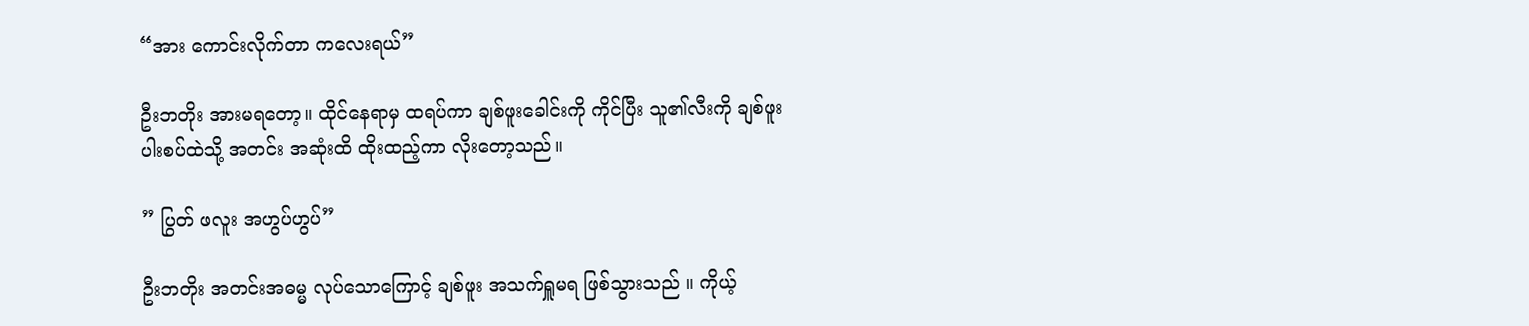“အား ကောင်းလိုက်တာ ကလေးရယ်”

ဦးဘတိုး အားမရတော့။ ထိုင်နေရာမှ ထရပ်ကာ ချစ်ဖူးခေါင်းကို ကိုင်ပြီး သူ၏လီးကို ချစ်ဖူးပါးစပ်ထဲသို့ အတင်း အဆုံးထိ ထိုးထည့်ကာ လိုးတော့သည်။

” ပြွတ် ဖလူး အဟွပ်ဟွပ်”

ဦးဘတိုး အတင်းအဓမ္မ လုပ်သောကြောင့် ချစ်ဖူး အသက်ရှူမရ ဖြစ်သွားသည် ။ ကိုယ့်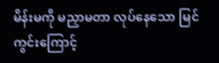မိန်းမကို မညှာမတာ လုပ်နေသော မြင်ကွင်းကြောင့်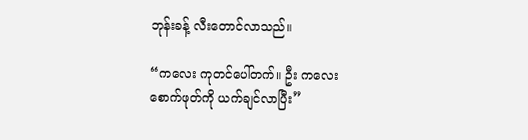ဘုန်းခန့် လီးတောင်လာသည်။

“ကလေး ကုတင်ပေါ်တက်။ ဦး ကလေးစောက်ဖုတ်ကို ယက်ချင်လာပြီး”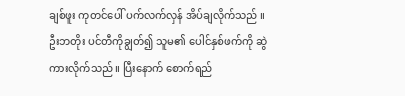ချစ်ဖူး ကုတင်ပေါ် ပက်လက်လှန် အိပ်ချလိုက်သည် ။ ဦးဘတိုး ပင်တီကိုချွတ်၍ သူမ၏ ပေါင်နှစ်ဖက်ကို ဆွဲကားလိုက်သည် ။ ပြီးနောက် စောက်ရည်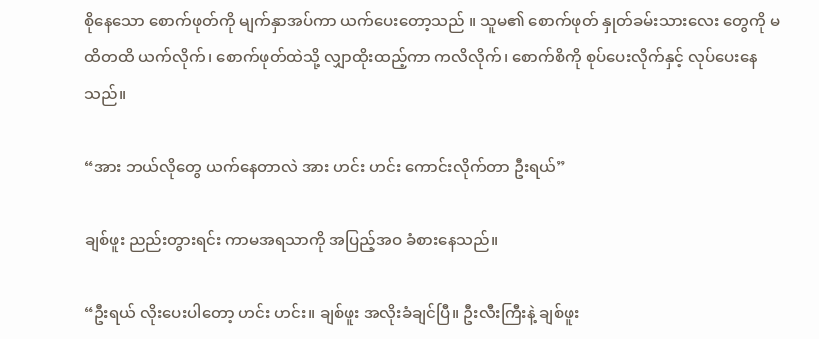စိုနေသော စောက်ဖုတ်ကို မျက်နှာအပ်ကာ ယက်ပေးတော့သည် ။ သူမ၏ စောက်ဖုတ် နှုတ်ခမ်းသားလေး တွေကို မထိတထိ ယက်လိုက်၊ စောက်ဖုတ်ထဲသို့ လျှာထိုးထည့်ကာ ကလိလိုက်၊ စောက်စိကို စုပ်ပေးလိုက်နှင့် လုပ်ပေးနေသည်။

“အား ဘယ်လိုတွေ ယက်နေတာလဲ အား ဟင်း ဟင်း ကောင်းလိုက်တာ ဦးရယ်”

ချစ်ဖူး ညည်းတွားရင်း ကာမအရသာကို အပြည့်အဝ ခံစားနေသည်။

“ဦးရယ် လိုးပေးပါတော့ ဟင်း ဟင်း။ ချစ်ဖူး အလိုးခံချင်ပြီ။ ဦးလီးကြီးနဲ့ ချစ်ဖူး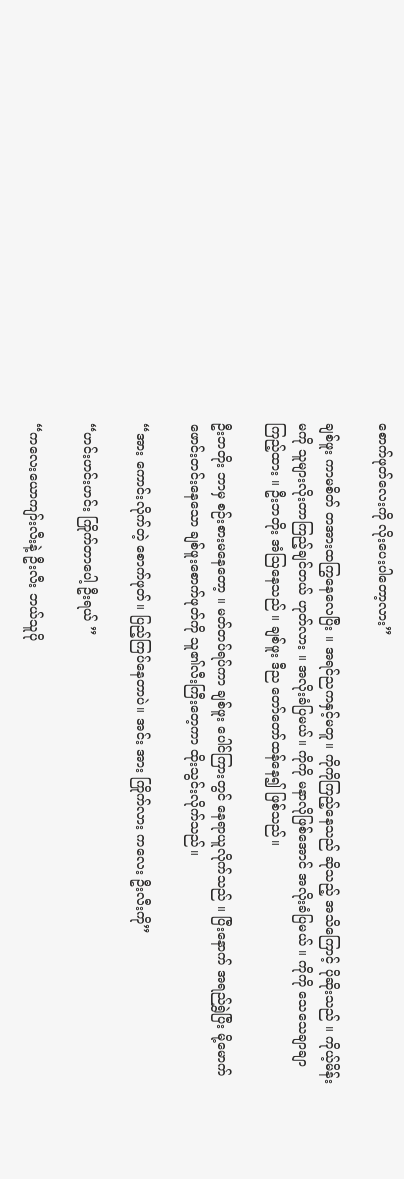စောက်ဖုတ်လေးကို လိုးပေးပါတော့လား”

ချစ်ဖူး ကာမစိတ် တအားထကြွနေလေပြီး ။ အရင်ညကနှင့်မတူ။ ကိုကိုကြည့်နေသည် ဆိုသည့် အသိကြောင့် ပိုဆိုးသည် ။ ကိုယ့်မိန်းမကို သူများလိုးတာကြည့်ချင်တယ် ဟုတ်လား ။ အလိုးခံပြမယ်။ ကိုကို မနာလိုဖြစ်အောင် အလိုးခံပြမယ် ။ ကိုကို သေသေချာချာ ကြည့်ထား ။ ဦးဘတိုး အံဩနေသည် ။ ချစ်ဖူး ဒီည တော်တော်ထန်နေ၍ ဖြစ်သည်။

ဦးဘတိုး ဘာမှ စဉ်းစားမနေတော့ ။ မတ်တပ်ရပ်ကာ ချစ်ဖူး ပေါင်ကြားတွင် နေရာယူလိုက်သည် ။ ပြီးနောက် အရည်ရွှဲပြီး မို့မောက် ဖောင်းတင်းနေသော ချစ်ဖူးစောက်ဖုတ်ကို သူ၏လီးကြီးတေ့ကာ ထိုးသွင်းလိုက်သည်။

“အား ကောင်းလိုက်တဲ့ စောက်ဖုတ်။ ပြည့်ကြပ်နေတာပဲ။ အင်း အား ကြိုက်လား ကလေး ဦးလီးကို”

“ဟင်းဟင်းဟင်း ကြိုက်တာပေါ့ ဦးရယ် ”

“ကလေးယောကျာ်းလီးနဲ့ ဦးလီး ဘယ်သူပို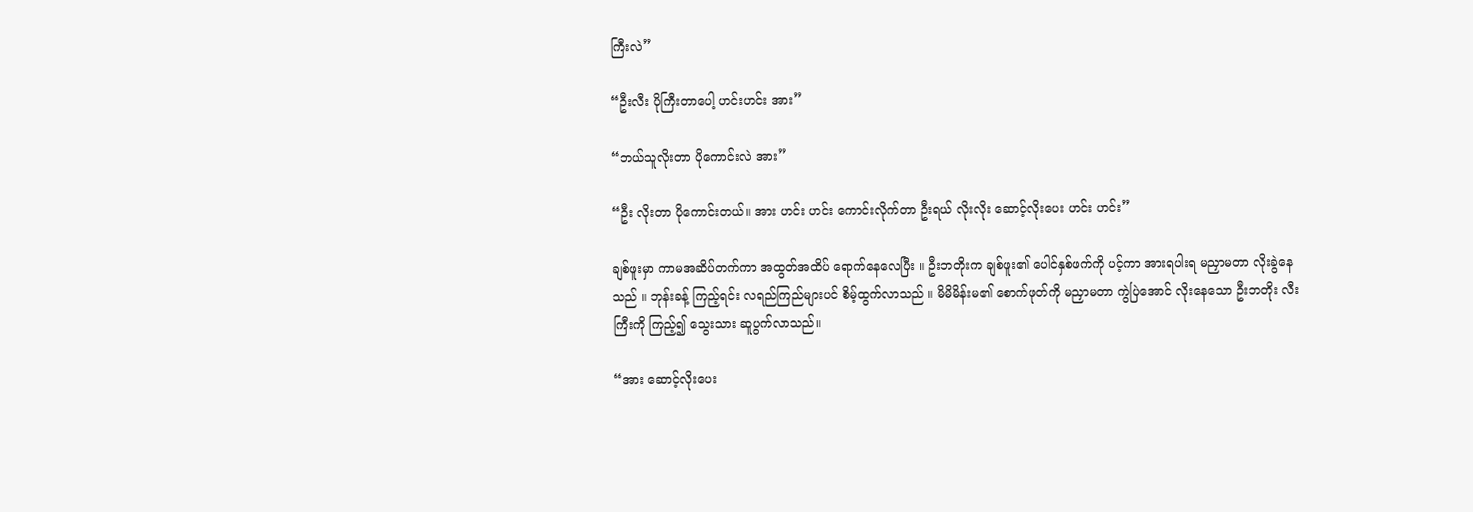ကြီးလဲ”

“ဦးလီး ပိုကြီးတာပေါ့ ဟင်းဟင်း အား”

“ဘယ်သူလိုးတာ ပိုကောင်းလဲ အား”

“ဦး လိုးတာ ပိုကောင်းတယ်။ အား ဟင်း ဟင်း ကောင်းလိုက်တာ ဦးရယ် လိုးလိုး ဆောင့်လိုးပေး ဟင်း ဟင်း”

ချစ်ဖူးမှာ ကာမအဆိပ်တက်ကာ အထွတ်အထိပ် ရောက်နေလေပြီး ။ ဦးဘတိုးက ချစ်ဖူး၏ ပေါင်နှစ်ဖက်ကို ပင့်ကာ အားရပါးရ မညှာမတာ လိုးခွဲနေသည် ။ ဘုန်းခန့် ကြည့်ရင်း လရည်ကြည်များပင် စိမ့်ထွက်လာသည် ။ မိမိမိန်းမ၏ စောက်ဖုတ်ကို မညှာမတာ ကွဲပြဲအောင် လိုးနေသော ဦးဘတိုး လီးကြီးကို ကြည့်၍ သွေးသား ဆူပွက်လာသည်။

“အား ဆောင့်လိုးပေး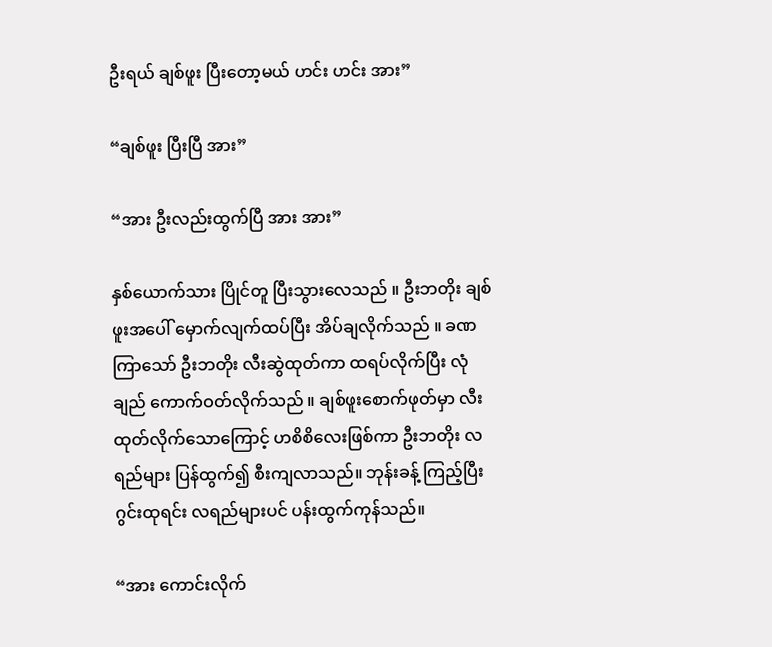ဦးရယ် ချစ်ဖူး ပြီးတော့မယ် ဟင်း ဟင်း အား”

“ချစ်ဖူး ပြီးပြီ အား”

“အား ဦးလည်းထွက်ပြီ အား အား”

နှစ်ယောက်သား ပြိုင်တူ ပြီးသွားလေသည် ။ ဦးဘတိုး ချစ်ဖူးအပေါ် မှောက်လျက်ထပ်ပြီး အိပ်ချလိုက်သည် ။ ခဏကြာသော် ဦးဘတိုး လီးဆွဲထုတ်ကာ ထရပ်လိုက်ပြီး လုံချည် ကောက်ဝတ်လိုက်သည် ။ ချစ်ဖူးစောက်ဖုတ်မှာ လီးထုတ်လိုက်သောကြောင့် ဟစိစိလေးဖြစ်ကာ ဦးဘတိုး လရည်များ ပြန်ထွက်၍ စီးကျလာသည်။ ဘုန်းခန့် ကြည့်ပြီး ဂွင်းထုရင်း လရည်များပင် ပန်းထွက်ကုန်သည်။

“အား ကောင်းလိုက်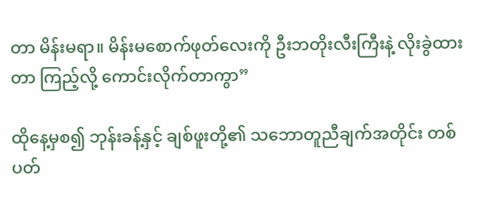တာ မိန်းမရာ။ မိန်းမစောက်ဖုတ်လေးကို ဦးဘတိုးလီးကြီးနဲ့ လိုးခွဲထားတာ ကြည့်လို့ ကောင်းလိုက်တာကွာ”

ထိုနေ့မှစ၍ ဘုန်းခန့်နှင့် ချစ်ဖူးတို့၏ သဘောတူညီချက်အတိုင်း တစ်ပတ်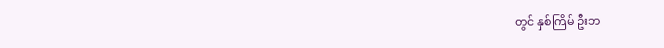တွင် နှစ်ကြိမ် ဦးဘ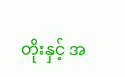တိုးနှင့် အ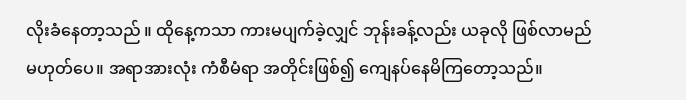လိုးခံနေတာ့သည် ။ ထိုနေ့ကသာ ကားမပျက်ခဲ့လျှင် ဘုန်းခန့်လည်း ယခုလို ဖြစ်လာမည် မဟုတ်ပေ။ အရာအားလုံး ကံစီမံရာ အတိုင်းဖြစ်၍ ကျေနပ်နေမိကြတော့သည်။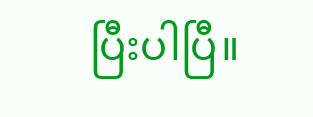ပြီးပါပြီ။